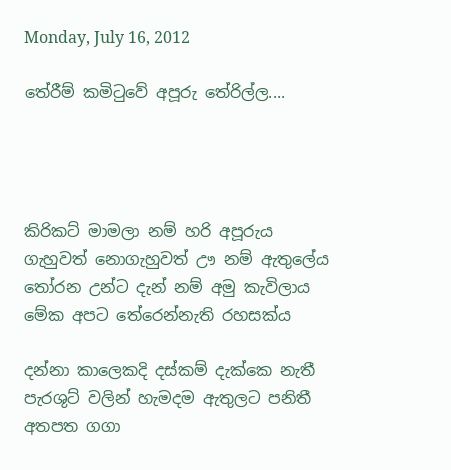Monday, July 16, 2012

තේරීම් කමිටුවේ අපූරු තේරිල්ල....




කිරිකට් මාමලා නම් හරි අපූරුය
ගැහුවත් නොගැහුවත් ඌ නම් ඇතුලේය
තෝරන උන්ට දැන් නම් අමු කැවිලාය
මේක අපට තේරෙන්නැති රහසක්ය

දන්නා කාලෙකදි දස්කම් දැක්කෙ නැතී
පැරශුට් වලින් හැමදම ඇතුලට පනිතී
අතපත ගගා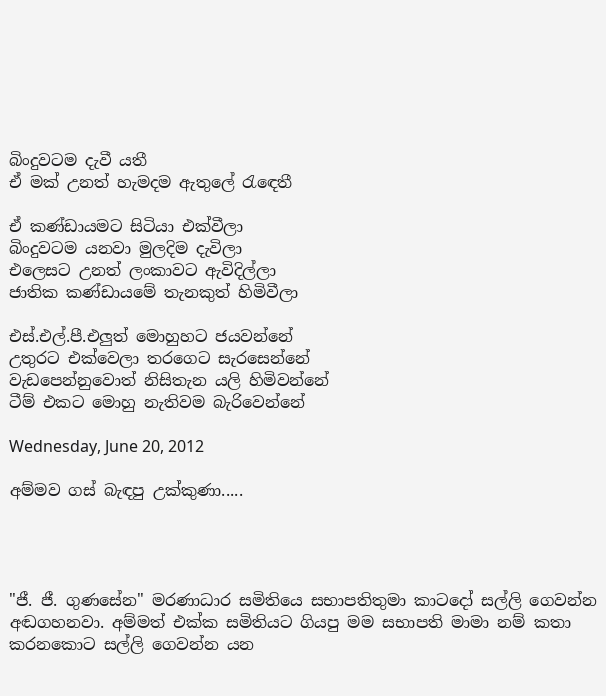බිංදුවටම දැවී යතී
ඒ මක් උනත් හැමදම ඇතුලේ රැඳෙතී

ඒ කණ්ඩායමට සිටියා එක්වීලා
බිංදුවටම යනවා මුලදිම දැවිලා
එලෙසට උනත් ලංකාවට ඇවිදිල්ලා
ජාතික කණ්ඩායමේ තැනකුත් හිමිවීලා

එස්.එල්.පී.එලුත් මොහුහට ජයවන්නේ
උතුරට එක්වෙලා තරගෙට සැරසෙන්නේ
වැඩපෙන්නුවොත් නිසිතැන යලි හිමිවන්නේ
ටීම් එකට මොහු නැතිවම බැරිවෙන්නේ

Wednesday, June 20, 2012

අම්මව ගස් බැඳපු උක්කුණා.....




"ජී. ජී. ගුණසේන" මරණාධාර සමිතියෙ සභාපතිතුමා කාටදෝ සල්ලි ගෙවන්න අඬගහනවා. අම්මත් එක්ක සමිතියට ගියපු මම සභාපති මාමා නම් කතා කරනකොට සල්ලි ගෙවන්න යන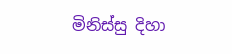මිනිස්සු දිහා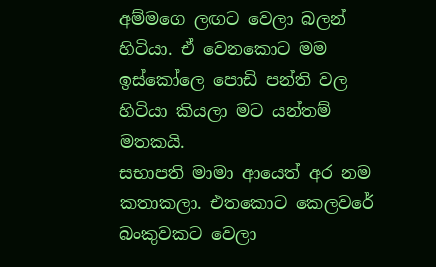අම්මගෙ ලඟට වෙලා බලන් හිටියා. ඒ වෙනකොට මම ඉස්කෝලෙ පොඩි පන්ති වල හිටියා කියලා මට යන්තම් මතකයි.
සභාපති මාමා ආයෙත් අර නම කතාකලා. එතකොට කෙලවරේ බංකුවකට වෙලා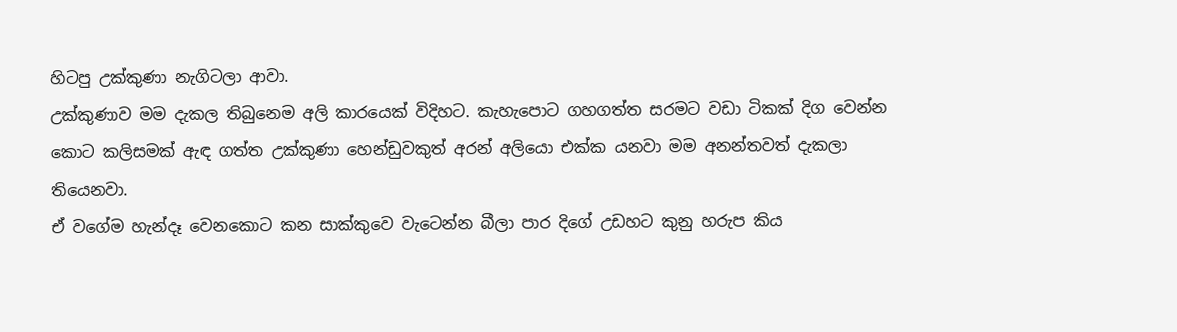හිටපු උක්කුණා නැගිටලා ආවා.
උක්කුණාව මම දැකල තිබුනෙම අලි කාරයෙක් විදිහට. කැහැපොට ගහගත්ත සරමට වඩා ටිකක් දිග වෙන්න කොට කලිසමක් ඇඳ ගත්ත උක්කුණා හෙන්ඩුවකුත් අරන් අලියො එක්ක යනවා මම අනන්තවත් දැකලා තියෙනවා.
ඒ වගේම හැන්දෑ වෙනකොට කන සාක්කුවෙ වැටෙන්න බීලා පාර දිගේ උඩහට කුනු හරුප කිය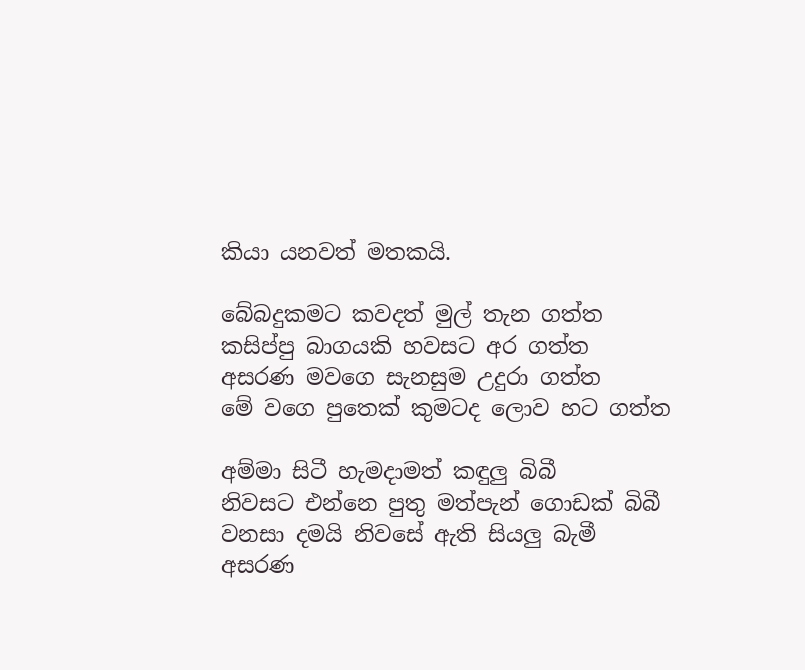කියා යනවත් මතකයි.

බේබදුකමට කවදත් මුල් තැන ගත්ත
කසිප්පු බාගයකි හවසට අර ගත්ත
අසරණ මවගෙ සැනසුම උදුරා ගත්ත
මේ වගෙ පුතෙක් කුමටද ලොව හට ගත්ත

අම්මා සිටී හැමදාමත් කඳුලු බිබී
නිවසට එන්නෙ පුතු මත්පැන් ගොඩක් බිබී
වනසා දමයි නිවසේ ඇති සියලු බැමී
අසරණ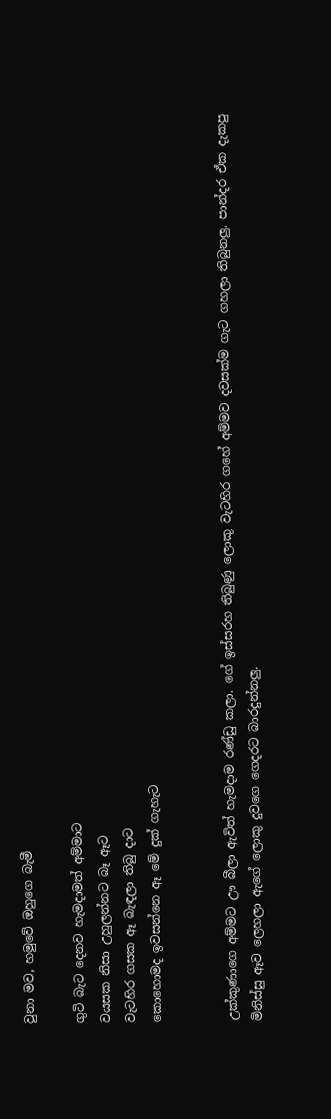වුනා මව, හමුවේ ඔහුගෙ බැමී

ගුටි බැට දෙනව හැමදාමත් අම්මාට
වයසක නිසා උහුලන්නට බෑ ඈට
වැටහිර ගසක ඈ බැඳලා තිබු දාට
කොහොමද ඉවසන්නෙ ඈ මේ දුක් ගැහැට


උක්කුණාගෙ අම්මට ඌ බීලා ඇවිත් හැමදාම රණ්ඩු කලා. ගේ ඉස්සරහ තිබුණු ලොකු වැටහිර ගහේ අම්මව දවසක්ම ගැට ගහලා තිබුනලු. පාන්දර ඒක දැකපු මිනිස්සු ඈව ලෙහලා ඇගේ ලොකු දුවගෙ ගෙදරට බාරදුන්නලු.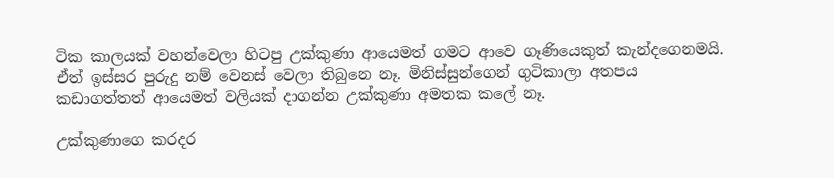ටික කාලයක් වහන්වෙලා හිටපු උක්කුණා ආයෙමත් ගමට ආවෙ ගෑණියෙකුත් කැන්දගෙනමයි. ඒත් ඉස්සර පුරුදු නම් වෙනස් වෙලා තිබුනෙ නෑ. මිනිස්සුන්ගෙන් ගුටිකාලා අතපය කඩාගත්තත් ආයෙමත් වලියක් දාගන්න උක්කුණා අමතක කලේ නෑ.

උක්කුණාගෙ කරදර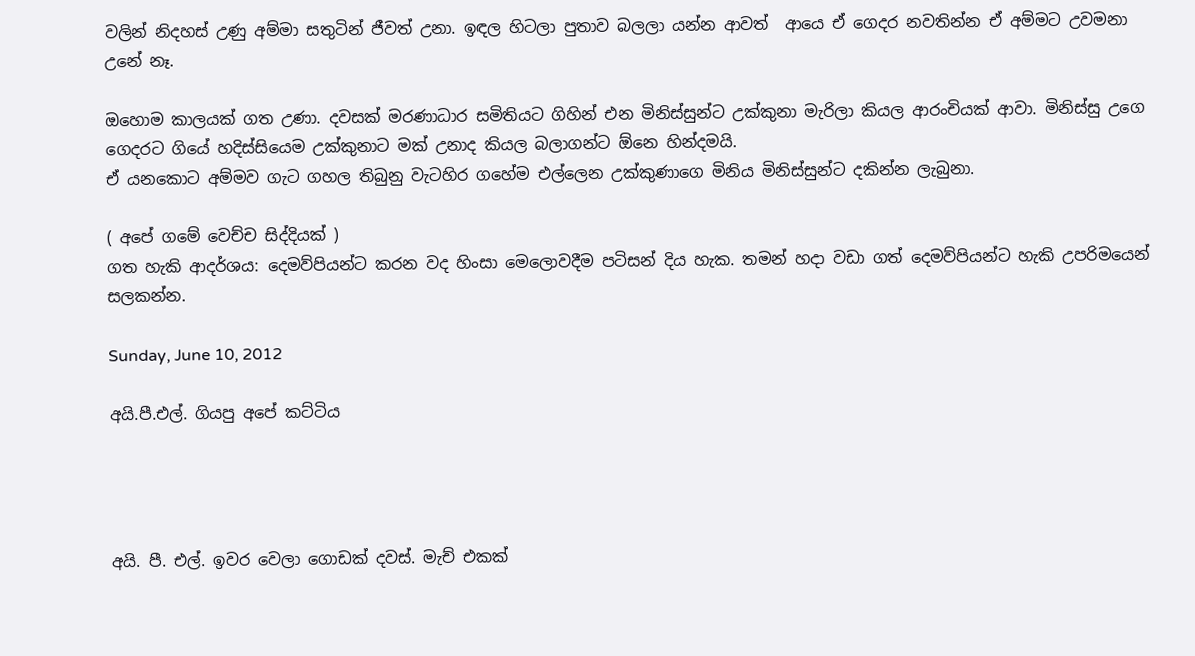වලින් නිදහස් උණු අම්මා සතුටින් ජීවත් උනා. ඉඳල හිටලා පුතාව බලලා යන්න ආවත්  ආයෙ ඒ ගෙදර නවතින්න ඒ අම්මට උවමනා උනේ නෑ.

ඔහොම කාලයක් ගත උණා. දවසක් මරණාධාර සමිතියට ගිහින් එන මිනිස්සුන්ට උක්කුනා මැරිලා කියල ආරංචියක් ආවා. මිනිස්සු උගෙ ගෙදරට ගියේ හදිස්සියෙම උක්කුනාට මක් උනාද කියල බලාගන්ට ඕනෙ හින්දමයි.
ඒ යනකොට අම්මව ගැට ගහල තිබුනු වැටහිර ගහේම එල්ලෙන උක්කුණාගෙ මිනිය මිනිස්සුන්ට දකින්න ලැබුනා.

( අපේ ගමේ වෙච්ච සිද්දියක් )
ගත හැකි ආදර්ශය: දෙමව්පියන්ට කරන වද හිංසා මෙලොවදීම පටිසන් දිය හැක. තමන් හදා වඩා ගත් දෙමව්පියන්ට හැකි උපරිමයෙන් සලකන්න.

Sunday, June 10, 2012

අයි.පී.එල්. ගියපු අපේ කට්ටිය




අයි. පී. එල්. ඉවර වෙලා ගොඩක් දවස්. මැච් එකක්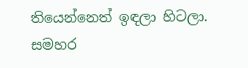තියෙන්නෙත් ඉඳලා හිටලා. සමහර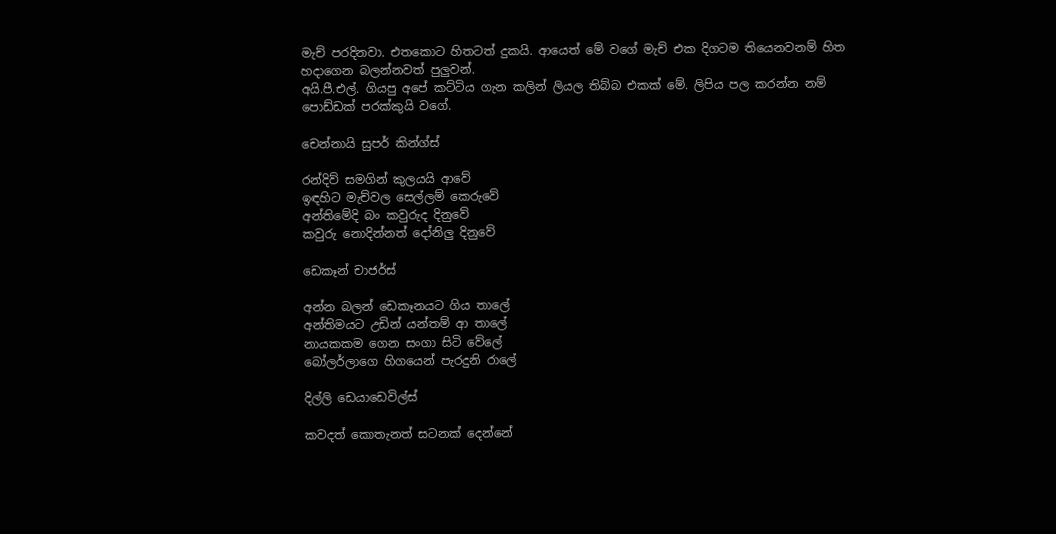මැච් පරදිනවා. එතකොට හිතටත් දුකයි. ආයෙත් මේ වගේ මැච් එක දිගටම තියෙනවනම් හිත හදාගෙන බලන්නවත් පුලුවන්.
අයි.පී.එල්. ගියපු අපේ කට්ටිය ගැන කලින් ලියල තිබ්බ එකක් මේ. ලිපිය පල කරන්න නම් පොඩ්ඩක් පරක්කුයි වගේ.

චෙන්නායි සුපර් කින්ග්ස්

රන්දිව් සමගින් කුලයයි ආවේ
ඉඳහිට මැච්වල සෙල්ලම් කෙරුවේ
අන්තිමේදි බං කවුරුද දිනුවේ
කවුරු නොදින්නත් දෝනිලු දිනුවේ

ඩෙකෑන් චාජර්ස්

අන්න බලන් ඩෙකෑනයට ගිය තාලේ
අන්තිමයට උඩින් යන්තම් ආ තාලේ
නායකකම ගෙන සංගා සිටි වේලේ
බෝලර්ලාගෙ හිගයෙන් පැරදුනි රාලේ

දිල්ලි ඩෙයාඩෙවිල්ස්

කවදත් කොතැනත් සටනක් දෙන්නේ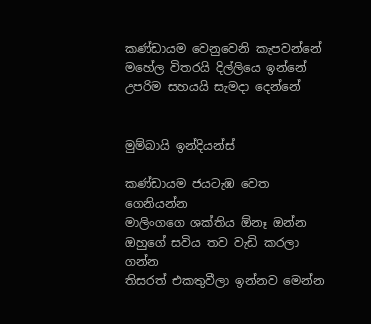කණ්ඩායම වෙනුවෙනි කැපවන්නේ
මහේල විතරයි දිල්ලියෙ ඉන්නේ
උපරිම සහයයි සැමදා දෙන්නේ


මුම්බායි ඉන්දියන්ස්

කණ්ඩායම ජයටැඹ වෙත ගෙනියන්න
මාලිංගගෙ ශක්තිය ඕනෑ ඔන්න
ඔහුගේ සවිය තව වැඩි කරලා ගන්න
තිසරත් එකතුවීලා ඉන්නව මෙන්න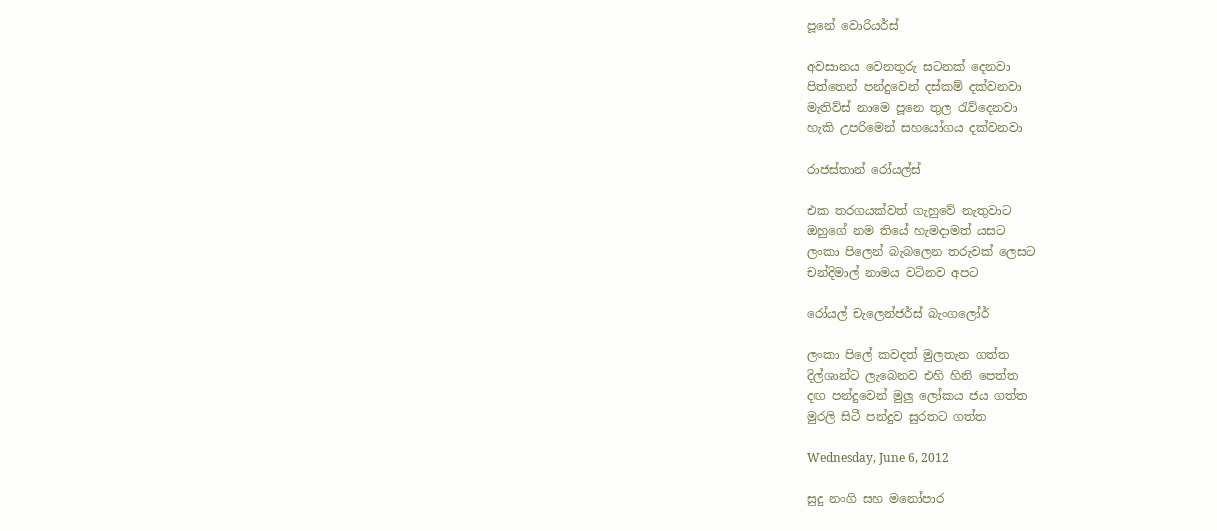පූනේ වොරියර්ස්

අවසානය වෙනතුරු සටනක් දෙනවා
පිත්තෙන් පන්දුවෙන් දස්කම් දක්වනවා
මැතිව්ස් නාමෙ පූනෙ තුල රැව්දෙනවා
හැකි උපරිමෙන් සහයෝගය දක්වනවා

රාජස්තාන් රෝයල්ස්

එක තරගයක්වත් ගැහුවේ නැතුවාට
ඔහුගේ නම තියේ හැමදාමත් යසට
ලංකා පිලෙන් බැබලෙන තරුවක් ලෙසට
චන්දිමාල් නාමය වටිනව අපට

රෝයල් චැලෙන්ජර්ස් බැංගලෝර්

ලංකා පිලේ කවදත් මුලතැන ගත්ත
දිල්ශාන්ට ලැබෙනව එහි හිනි පෙත්ත
දඟ පන්දුවෙන් මුලු ලෝකය ජය ගත්ත
මුරලි සිටී පන්දුව සුරතට ගත්ත

Wednesday, June 6, 2012

සුදු නංගි සහ මනෝපාර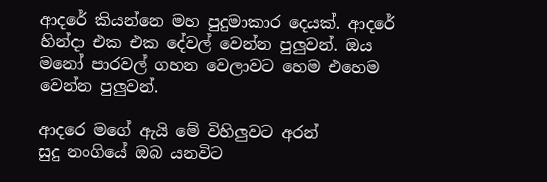ආදරේ කියන්නෙ මහ පුදුමාකාර දෙයක්. ආදරේ හින්දා එක එක දේවල් වෙන්න පුලුවන්. ඔය මනෝ පාරවල් ගහන වෙලාවට හෙම එහෙම වෙන්න පුලුවන්.

ආදරෙ මගේ ඇයි මේ විහිලුවට අරන්
සුදු නංගියේ ඔබ යනවිට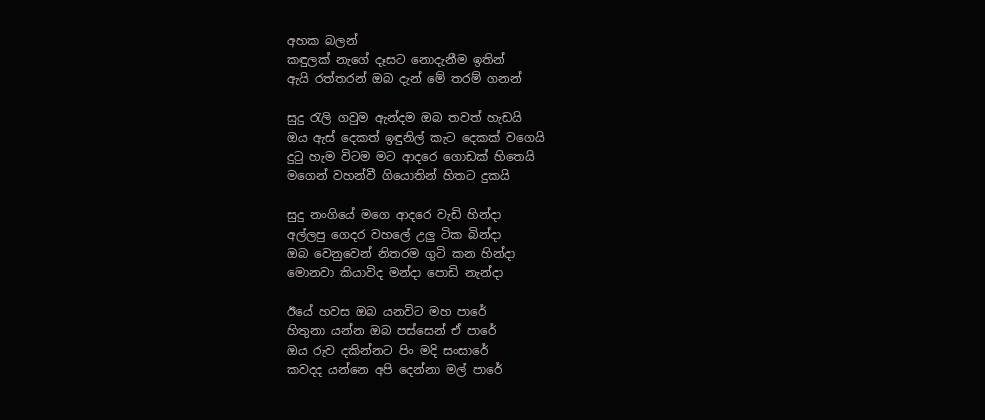අහක බලන්
කඳුලක් නැගේ දෑසට නොදැනීම ඉතින්
ඇයි රත්තරන් ඔබ දැන් මේ තරම් ගනන්

සුදු රැලි ගවුම ඇන්දම ඔබ තවත් හැඩයි
ඔය ඇස් දෙකත් ඉඳුනිල් කැට දෙකක් වගෙයි
දුටු හැම විටම මට ආදරෙ ගොඩක් හිතෙයි
මගෙන් වහන්වී ගියොතින් හිතට දුකයි

සුදු නංගියේ මගෙ ආදරෙ වැඩි හින්දා
අල්ලපු ගෙදර වහලේ උලු ටික බින්දා
ඔබ වෙනුවෙන් නිතරම ගුටි කන හින්දා
මොනවා කියාවිද මන්දා පොඩි නැන්දා

ඊයේ හවස ඔබ යනවිට මහ පාරේ
හිතුනා යන්න ඔබ පස්සෙන් ඒ පාරේ
ඔය රුව දකින්නට පිං මදි සංසාරේ
කවදද යන්නෙ අපි දෙන්නා මල් පාරේ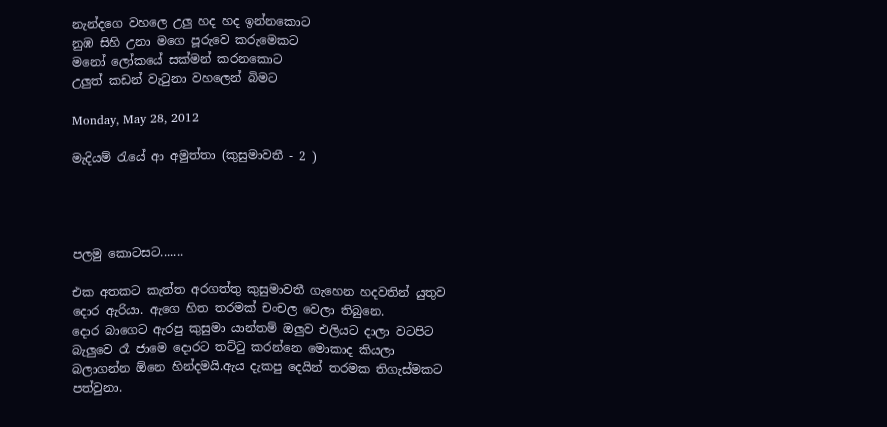නැන්දගෙ වහලෙ උලු හද හද ඉන්නකොට
නුඹ සිහි උනා මගෙ පූරුවෙ කරුමෙකට
මනෝ ලෝකයේ සක්මන් කරනකොට
උලුත් කඩන් වැටුනා වහලෙන් බිමට

Monday, May 28, 2012

මැදියම් රැයේ ආ අමුත්තා (කුසුමාවතී - 2 )




පලමු කොටසට.......

එක අතකට කැත්ත අරගත්තු කුසුමාවතී ගැහෙන හදවතින් යුතුව දොර ඇරියා. ඇගෙ හිත තරමක් චංචල වෙලා තිබුනෙ.
දොර බාගෙට ඇරපු කුසුමා යාන්තම් ඔලුව එලියට දාලා වටපිට බැලුවෙ රෑ ජාමෙ දොරට තට්ටු කරන්නෙ මොකාද කියලා බලාගන්න ඕනෙ හින්දමයි.ඇය දැකපු දෙයින් තරමක තිගැස්මකට පත්වුනා.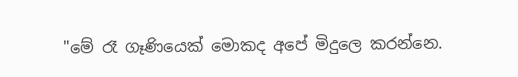"මේ රෑ ගෑණියෙක් මොකද අපේ මිදුලෙ කරන්නෙ.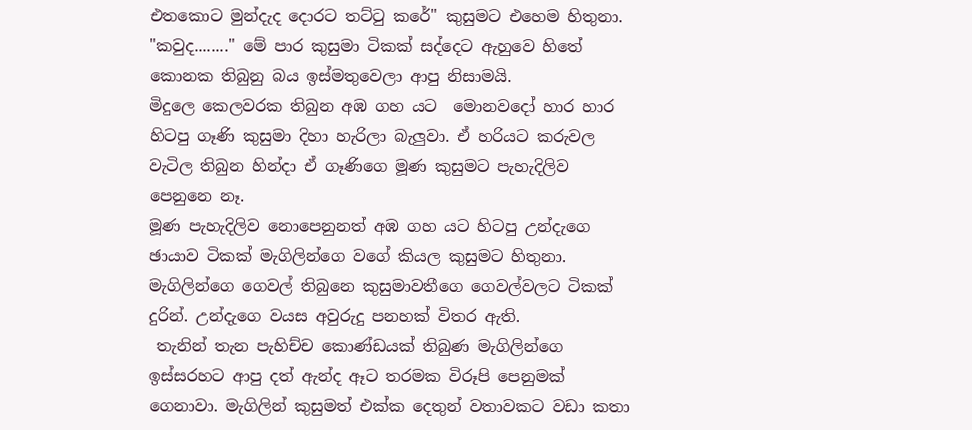එතකොට මුන්දැද දොරට තට්ටු කරේ" කුසුමට එහෙම හිතුනා.
"කවුද........" මේ පාර කුසුමා ටිකක් සද්දෙට ඇහුවෙ හිතේ කොනක තිබුනු බය ඉස්මතුවෙලා ආපු නිසාමයි.
මිදුලෙ කෙලවරක තිබුන අඹ ගහ යට  මොනවදෝ හාර හාර හිටපු ගෑණි කුසුමා දිහා හැරිලා බැලුවා. ඒ හරියට කරුවල වැටිල තිබුන හින්දා ඒ ගෑණිගෙ මූණ කුසුමට පැහැදිලිව පෙනුනෙ නෑ.
මූණ පැහැදිලිව නොපෙනුනත් අඹ ගහ යට හිටපු උන්දැගෙ ඡායාව ටිකක් මැගිලින්ගෙ වගේ කියල කුසුමට හිතුනා.
මැගිලින්ගෙ ගෙවල් තිබුනෙ කුසුමාවතීගෙ ගෙවල්වලට ටිකක් දුරින්. උන්දැගෙ වයස අවුරුදු පනහක් විතර ඇති.
 තැනින් තැන පැහිච්ච කොණ්ඩයක් තිබුණ මැගිලින්ගෙ ඉස්සරහට ආපු දත් ඇන්ද ඈට තරමක විරූපි පෙනුමක් ගෙනාවා. මැගිලින් කුසුමත් එක්ක දෙතුන් වතාවකට වඩා කතා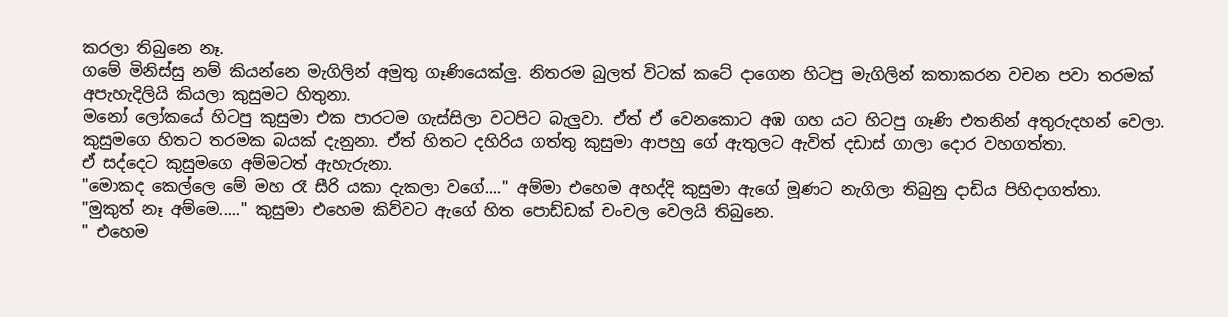කරලා තිබුනෙ නෑ.
ගමේ මිනිස්සු නම් කියන්නෙ මැගිලින් අමුතු ගෑණියෙක්ලු. නිතරම බුලත් විටක් කටේ දාගෙන හිටපු මැගිලින් කතාකරන වචන පවා තරමක් අපැහැදිලියි කියලා කුසුමට හිතුනා.
මනෝ ලෝකයේ හිටපු කුසුමා එක පාරටම ගැස්සිලා වටපිට බැලුවා. ඒත් ඒ වෙනකොට අඹ ගහ යට හිටපු ගෑණි එතනින් අතුරුදහන් වෙලා.
කුසුමගෙ හිතට තරමක බයක් දැනුනා. ඒත් හිතට දහිරිය ගත්තු කුසුමා ආපහු ගේ ඇතුලට ඇවිත් දඩාස් ගාලා දොර වහගත්තා.
ඒ සද්දෙට කුසුමගෙ අම්මටත් ඇහැරුනා.
"මොකද කෙල්ලෙ මේ මහ රෑ සීරි යකා දැකලා වගේ...." අම්මා එහෙම අහද්දි කුසුමා ඇගේ මූණට නැගිලා තිබුනු දාඩිය පිහිදාගත්තා.
"මුකුත් නෑ අම්මෙ....." කුසුමා එහෙම කිව්වට ඇගේ හිත පොඩ්ඩක් චංචල වෙලයි තිබුනෙ.
" එහෙම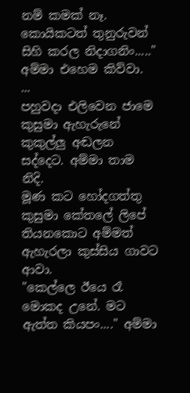නම් කමක් නෑ. කොයිකටත් තුනුරුවන් සිහි කරල නිදාගනිං....." අම්මා එහෙම කිව්වා.
...
පහුවදා එලිවෙන ජාමෙ කුසුමා ඇහැරුනේ කුකුල්ලු අඬලන සද්දෙට. අම්මා තාම නිදි.
මූණ කට හෝදගත්තු කුසුමා කේතලේ ලිපේ තියනකොට අම්මත් ඇහැරලා කුස්සිය ගාවට ආවා.
"කෙල්ලෙ ඊයෙ රෑ මොකද උනේ. මට ඇත්ත කියපං...." අම්මා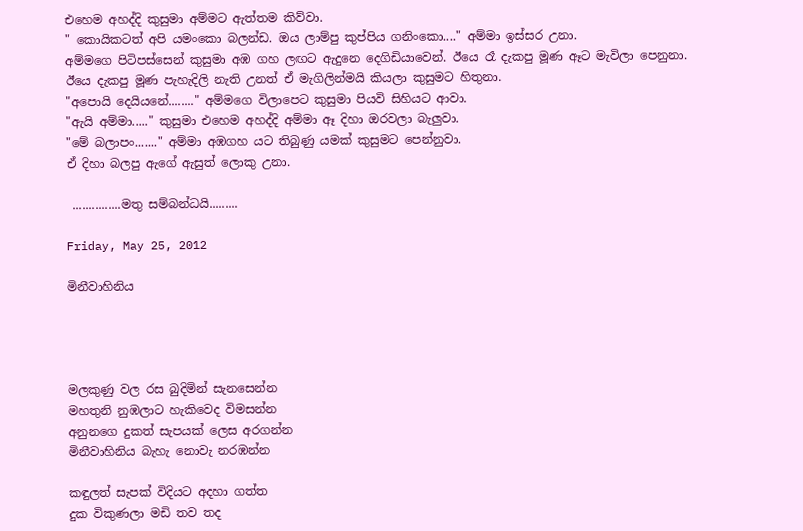එහෙම අහද්දි කුසුමා අම්මට ඇත්තම කිව්වා.
" කොයිකටත් අපි යමංකො බලන්ඩ. ඔය ලාම්පු කුප්පිය ගනිංකො...." අම්මා ඉස්සර උනා.
අම්මගෙ පිටිපස්සෙන් කුසුමා අඹ ගහ ලඟට ඇදුනෙ දෙගිඩියාවෙන්. ඊයෙ රෑ දැකපු මූණ ඈට මැවිලා පෙනුනා.
ඊයෙ දැකපු මූණ පැහැදිලි නැති උනත් ඒ මැගිලින්මයි කියලා කුසුමට හිතුනා.
"අපොයි දෙයියනේ........" අම්මගෙ විලාපෙට කුසුමා පියවි සිහියට ආවා.
"ඇයි අම්මා....." කුසුමා එහෙම අහද්දි අම්මා ඈ දිහා ඔරවලා බැලුවා.
"මේ බලාපං......." අම්මා අඹගහ යට තිබුණු යමක් කුසුමට පෙන්නුවා.
ඒ දිහා බලපු ඇගේ ඇසුත් ලොකු උනා.

 ...............මතු සම්බන්ධයි.........

Friday, May 25, 2012

මිනීවාහිනිය




මලකුණු වල රස බුදිමින් සැනසෙන්න
මහතුනි නුඹලාට හැකිවෙද විමසන්න
අනුනගෙ දුකත් සැපයක් ලෙස අරගන්න
මිනීවාහිනිය බැහැ නොවැ නරඹන්න

කඳුලත් සැපක් විදියට අදහා ගත්ත
දුක විකුණලා මඩි තව තද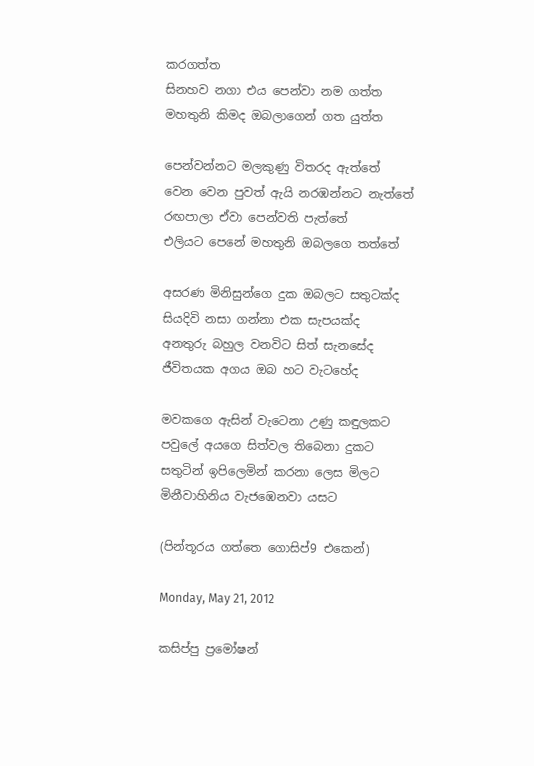කරගත්ත
සිනහව නගා එය පෙන්වා නම ගත්ත
මහතුනි කිමද ඔබලාගෙන් ගත යුත්ත

පෙන්වන්නට මලකුණු විතරද ඇත්තේ
වෙන වෙන පුවත් ඇයි නරඹන්නට නැත්තේ
රඟපාලා ඒවා පෙන්වති පැත්තේ
එලියට පෙනේ මහතුනි ඔබලගෙ තත්තේ

අසරණ මිනිසුන්ගෙ දුක ඔබලට සතුටක්ද
සියදිවි නසා ගන්නා එක සැපයක්ද
අනතුරු බහුල වනවිට සිත් සැනසේද
ජීවිතයක අගය ඔබ හට වැටහේද

මවකගෙ ඇසින් වැටෙනා උණු කඳුලකට
පවුලේ අයගෙ සිත්වල තිබෙනා දුකට
සතුටින් ඉපිලෙමින් කරනා ලෙස මිලට
මිනීවාහිනිය වැජඹෙනවා යසට

(පින්තූරය ගත්තෙ ගොසිප්9 එකෙන්)

Monday, May 21, 2012

කසිප්පු ප්‍රමෝෂන්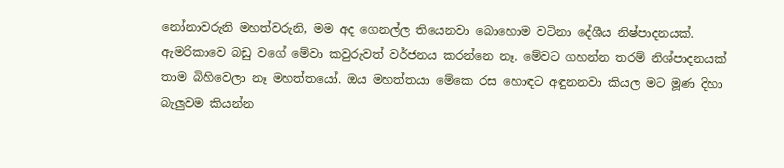නෝනාවරුනි මහත්වරුනි, මම අද ගෙනල්ල තියෙනවා බොහොම වටිනා දේශීය නිෂ්පාදනයක්. ඇමරිකාවෙ බඩු වගේ මේවා කවුරුවත් වර්ජනය කරන්නෙ නෑ. මේවට ගහන්න තරම් නිශ්පාදනයක් තාම බිහිවෙලා නෑ මහත්තයෝ. ඔය මහත්තයා මේකෙ රස හොඳට අඳුනනවා කියල මට මූණ දිහා බැලුවම කියන්න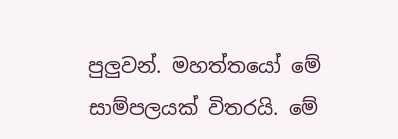පුලුවන්. මහත්තයෝ මේ සාම්පලයක් විතරයි. මේ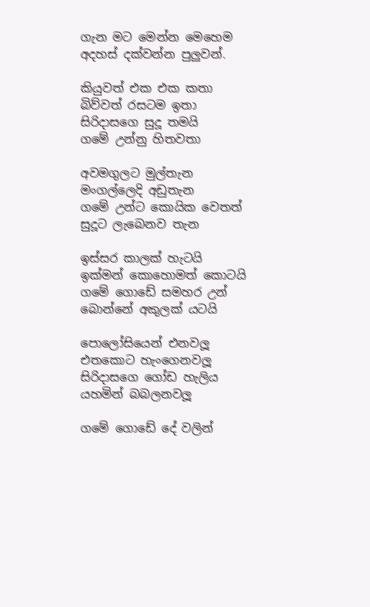ගැන මට මෙන්න මෙහෙම අදහස් දක්වන්න පුලුවන්.

කියුවත් එක එක කතා
බිව්වත් රසටම ඉතා
සිරිදාසගෙ සුදූ තමයි
ගමේ උන්නු හිතවතා

අවමගුලට මුල්තැන
මංගල්ලෙදි අඩුතැන
ගමේ උන්ට කොයික වෙතත්
සුදූට ලැබෙනව තැන

ඉස්සර කාලක් හැටයි
ඉක්මන් කොහොමත් කොටයි
ගමේ ගොඩේ සමහර උන්
බොන්නේ අකුලක් යටයි

පොලෝසියෙන් එනවලූ
එතකොට හැංගෙනවලූ
සිරිදාසගෙ ගෝඩ හැලිය
යහමින් බබලනවලූ

ගමේ ගොඩේ දේ වලින්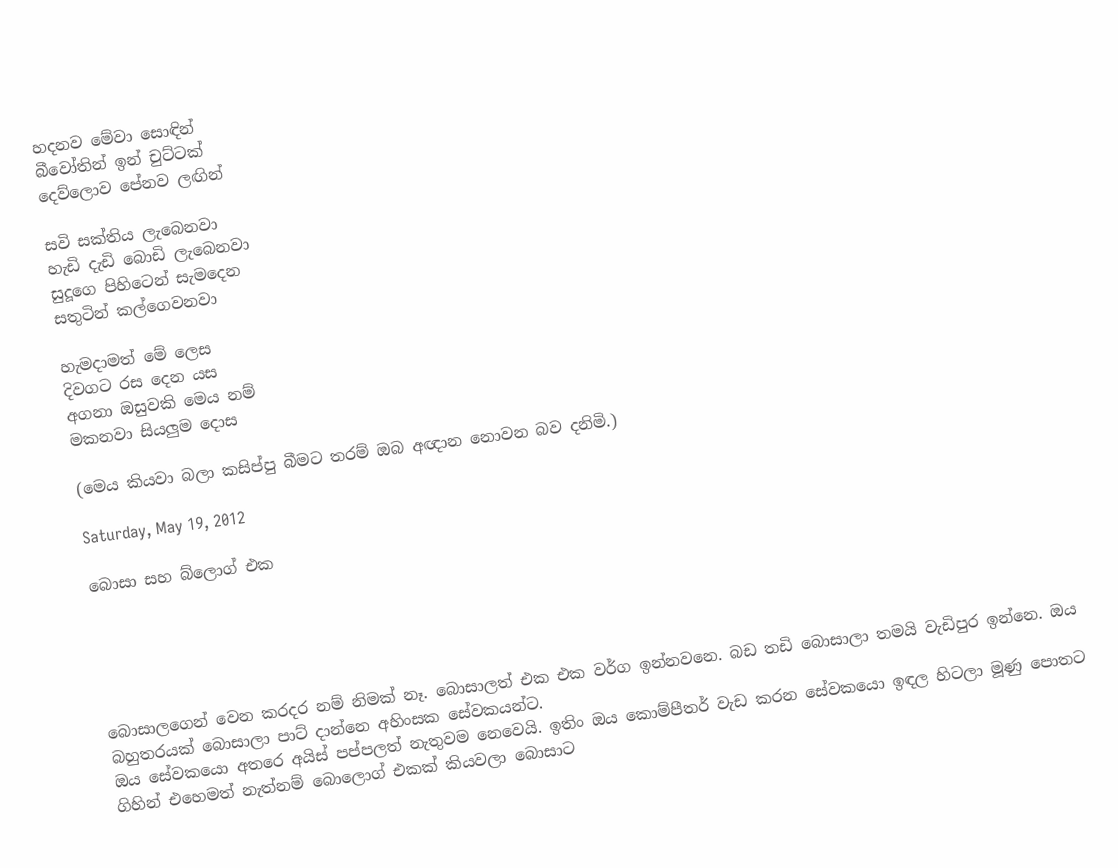හදනව මේවා සොඳින්
බීවෝතින් ඉන් චුට්ටක්
දෙව්ලොව පේනව ලඟින්

සවි සක්තිය ලැබෙනවා
හැඩි දැඩි බොඩි ලැබෙනවා
සුදූගෙ පිහිටෙන් සැමදෙන
සතුටින් කල්ගෙවනවා

හැමදාමත් මේ ලෙස
දිවගට රස දෙන යස
අගනා ඔසුවකි මෙය නම්
මකනවා සියලුම දොස

(මෙය කියවා බලා කසිප්පු බීමට තරම් ඔබ අඥාන නොවන බව දනිමි.)

Saturday, May 19, 2012

බොසා සහ බ්ලොග් එක





බොසාලගෙන් වෙන කරදර නම් නිමක් නෑ. බොසාලත් එක එක වර්ග ඉන්නවනෙ. බඩ තඩි බොසාලා තමයි වැඩිපුර ඉන්නෙ. ඔය බහුතරයක් බොසාලා පාට් දාන්නෙ අහිංසක සේවකයන්ට.
ඔය සේවකයො අතරෙ අයිස් පප්පලත් නැතුවම නෙවෙයි. ඉතිං ඔය කොම්පීතර් වැඩ කරන සේවකයො ඉඳල හිටලා මූණු පොතට ගිහින් එහෙමත් නැත්නම් බොලොග් එකක් කියවලා බොසාට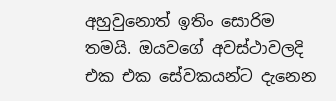අහුවුනොත් ඉතිං සොරිම තමයි. ඔයවගේ අවස්ථාවලදි එක එක සේවකයන්ට දැනෙන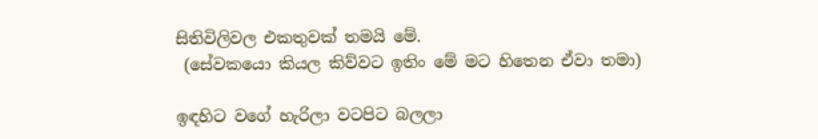සිතිවිලිවල එකතුවක් තමයි මේ.
 (සේවකයො කියල කිව්වට ඉතිං මේ මට හිතෙන ඒවා තමා)

ඉඳහිට වගේ හැරිලා වටපිට බලලා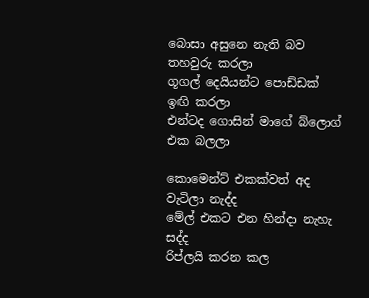බොසා අසුනෙ නැති බව තහවුරු කරලා
ගූගල් දෙයියන්ට පොඩ්ඩක් ඉඟි කරලා
එන්ටද ගොසින් මාගේ බ්ලොග් එක බලලා

කොමෙන්ට් එකක්වත් අද වැටිලා නැද්ද
මේල් එකට එන හින්දා නැහැ සද්ද
රිප්ලයි කරන කල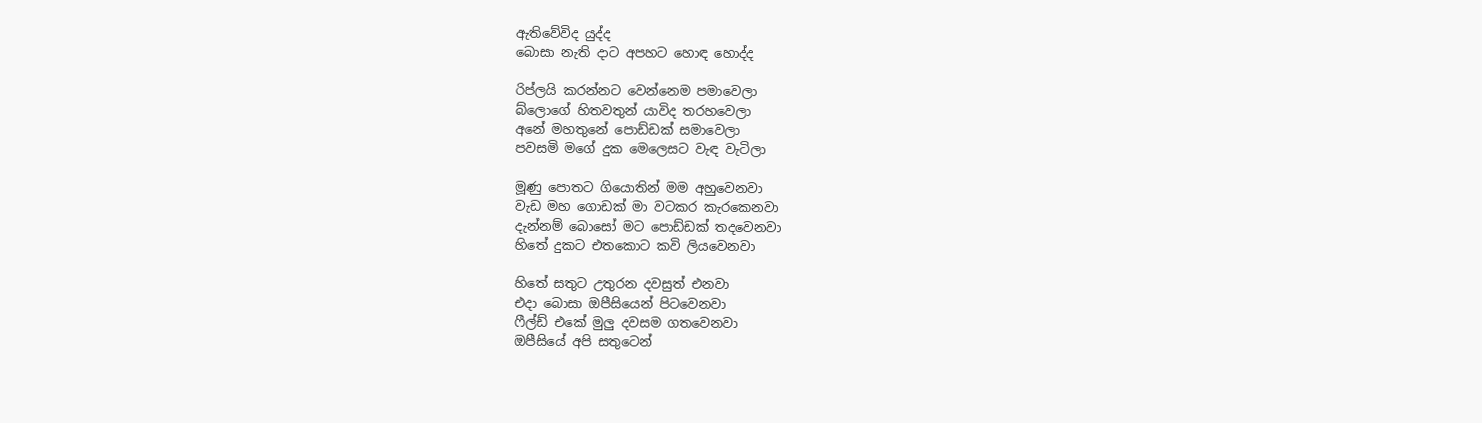ඇතිවේවිද යුද්ද
බොසා නැති දාට අපහට හොඳ හොද්ද

රිප්ලයි කරන්නට වෙන්නෙම පමාවෙලා
බ්ලොගේ හිතවතුන් යාවිද තරහවෙලා
අනේ මහතුනේ පොඩ්ඩක් සමාවෙලා
පවසමි මගේ දුක මෙලෙසට වැඳ වැටිලා

මූණු පොතට ගියොතින් මම අහුවෙනවා
වැඩ මහ ගොඩක් මා වටකර කැරකෙනවා
දැන්නම් බොසෝ මට පොඩ්ඩක් තදවෙනවා
හිතේ දුකට එතකොට කවි ලියවෙනවා

හිතේ සතුට උතුරන දවසුත් එනවා
එදා බොසා ඔපීසියෙන් පිටවෙනවා
ෆීල්ඩ් එකේ මුලු දවසම ගතවෙනවා
ඔපීසියේ අපි සතුටෙන්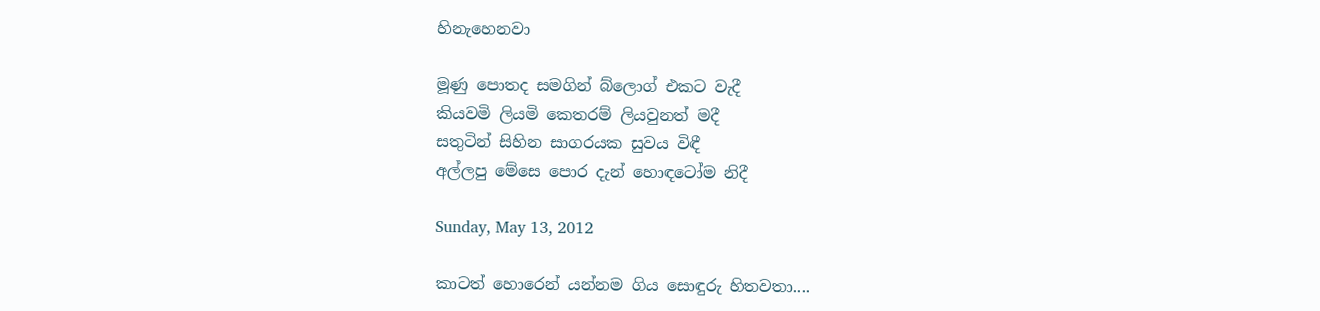හිනැහෙනවා

මූණු පොතද සමගින් බ්ලොග් එකට වැදී
කියවමි ලියමි කෙතරම් ලියවුනත් මදී
සතුටින් සිහින සාගරයක සුවය විඳී
අල්ලපු මේසෙ පොර දැන් හොඳටෝම නිදී

Sunday, May 13, 2012

කාටත් හොරෙන් යන්නම ගිය සොඳුරු හිතවතා....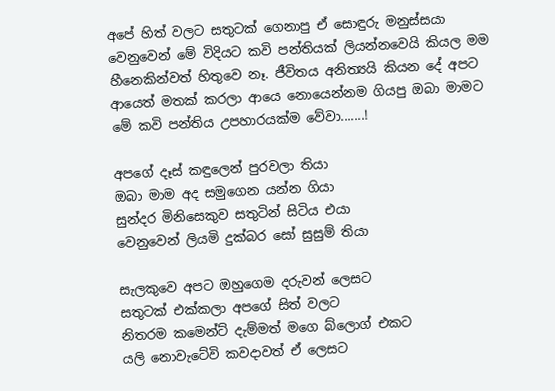අපේ හිත් වලට සතුටක් ගෙනාපු ඒ සොඳුරු මනුස්සයා වෙනුවෙන් මේ විදියට කවි පන්තියක් ලියන්නවෙයි කියල මම හීනෙකින්වත් හිතුවෙ නෑ. ජීවිතය අනිත්‍යයි කියන දේ අපට ආයෙත් මතක් කරලා ආයෙ නොයෙන්නම ගියපු ඔබා මාමට මේ කවි පන්තිය උපහාරයක්ම වේවා.......!

අපගේ දෑස් කඳුලෙන් පුරවලා තියා
ඔබා මාම අද සමුගෙන යන්න ගියා
සුන්දර මිනිසෙකුව සතුටින් සිටිය එයා
වෙනුවෙන් ලියමි දුක්බර සෝ සුසුම් තියා

සැලකුවෙ අපට ඔහුගෙම දරුවන් ලෙසට
සතුටක් එක්කලා අපගේ සිත් වලට
නිතරම කමෙන්ට් දැම්මත් මගෙ බ්ලොග් එකට
යලි නොවැටේවි කවදාවත් ඒ ලෙසට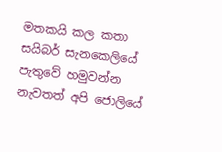මතකයි කල කතා සයිබර් සැනකෙලියේ
පැතුවේ හමුවන්න නැවතත් අපි ජොලියේ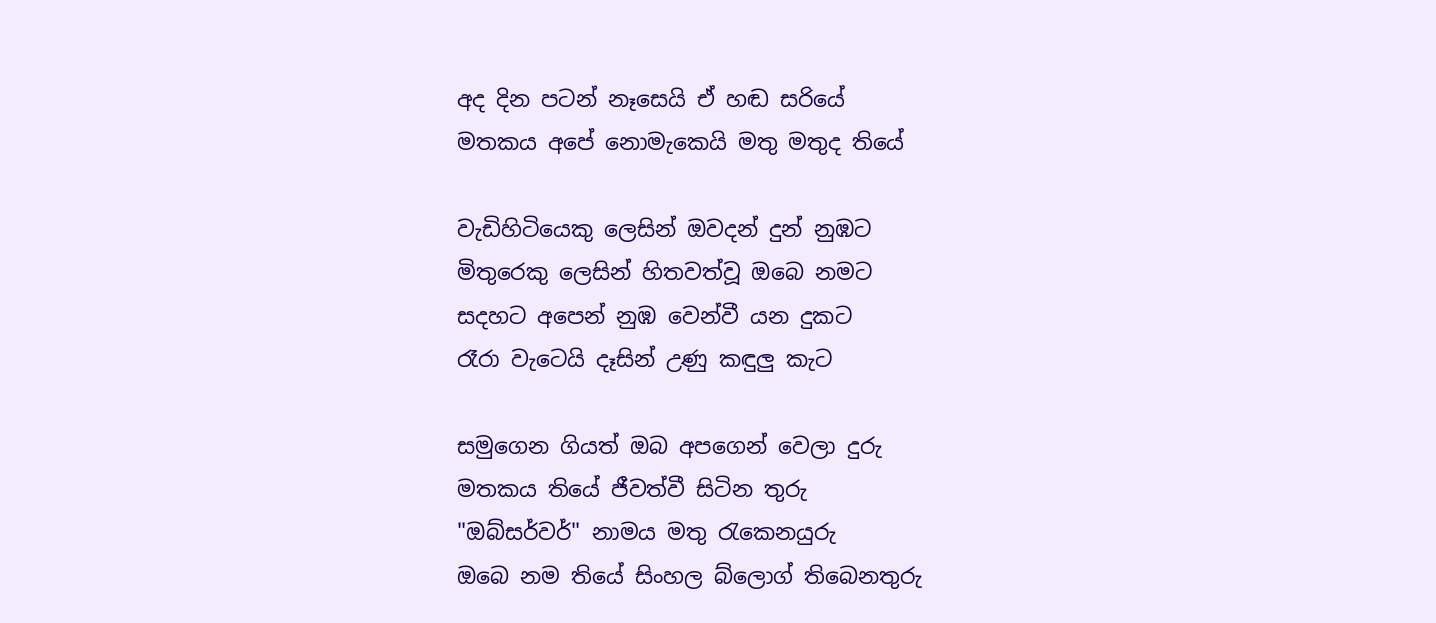අද දින පටන් නෑසෙයි ඒ හඬ සරියේ
මතකය අපේ නොමැකෙයි මතු මතුද තියේ

වැඩිහිටියෙකු ලෙසින් ඔවදන් දුන් නුඹට
මිතුරෙකු ලෙසින් හිතවත්වූ ඔබෙ නමට
සදහට අපෙන් නුඹ වෙන්වී යන දුකට
රෑරා වැටෙයි දෑසින් උණු කඳුලු කැට

සමුගෙන ගියත් ඔබ අපගෙන් වෙලා දුරු
මතකය තියේ ජීවත්වී සිටින තුරු
"ඔබ්සර්වර්" නාමය මතු රැකෙනයුරු
ඔබෙ නම තියේ සිංහල බ්ලොග් තිබෙනතුරු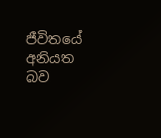ජීවිතයේ අනියත බව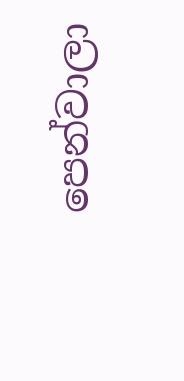පෙන්වාලා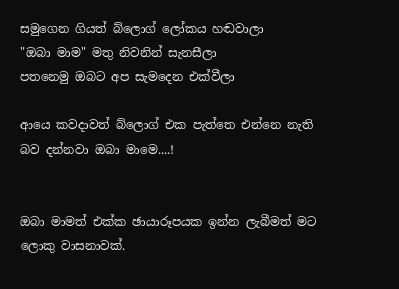සමුගෙන ගියත් බ්ලොග් ලෝකය හඬවාලා
"ඔබා මාම" මතු නිවනින් සැනසීලා
පතනෙමු ඔබට අප සැමදෙන එක්වීලා

ආයෙ කවදාවත් බ්ලොග් එක පැත්තෙ එන්නෙ නැති බව දන්නවා ඔබා මාමෙ....!


ඔබා මාමත් එක්ක ඡායාරූපයක ඉන්න ලැබීමත් මට ලොකු වාසනාවක්.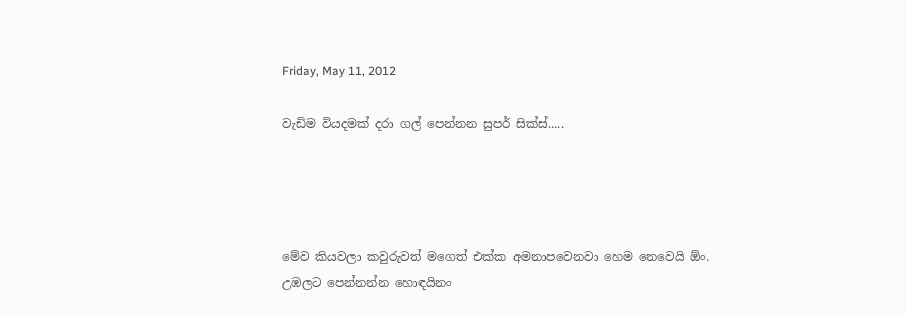Friday, May 11, 2012

වැඩිම වියදමක් දරා ගල් පෙන්නන සුපර් සික්ස්.....




මේව කියවලා කවුරුවත් මගෙත් එක්ක අමනාපවෙනවා හෙම නෙවෙයි ඕං. උඹලට පෙන්නන්න හොඳයිනං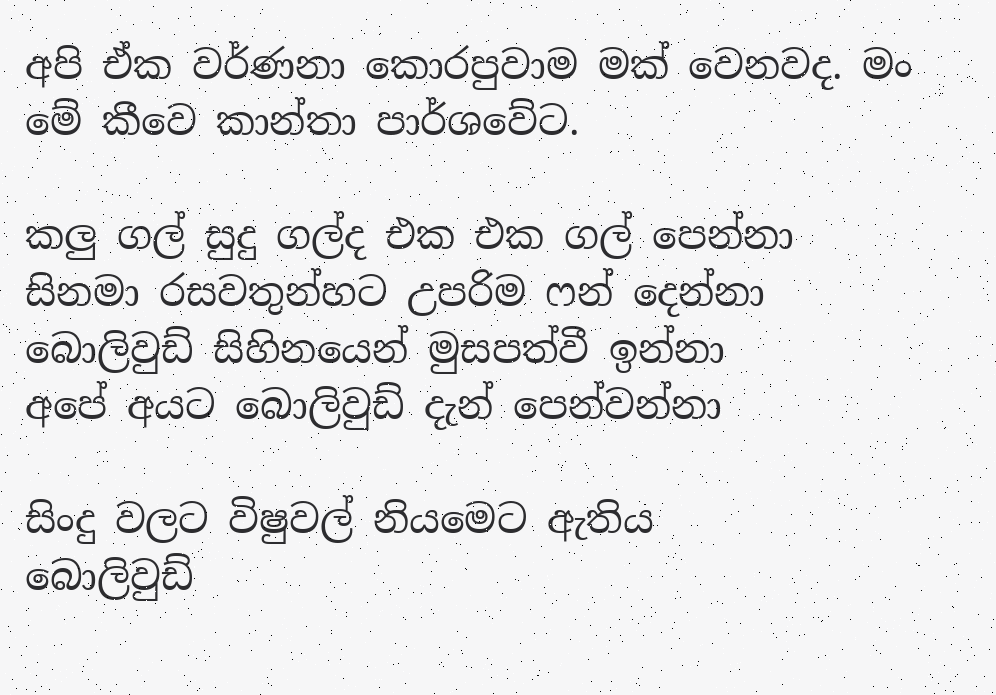අපි ඒක වර්ණනා කොරපුවාම මක් වෙනවද. මං මේ කීවෙ කාන්තා පාර්ශවේට.

කලු ගල් සුදු ගල්ද එක එක ගල් පෙන්නා
සිනමා රසවතුන්හට උපරිම ෆන් දෙන්නා
බොලිවුඩ් සිහිනයෙන් මුසපත්වී ඉන්නා
අපේ අයට බොලිවුඩ් දැන් පෙන්වන්නා

සිංදු වලට විෂුවල් නියමෙට ඇතිය
බොලිවුඩ්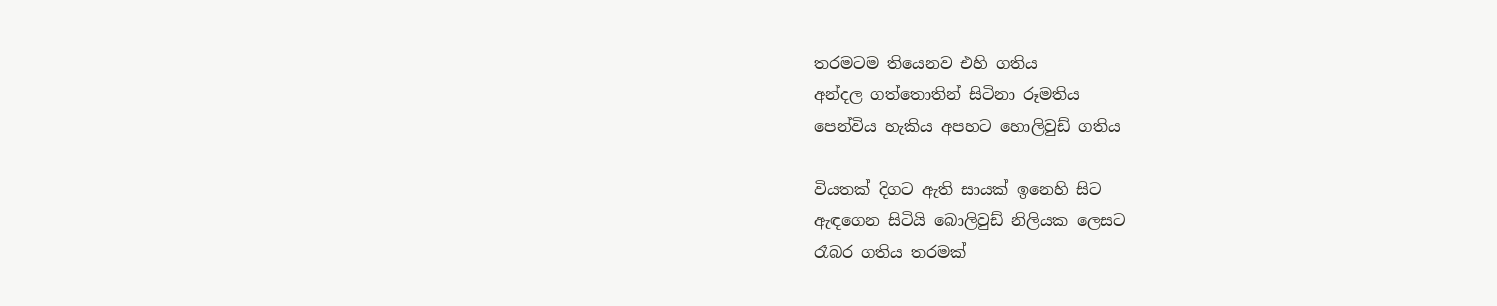තරමටම තියෙනව එහි ගතිය
අන්දල ගත්තොතින් සිටිනා රූමතිය
පෙන්විය හැකිය අපහට හොලිවුඩ් ගතිය

වියතක් දිගට ඇති සායක් ඉනෙහි සිට
ඇඳගෙන සිටියි බොලිවුඩ් නිලියක ලෙසට
රෑබර ගතිය තරමක්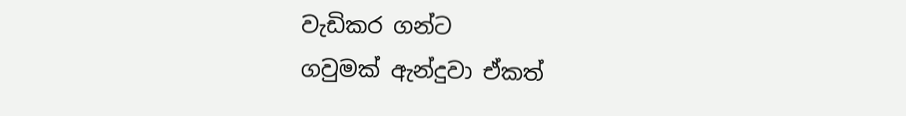වැඩිකර ගන්ට
ගවුමක් ඇන්දුවා ඒකත්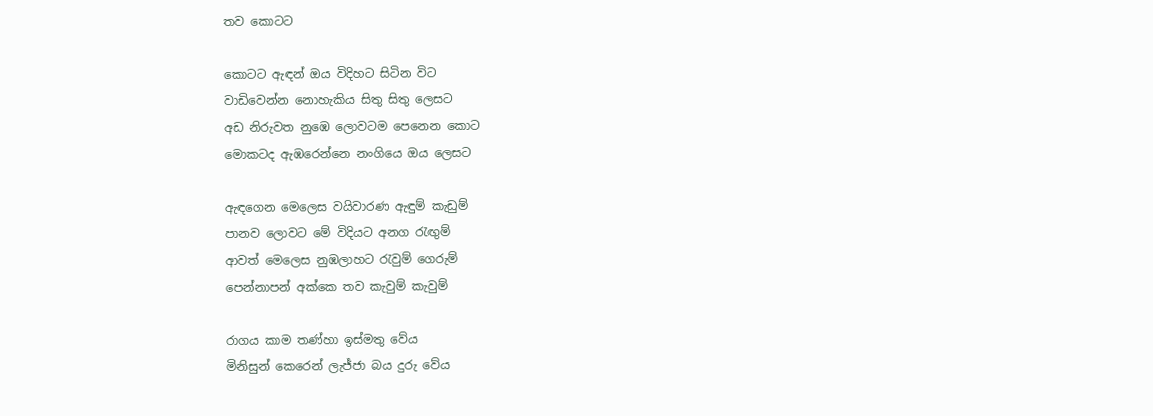තව කොටට

කොටට ඇඳන් ඔය විදිහට සිටින විට
වාඩිවෙන්න නොහැකිය සිතු සිතු ලෙසට
අඩ නිරුවත නුඹෙ ලොවටම පෙනෙන කොට
මොකටද ඇඹරෙන්නෙ නංගියෙ ඔය ලෙසට

ඇඳගෙන මෙලෙස වයිවාරණ ඇඳුම් කැඩුම්
පානව ලොවට මේ විදියට අනග රැඟුම්
ආවත් මෙලෙස නුඹලාහට රැවුම් ගෙරුම්
පෙන්නාපන් අක්කෙ තව කැවුම් කැවුම්

රාගය කාම තණ්හා ඉස්මතු වේය
මිනිසුන් කෙරෙන් ලැජ්ජා බය දුරු වේය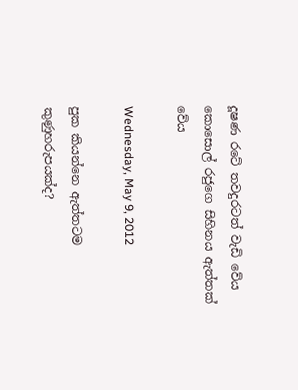දූෂණ රටේ තවදුරටත් වැඩි වේය
කොසොල් රජුගෙ සිහිනය ඇත්තක් වේය

Wednesday, May 9, 2012

පුක කියන්නෙ ඇත්තටම කුණුහරුපයක්ද?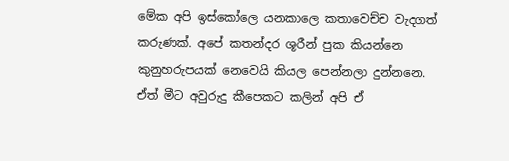මේක අපි ඉස්කෝලෙ යනකාලෙ කතාවෙච්ච වැදගත් කරුණක්. අපේ කතන්දර ශූරීන් පුක කියන්නෙ කුනුහරුපයක් නෙවෙයි කියල පෙන්නලා දුන්නනෙ.
ඒත් මීට අවුරුදු කීපෙකට කලින් අපි ඒ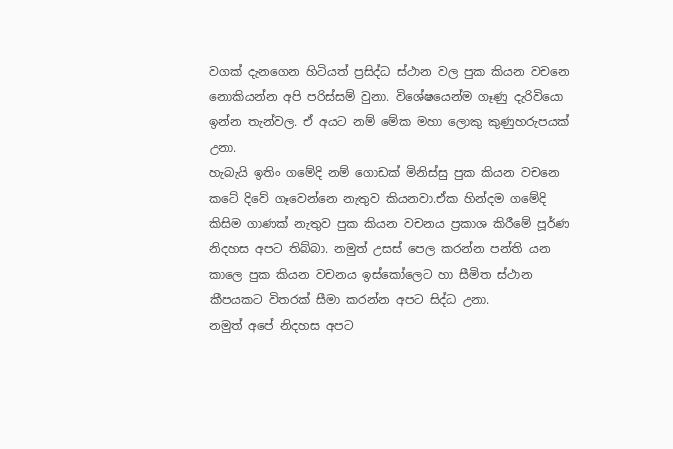වගක් දැනගෙන හිටියත් ප්‍රසිද්ධ ස්ථාන වල පුක කියන වචනෙ නොකියන්න අපි පරිස්සම් වුනා. විශේෂයෙන්ම ගෑණු දැරිවියො ඉන්න තැන්වල. ඒ අයට නම් මේක මහා ලොකු කුණුහරුපයක් උනා.
හැබැයි ඉතිං ගමේදි නම් ගොඩක් මිනිස්සු පුක කියන වචනෙ කටේ දිවේ ගෑවෙන්නෙ නැතුව කියනවා.ඒක හින්දම ගමේදි කිසිම ගාණක් නැතුව පුක කියන වචනය ප්‍රකාශ කිරීමේ පූර්ණ නිදහස අපට තිබ්බා. නමුත් උසස් පෙල කරන්න පන්ති යන කාලෙ පුක කියන වචනය ඉස්කෝලෙට හා සීමිත ස්ථාන කීපයකට විතරක් සීමා කරන්න අපට සිද්ධ උනා.
නමුත් අපේ නිදහස අපට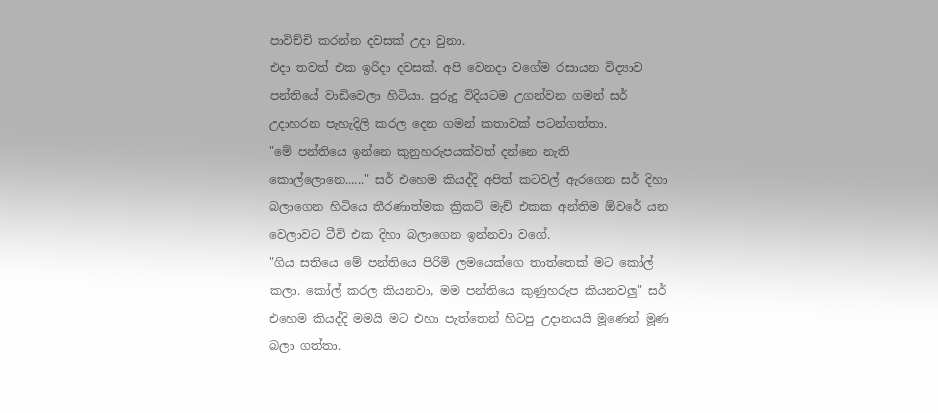පාවිච්චි කරන්න දවසක් උදා වුනා.
එදා තවත් එක ඉරිදා දවසක්. අපි වෙනදා වගේම රසායන විද්‍යාව පන්තියේ වාඩිවෙලා හිටියා. පුරුදු විදියටම උගන්වන ගමන් සර් උදාහරන පැහැදිලි කරල දෙන ගමන් කතාවක් පටන්ගත්තා.
"මේ පන්තියෙ ඉන්නෙ කුනුහරුපයක්වත් දන්නෙ නැති කොල්ලොනෙ......" සර් එහෙම කියද්දි අපිත් කටවල් ඇරගෙන සර් දිහා බලාගෙන හිටියෙ තීරණාත්මක ක්‍රිකට් මැච් එකක අන්තිම ඕවරේ යන වෙලාවට ටීවි එක දිහා බලාගෙන ඉන්නවා වගේ.
"ගිය සතියෙ මේ පන්තියෙ පිරිමි ලමයෙක්ගෙ තාත්තෙක් මට කෝල් කලා. කෝල් කරල කියනවා, මම පන්තියෙ කුණුහරුප කියනවලු" සර් එහෙම කියද්දි මමයි මට එහා පැත්තෙන් හිටපු උදානයයි මූණෙන් මූණ බලා ගත්තා.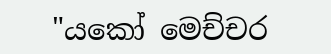"යකෝ මෙච්චර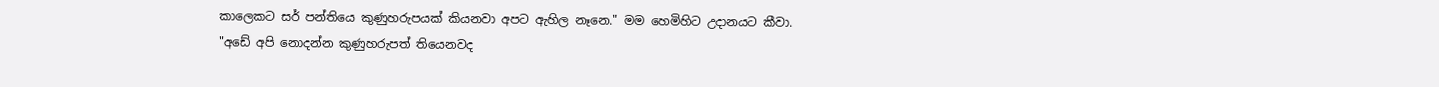කාලෙකට සර් පන්තියෙ කුණුහරුපයක් කියනවා අපට ඇහිල නෑනෙ." මම හෙමිහිට උදානයට කීවා.
"අඩේ අපි නොදන්න කුණුහරුපත් තියෙනවද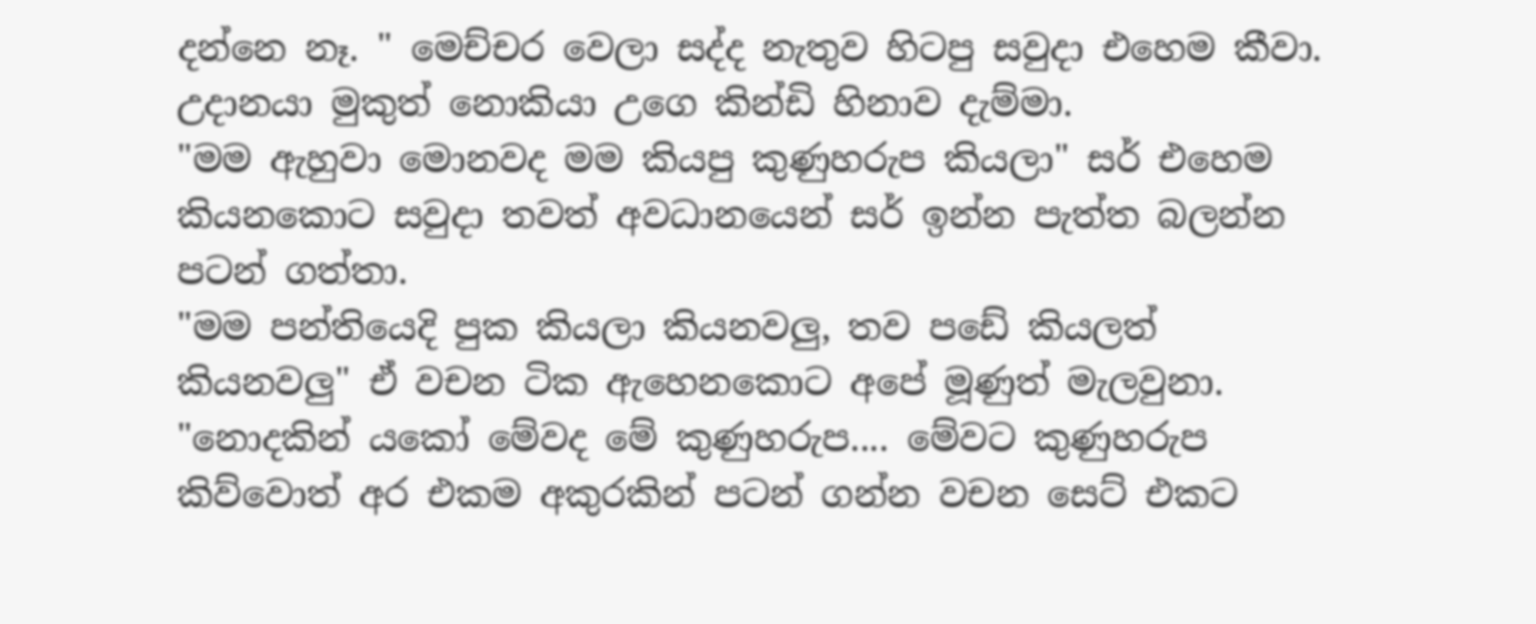දන්නෙ නෑ. " මෙච්චර වෙලා සද්ද නැතුව හිටපු සවුදා එහෙම කීවා.
උදානයා මුකුත් නොකියා උගෙ කින්ඩි හිනාව දැම්මා.
"මම ඇහුවා මොනවද මම කියපු කුණුහරුප කියලා" සර් එහෙම කියනකොට සවුදා තවත් අවධානයෙන් සර් ඉන්න පැත්ත බලන්න පටන් ගත්තා.
"මම පන්තියෙදි පුක කියලා කියනවලු, තව පඩේ කියලත් කියනවලු" ඒ වචන ටික ඇහෙනකොට අපේ මූණුත් මැලවුනා.
"නොදකින් යකෝ මේවද මේ කුණුහරුප.... මේවට කුණුහරුප කිව්වොත් අර එකම අකුරකින් පටන් ගන්න වචන සෙට් එකට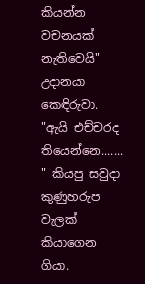කියන්න වචනයක් නැතිවෙයි" උදානයා කෙඳිරුවා.
"ඇයි එච්චරද තියෙන්නෙ....... " කියපු සවුදා කුණුහරුප වැලක් කියාගෙන ගියා.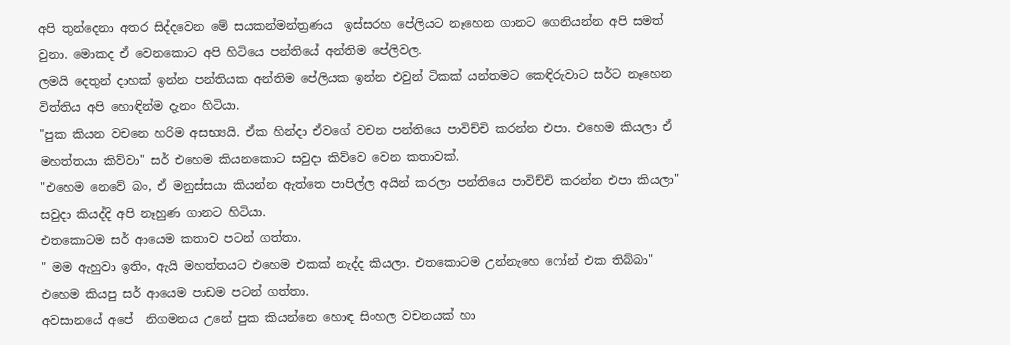අපි තුන්දෙනා අතර සිද්දවෙන මේ සයකන්මන්ත්‍රණය  ඉස්සරහ පේලියට නෑහෙන ගානට ගෙනියන්න අපි සමත් වුනා. මොකද ඒ වෙනකොට අපි හිටියෙ පන්තියේ අන්තිම පේලිවල.
ලමයි දෙතුන් දාහක් ඉන්න පන්තියක අන්තිම පේලියක ඉන්න එවුන් ටිකක් යන්තමට කෙඳිරුවාට සර්ට නෑහෙන විත්තිය අපි හොඳින්ම දැනං හිටියා.
"පුක කියන වචනෙ හරිම අසභ්‍යයි. ඒක හින්දා ඒවගේ වචන පන්තියෙ පාවිච්චි කරන්න එපා. එහෙම කියලා ඒ මහත්තයා කිව්වා" සර් එහෙම කියනකොට සවුදා කිව්වෙ වෙන කතාවක්.
"එහෙම නෙවේ බං, ඒ මනුස්සයා කියන්න ඇත්තෙ පාපිල්ල අයින් කරලා පන්තියෙ පාවිච්චි කරන්න එපා කියලා" සවුදා කියද්දි අපි නෑහුණ ගානට හිටියා.
එතකොටම සර් ආයෙම කතාව පටන් ගත්තා.
" මම ඇහුවා ඉතිං, ඇයි මහත්තයට එහෙම එකක් නැද්ද කියලා. එතකොටම උන්නැහෙ ෆෝන් එක තිබ්බා" එහෙම කියපු සර් ආයෙම පාඩම පටන් ගත්තා.
අවසානයේ අපේ  නිගමනය උනේ පුක කියන්නෙ හොඳ සිංහල වචනයක් හා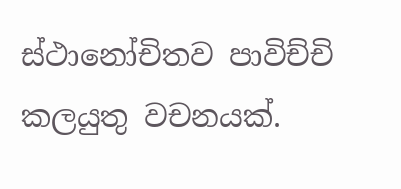ස්ථානෝචිතව පාවිච්චි කලයුතු වචනයක්.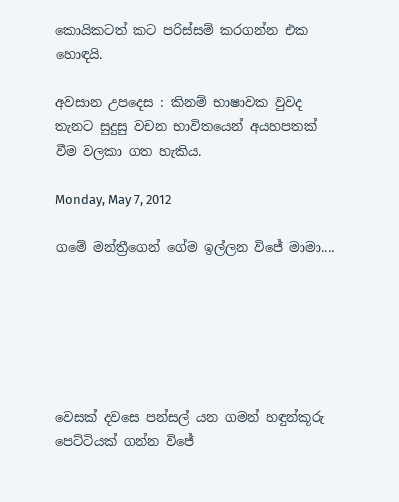කොයිකටත් කට පරිස්සම් කරගන්න එක හොඳයි.

අවසාන උපදෙස : කිනම් භාෂාවක වුවද තැනට සුදුසු වචන භාවිතයෙන් අයහපතක් වීම වලකා ගත හැකිය.

Monday, May 7, 2012

ගමේ මන්ත්‍රීගෙන් ගේම ඉල්ලන විජේ මාමා....






වෙසක් දවසෙ පන්සල් යන ගමන් හඳුන්කූරු පෙට්ටියක් ගන්න විජේ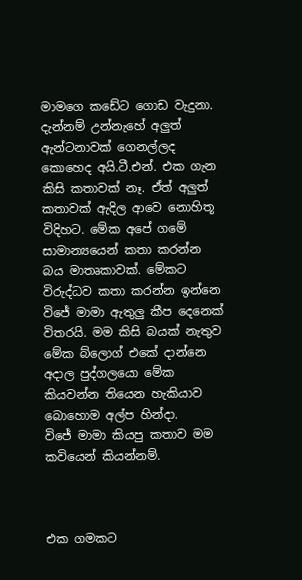මාමගෙ කඩේට ගොඩ වැදුනා. දැන්නම් උන්නැහේ අලුත් ඇන්ටනාවක් ගෙනල්ලද කොහෙද අයි.ටී.එන්. එක ගැන කිසි කතාවක් නෑ. ඒත් අලුත් කතාවක් ඇදිල ආවෙ නොහිතූ විදිහට. මේක අපේ ගමේ සාමාන්‍යයෙන් කතා කරන්න බය මාතෘකාවක්. මේකට විරුද්ධව කතා කරන්න ඉන්නෙ විජේ මාමා ඇතුලු කීප දෙනෙක් විතරයි. මම කිසි බයක් නැතුව මේක බ්ලොග් එකේ දාන්නෙ අදාල පුද්ගලයො මේක කියවන්න තියෙන හැකියාව බොහොම අල්ප හින්දා.
විජේ මාමා කියපු කතාව මම කවියෙන් කියන්නම්.



එක ගමකට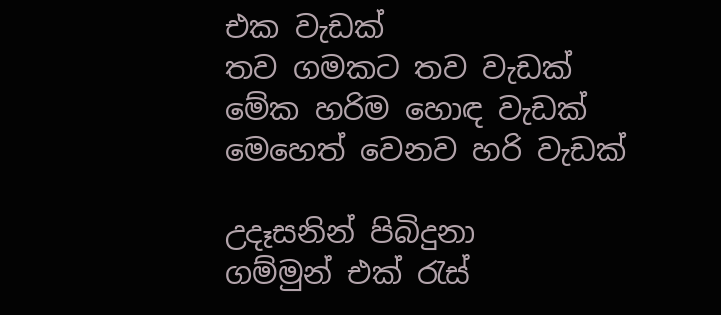එක වැඩක්
තව ගමකට තව වැඩක්
මේක හරිම හොඳ වැඩක්
මෙහෙත් වෙනව හරි වැඩක්

උදෑසනින් පිබිදුනා
ගම්මුන් එක් රැස්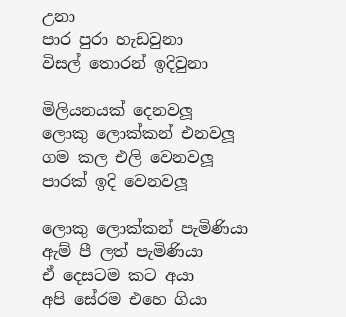උනා
පාර පුරා හැඩවුනා
විසල් තොරන් ඉදිවුනා

මිලියනයක් දෙනවලූ
ලොකු ලොක්කන් එනවලූ
ගම කල එලි වෙනවලූ
පාරක් ඉදි වෙනවලූ

ලොකු ලොක්කන් පැමිණියා
ඇම් පී ලත් පැමිණියා
ඒ දෙසටම කට අයා
අපි සේරම එහෙ ගියා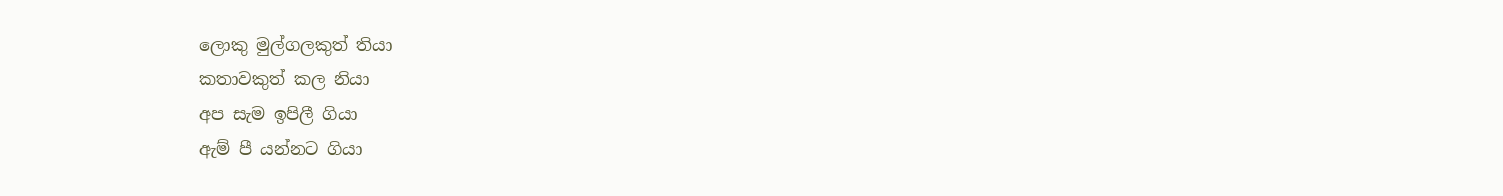ලොකු මුල්ගලකුත් තියා
කතාවකුත් කල නියා
අප සැම ඉපිලී ගියා
ඇම් පී යන්නට ගියා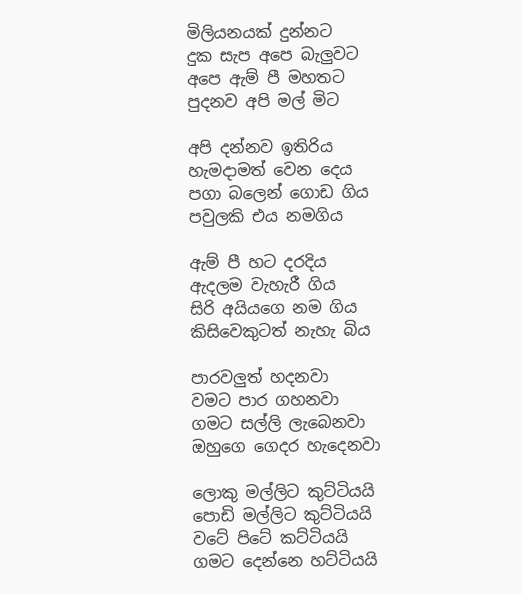මිලියනයක් දුන්නට
දුක සැප අපෙ බැලුවට
අපෙ ඇම් පී මහතට
පුදනව අපි මල් මිට

අපි දන්නව ඉතිරිය
හැමදාමත් වෙන දෙය
පගා බලෙන් ගොඩ ගිය
පවුලකි එය නමගිය

ඇම් පී හට දරදිය
ඇදලම වැහැරී ගිය
සිරි අයියගෙ නම ගිය
කිසිවෙකුටත් නැහැ බිය

පාරවලුත් හදනවා
වමට පාර ගහනවා
ගමට සල්ලි ලැබෙනවා
ඔහුගෙ ගෙදර හැදෙනවා

ලොකු මල්ලිට කුට්ටියයි
පොඩි මල්ලිට කුට්ටියයි
වටේ පිටේ කට්ටියයි
ගමට දෙන්නෙ හට්ටියයි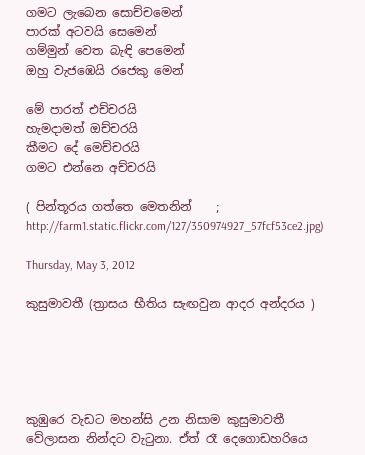ගමට ලැබෙන සොච්චමෙන්
පාරක් අටවයි සෙමෙන්
ගම්මුන් වෙත බැඳි පෙමෙන්
ඔහු වැජඹෙයි රජෙකු මෙන්

මේ පාරත් එච්චරයි
හැමදාමත් ඔච්චරයි
කීමට දේ මෙච්චරයි
ගමට එන්නෙ අච්චරයි

( පින්තූරය ගත්තෙ මෙතනින්    ; http://farm1.static.flickr.com/127/350974927_57fcf53ce2.jpg)

Thursday, May 3, 2012

කුසුමාවතී (ත්‍රාසය භීතිය සැඟවුන ආදර අන්දරය )





කුඹුරෙ වැඩට මහන්සි උන නිසාම කුසුමාවතී වේලාසන නින්දට වැටුනා. ඒත් රෑ දෙගොඩහරියෙ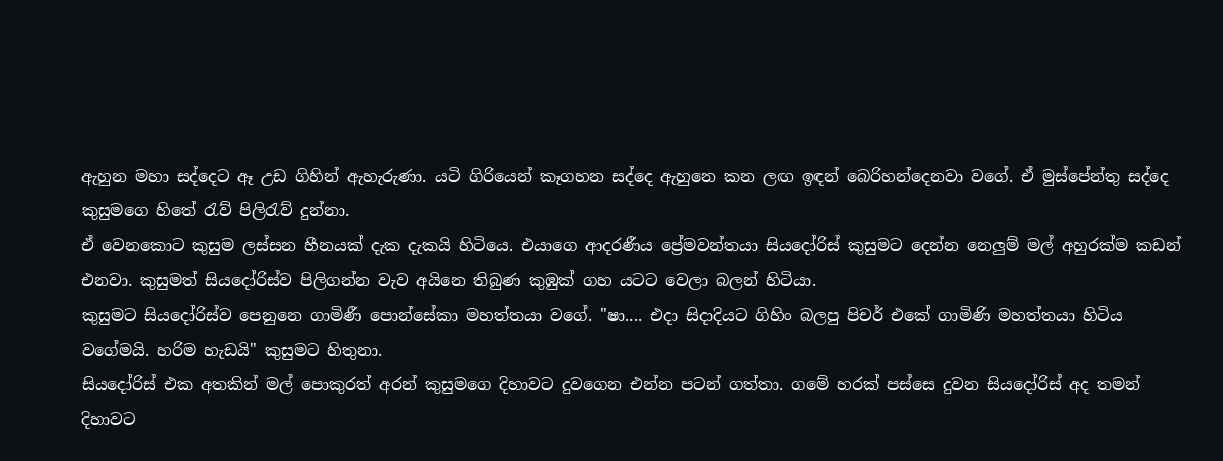ඇහුන මහා සද්දෙට ඈ උඩ ගිහින් ඇහැරුණා. යටි ගිරියෙන් කෑගහන සද්දෙ ඇහුනෙ කන ලඟ ඉඳන් බෙරිහන්දෙනවා වගේ. ඒ මුස්පේන්තු සද්දෙ කුසුමගෙ හිතේ රැව් පිලිරැව් දුන්නා.
ඒ වෙනකොට කුසුම ලස්සන හීනයක් දැක දැකයි හිටියෙ. එයාගෙ ආදරණීය ප්‍රේමවන්තයා සියදෝරිස් කුසුමට දෙන්න නෙලුම් මල් අහුරක්ම කඩන් එනවා. කුසුමත් සියදෝරිස්ව පිලිගන්න වැව අයිනෙ තිබුණ කුඹුක් ගහ යටට වෙලා බලන් හිටියා.
කුසුමට සියදෝරිස්ව පෙනුනෙ ගාමිණී පොන්සේකා මහත්තයා වගේ. "ෂා.... එදා සිදාදියට ගිහිං බලපු පිචර් එකේ ගාමිණි මහත්තයා හිටිය වගේමයි. හරිම හැඩයි" කුසුමට හිතුනා.
සියදෝරිස් එක අතකින් මල් පොකුරත් අරන් කුසුමගෙ දිහාවට දුවගෙන එන්න පටන් ගත්තා. ගමේ හරක් පස්සෙ දුවන සියදෝරිස් අද තමන් දිහාවට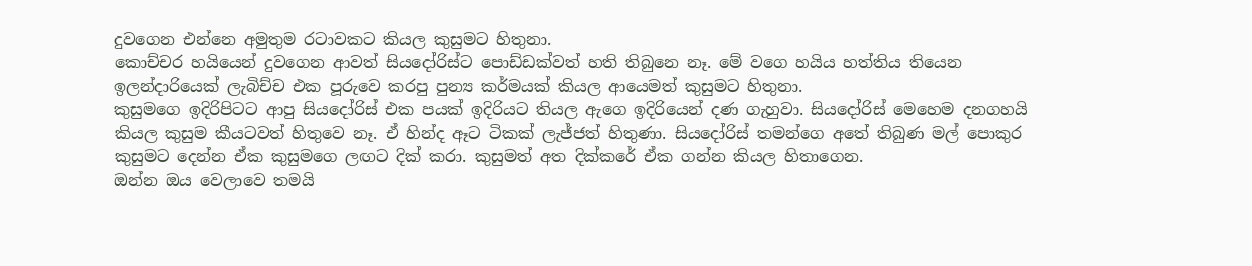දුවගෙන එන්නෙ අමුතුම රටාවකට කියල කුසුමට හිතුනා.
කොච්චර හයියෙන් දුවගෙන ආවත් සියදෝරිස්ට පොඩ්ඩක්වත් හති තිබුනෙ නෑ. මේ වගෙ හයිය හත්තිය තියෙන ඉලන්දාරියෙක් ලැබිච්ච එක පූරුවෙ කරපු පුන්‍ය කර්මයක් කියල ආයෙමත් කුසුමට හිතුනා.
කුසුමගෙ ඉදිරිපිටට ආපු සියදෝරිස් එක පයක් ඉදිරියට තියල ඇගෙ ඉදිරියෙන් දණ ගැහුවා. සියදෝරිස් මෙහෙම දනගහයි කියල කුසුම කීයටවත් හිතුවෙ නෑ. ඒ හින්ද ඈට ටිකක් ලැජ්ජත් හිතුණා. සියදෝරිස් තමන්ගෙ අතේ තිබුණ මල් පොකුර කුසුමට දෙන්න ඒක කුසුමගෙ ලඟට දික් කරා. කුසුමත් අත දික්කරේ ඒක ගන්න කියල හිතාගෙන.
ඔන්න ඔය වෙලාවෙ තමයි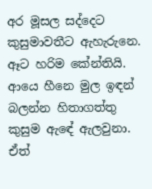අර මූසල සද්දෙට කුසුමාවතීට ඇහැරුනෙ. ඈට හරිම කේන්තියි. ආයෙ හීනෙ මුල ඉඳන් බලන්න හිතාගත්තු කුසුම ඇඳේ ඇලවුනා. ඒත්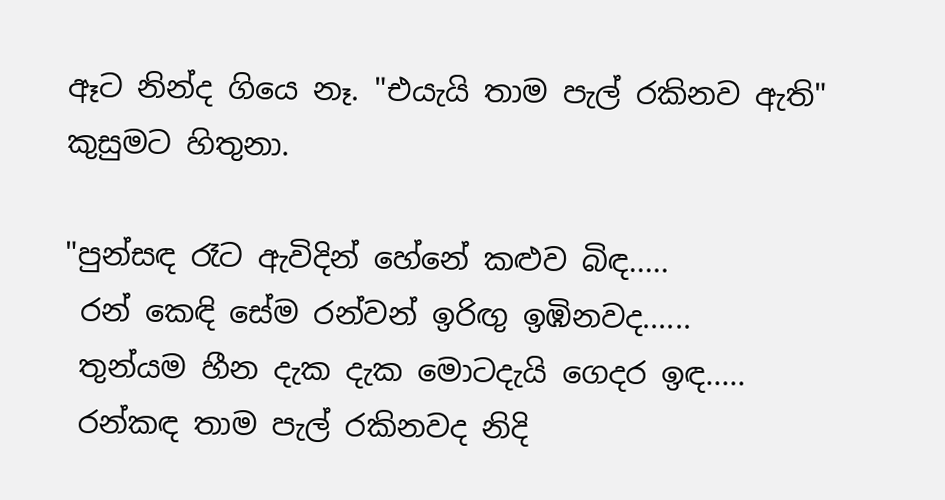ඈට නින්ද ගියෙ නෑ. "එයැයි තාම පැල් රකිනව ඇති" කුසුමට හිතුනා.

"පුන්සඳ රෑට ඇවිදින් හේනේ කළුව බිඳ.....
 රන් කෙඳි සේම රන්වන් ඉරිඟු ඉඹිනවද......
 තුන්යම හීන දැක දැක මොටදැයි ගෙදර ඉඳ.....
 රන්කඳ තාම පැල් රකිනවද නිදි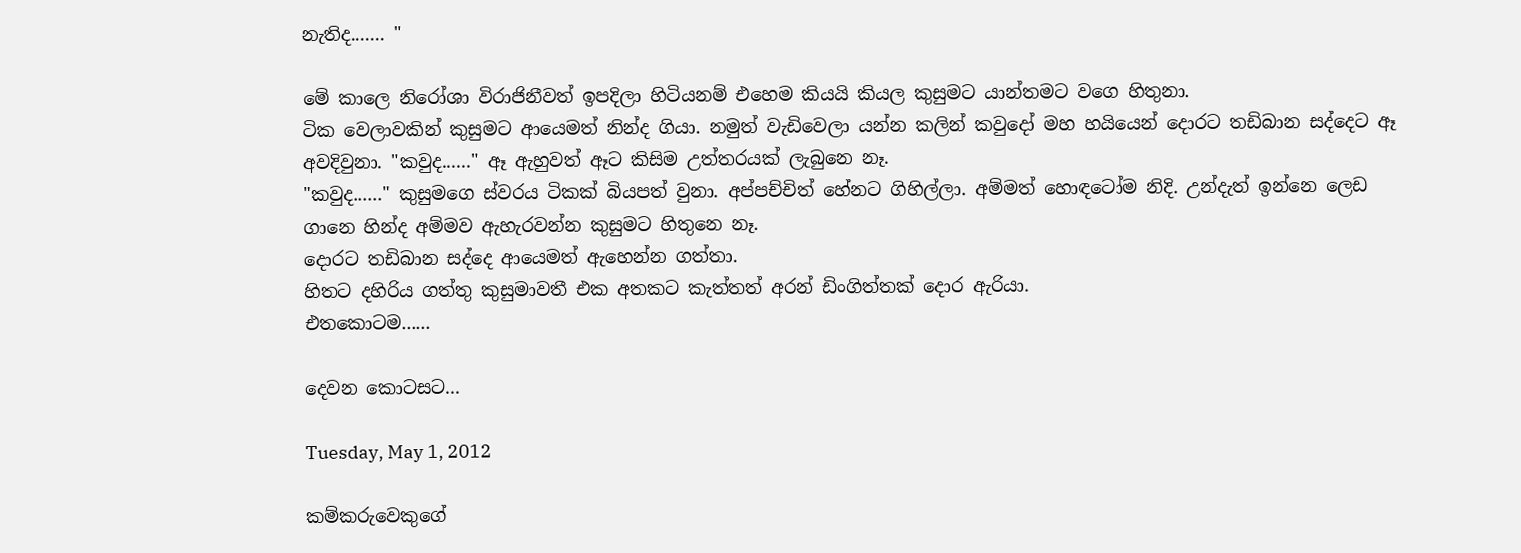නැතිද....... "

මේ කාලෙ නිරෝශා විරාජිනීවත් ඉපදිලා හිටියනම් එහෙම කියයි කියල කුසුමට යාන්තමට වගෙ හිතුනා.
ටික වෙලාවකින් කුසුමට ආයෙමත් නින්ද ගියා. නමුත් වැඩිවෙලා යන්න කලින් කවුදෝ මහ හයියෙන් දොරට තඩිබාන සද්දෙට ඈ අවදිවුනා. "කවුද......" ඈ ඇහුවත් ඈට කිසිම උත්තරයක් ලැබුනෙ නෑ.
"කවුද......" කුසුමගෙ ස්වරය ටිකක් බියපත් වුනා. අප්පච්චිත් හේනට ගිහිල්ලා. අම්මත් හොඳටෝම නිදි. උන්දැත් ඉන්නෙ ලෙඩ ගානෙ හින්ද අම්මව ඇහැරවන්න කුසුමට හිතුනෙ නෑ.
දොරට තඩිබාන සද්දෙ ආයෙමත් ඇහෙන්න ගත්තා.
හිතට දහිරිය ගත්තු කුසුමාවතී එක අතකට කැත්තත් අරන් ඩිංගිත්තක් දොර ඇරියා.
එතකොටම......

දෙවන කොටසට...

Tuesday, May 1, 2012

කම්කරුවෙකුගේ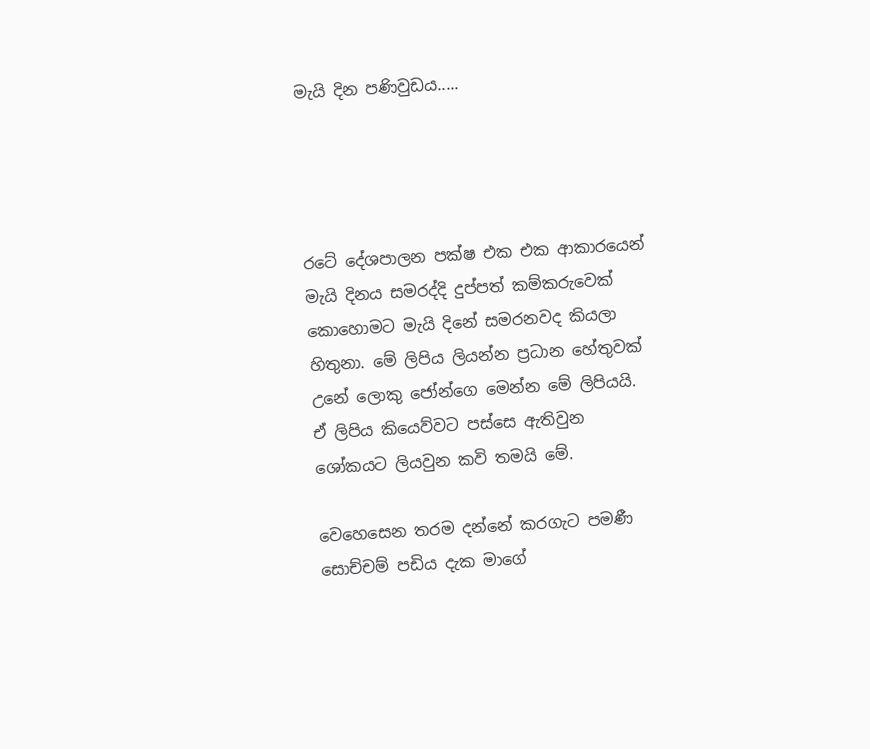මැයි දින පණිවුඩය.....




රටේ දේශපාලන පක්ෂ එක එක ආකාරයෙන් මැයි දිනය සමරද්දි දුප්පත් කම්කරුවෙක් කොහොමට මැයි දිනේ සමරනවද කියලා හිතුනා. මේ ලිපිය ලියන්න ප්‍රධාන හේතුවක් උනේ ලොකු ජෝන්ගෙ මෙන්න මේ ලිපියයි. ඒ ලිපිය කියෙව්වට පස්සෙ ඇතිවුන ශෝකයට ලියවුන කවි තමයි මේ.

වෙහෙසෙන තරම දන්නේ කරගැට පමණී
සොච්චම් පඩිය දැක මාගේ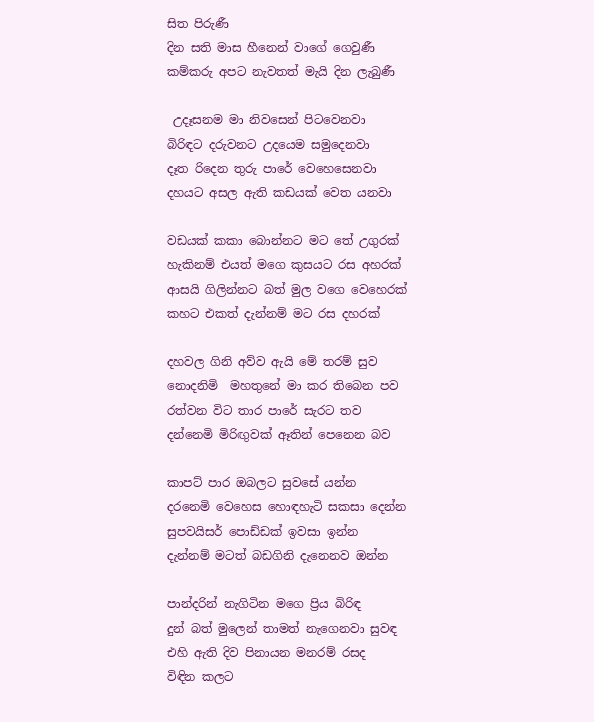සිත පිරුණී
දින සති මාස හීනෙන් වාගේ ගෙවුණී
කම්කරු අපට නැවතත් මැයි දින ලැබුණී

 උදෑසනම මා නිවසෙන් පිටවෙනවා
බිරිඳට දරුවනට උදයෙම සමුදෙනවා
දෑත රිදෙන තුරු පාරේ වෙහෙසෙනවා
දහයට අසල ඇති කඩයක් වෙත යනවා

වඩයක් කකා බොන්නට මට තේ උගුරක්
හැකිනම් එයත් මගෙ කුසයට රස අහරක්
ආසයි ගිලින්නට බත් මුල වගෙ වෙහෙරක්
කහට එකත් දැන්නම් මට රස දහරක්

දහවල ගිනි අව්ව ඇයි මේ තරම් සුව
නොදනිමි  මහතුනේ මා කර තිබෙන පව
රත්වන විට තාර පාරේ සැරට තව
දන්නෙමි මිරිඟුවක් ඈතින් පෙනෙන බව

කාපට් පාර ඔබලට සුවසේ යන්න
දරනෙමි වෙහෙස හොඳහැටි සකසා දෙන්න
සුපවයිසර් පොඩ්ඩක් ඉවසා ඉන්න
දැන්නම් මටත් බඩගිනි දැනෙනව ඔන්න

පාන්දරින් නැගිටින මගෙ ප්‍රිය බිරිඳ
දුන් බත් මුලෙන් තාමත් නැගෙනවා සුවඳ
එහි ඇති දිව පිනායන මනරම් රසද
විඳින කලට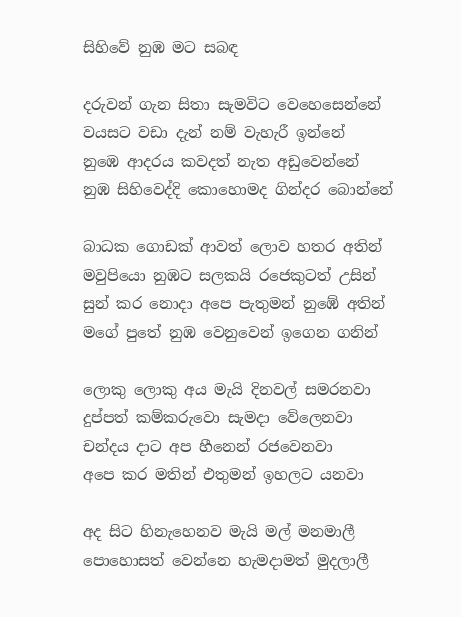සිහිවේ නුඹ මට සබඳ

දරුවන් ගැන සිතා සැමවිට වෙහෙසෙන්නේ
වයසට වඩා දැන් නම් වැහැරී ඉන්නේ
නුඹෙ ආදරය කවදත් නැත අඩුවෙන්නේ
නුඹ සිහිවෙද්දි කොහොමද ගින්දර බොන්නේ

බාධක ගොඩක් ආවත් ලොව හතර අතින්
මවුපියො නුඹට සලකයි රජෙකුටත් උසින්
සුන් කර නොදා අපෙ පැතුමන් නුඹේ අතින්
මගේ පුතේ නුඹ වෙනුවෙන් ඉගෙන ගනින්

ලොකු ලොකු අය මැයි දිනවල් සමරනවා
දුප්පත් කම්කරුවො සැමදා වේලෙනවා
චන්දය දාට අප හීනෙන් රජවෙනවා
අපෙ කර මතින් එතුමන් ඉහලට යනවා

අද සිට හිනැහෙනව මැයි මල් මනමාලී
පොහොසත් වෙන්නෙ හැමදාමත් මුදලාලී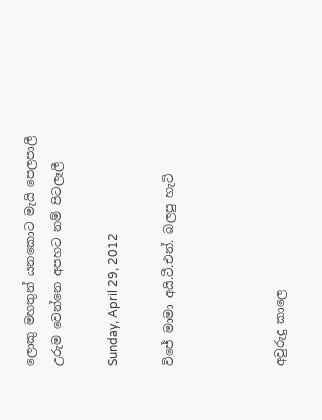ලොකු මහතුන් යනකොට මැයි පෙලපාලී
උරුම වෙන්නෙ අපහට නම් පිටලෑලී

Sunday, April 29, 2012

විජේ මාමා අයි.ටී.එන්. බලපු හැටි



අවුරුදු කාලෙ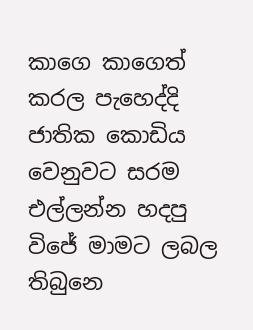කාගෙ කාගෙත් කරල පැහෙද්දි ජාතික කොඩිය වෙනුවට සරම එල්ලන්න හදපු විජේ මාමට ලබල තිබුනෙ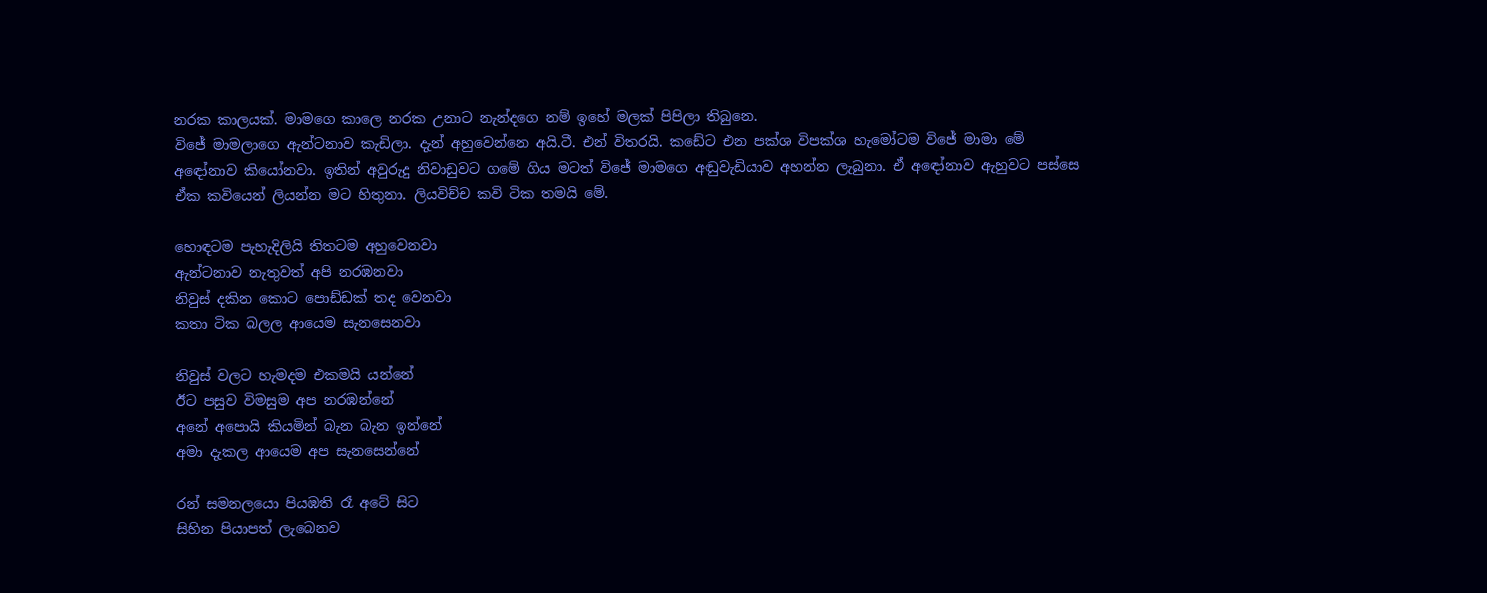නරක කාලයක්. මාමගෙ කාලෙ නරක උනාට නැන්දගෙ නම් ඉහේ මලක් පිපිලා තිබුනෙ.
විජේ මාමලාගෙ ඇන්ටනාව කැඩිලා. දැන් අහුවෙන්නෙ අයි.ටී. එන් විතරයි. කඩේට එන පක්ශ විපක්ශ හැමෝටම විජේ මාමා මේ අඳෝනාව කියෝනවා. ඉතින් අවුරුදු නිවාඩුවට ගමේ ගිය මටත් විජේ මාමගෙ අඬුවැඩියාව අහන්න ලැබුනා. ඒ අඳෝනාව ඇහුවට පස්සෙ ඒක කවියෙන් ලියන්න මට හිතුනා. ලියවිච්ච කවි ටික තමයි මේ.

හොඳටම පැහැදිලියි තිතටම අහුවෙනවා
ඇන්ටනාව නැතුවත් අපි නරඹනවා
නිවුස් දකින කොට පොඩ්ඩක් තද වෙනවා
කතා ටික බලල ආයෙම සැනසෙනවා

නිවුස් වලට හැමදම එකමයි යන්නේ
ඊට පසුව විමසුම අප නරඹන්නේ
අනේ අපොයි කියමින් බැන බැන ඉන්නේ
අමා දැකල ආයෙම අප සැනසෙන්නේ

රන් සමනලයො පියඹති රෑ අටේ සිට
සිහින පියාපත් ලැබෙනව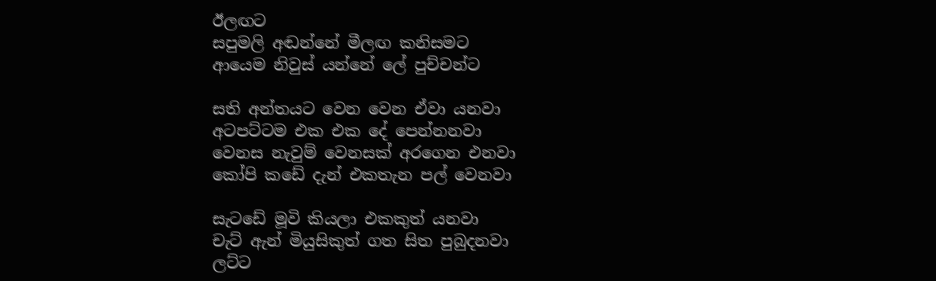ඊලඟට
සපුමලි අඬන්නේ මීලඟ කනිසමට
ආයෙම නිවුස් යන්නේ ලේ පුච්චන්ට

සති අන්තයට වෙන වෙන ඒවා යනවා
අටපට්ටම එක එක දේ පෙන්නනවා
වෙනස නැවුම් වෙනසක් අරගෙන එනවා
කෝපි කඩේ දැන් එකතැන පල් වෙනවා

සැටඩේ මූවි කියලා එකකුත් යනවා
චැට් ඇන් මියුසිකුත් ගත සිත පුබුදනවා
ලට්ට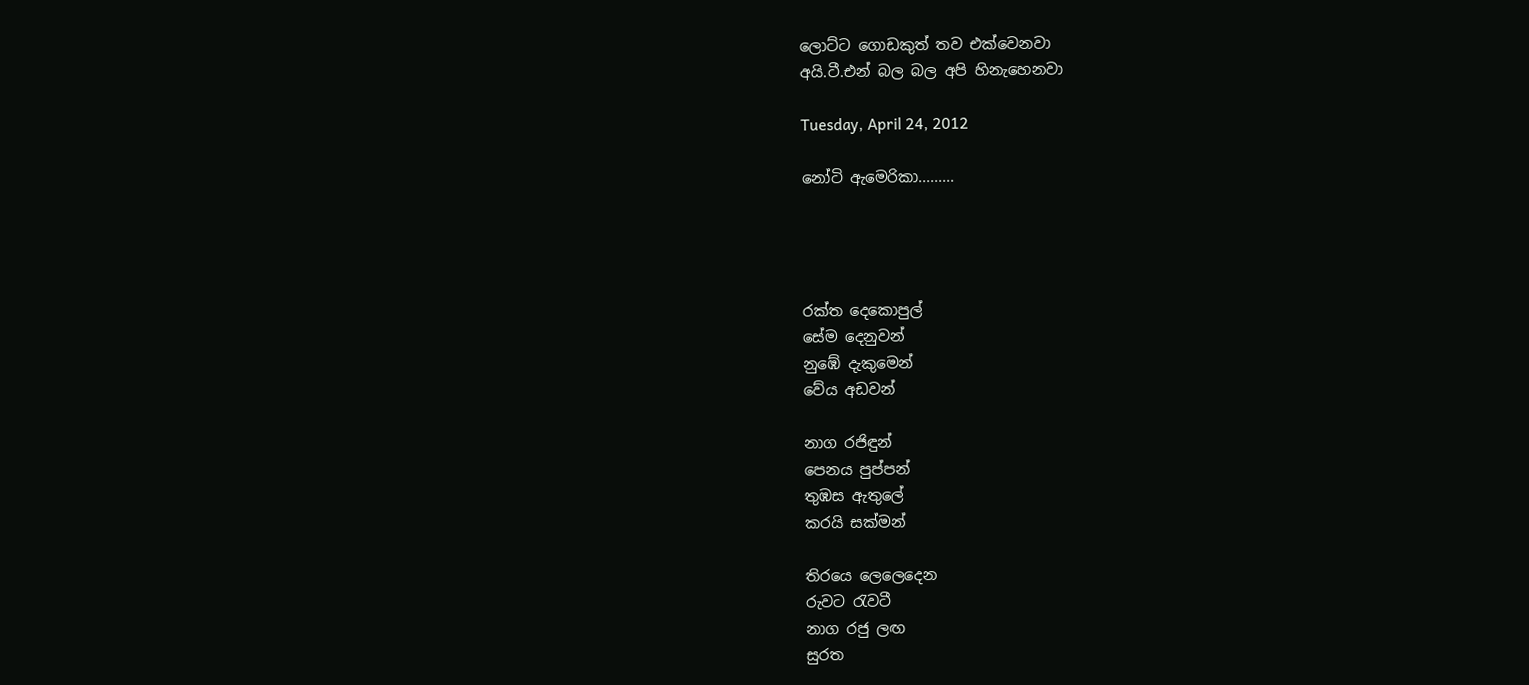ලොට්ට ගොඩකුත් තව එක්වෙනවා
අයි.ටී.එන් බල බල අපි හිනැහෙනවා

Tuesday, April 24, 2012

නෝටි ඇමෙරිකා.........




රක්ත දෙකොපුල්
සේම දෙනුවන්
නුඹේ දැකුමෙන්
වේය අඩවන්

නාග රජිඳුන්
පෙනය පුප්පන්
තුඹස ඇතුලේ
කරයි සක්මන්

තිරයෙ ලෙලෙදෙන
රුවට රැවටී
නාග රජු ලඟ
සුරත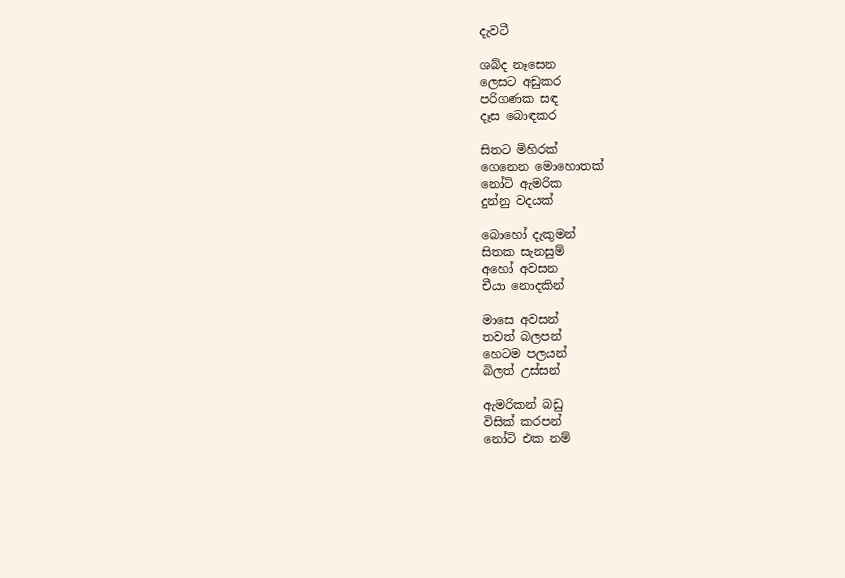දැවටී

ශබ්ද නෑසෙන
ලෙසට අඩුකර
පරිගණක සඳ
දෑස බොඳකර

සිතට මිහිරක්
ගෙනෙන මොහොතක්
නෝටි ඇමරික
දුන්නු වදයක්

බොහෝ දැකුමන්
සිතක සැනසුම්
අහෝ අවසන
චීයා නොදකින්

මාසෙ අවසන්
තවත් බලපන්
හෙටම පලයන්
බිලත් උස්සන්

ඇමරිකන් බඩු
විසික් කරපන්
නෝටි එක නම්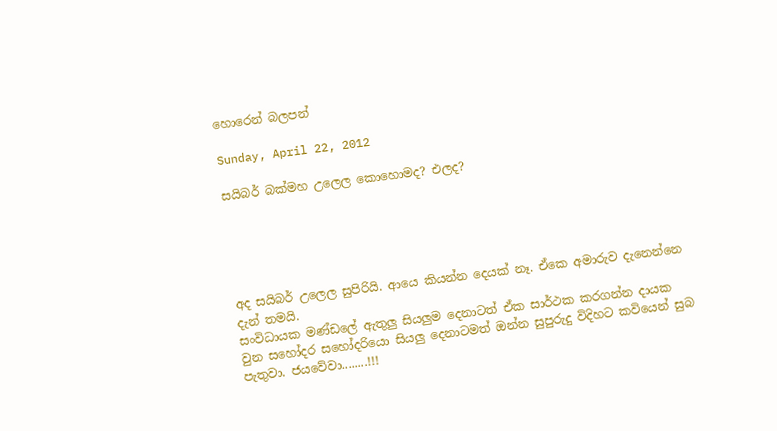හොරෙන් බලපන්

Sunday, April 22, 2012

සයිබර් බක්මහ උලෙල කොහොමද? එලද?





අද සයිබර් උලෙල සුපිරියි. ආයෙ කියන්න දෙයක් නෑ. ඒකෙ අමාරුව දැනෙන්නෙ දැන් තමයි.
සංවිධායක මණ්ඩලේ ඇතුලු සියලුම දෙනාටත් ඒක සාර්ථක කරගන්න දායක වුන සහෝදර සහෝදරියො සියලු දෙනාටමත් ඔන්න සුපුරුදු විදිහට කවියෙන් සුබ පැතුවා. ජයවේවා........!!!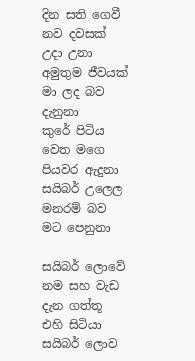දින සති ගෙවී නව දවසක් උදා උනා
අමුතුම ජීවයක් මා ලද බව දැනුනා
කුරේ පිටිය වෙත මගෙ පියවර ඇදුනා
සයිබර් උලෙල මනරම් බව මට පෙනුනා

සයිබර් ලොවේ නම සහ වැඩ දැන ගත්තූ
එහි සිටියා සයිබර් ලොව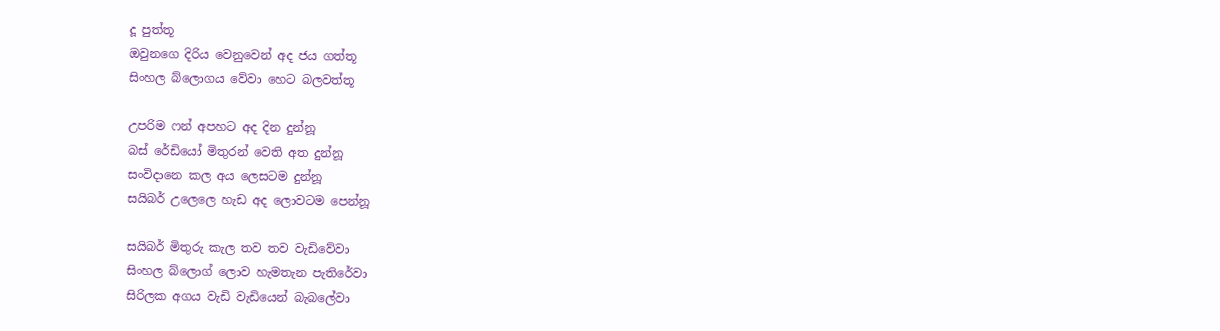දූ පුත්තූ
ඔවුනගෙ දිරිය වෙනුවෙන් අද ජය ගත්තූ
සිංහල බ්ලොගය වේවා හෙට බලවත්තූ

උපරිම ෆන් අපහට අද දින දුන්නූ
බස් රේඩියෝ මිතුරන් වෙති අත දුන්නූ
සංවිදානෙ කල අය ලෙසටම දුන්නූ
සයිබර් උලෙලෙ හැඩ අද ලොවටම පෙන්නූ

සයිබර් මිතුරු කැල තව තව වැඩිවේවා
සිංහල බ්ලොග් ලොව හැමතැන පැතිරේවා
සිරිලක අගය වැඩි වැඩියෙන් බැබලේවා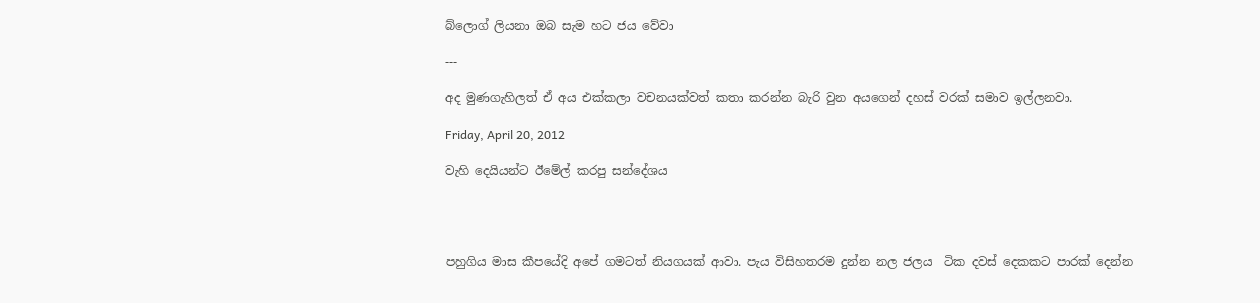බ්ලොග් ලියනා ඔබ සැම හට ජය වේවා

---

අද මුණගැහිලත් ඒ අය එක්කලා වචනයක්වත් කතා කරන්න බැරි වුන අයගෙන් දහස් වරක් සමාව ඉල්ලනවා.

Friday, April 20, 2012

වැහි දෙයියන්ට ඊමේල් කරපු සන්දේශය




පහුගිය මාස කීපයේදි අපේ ගමටත් නියගයක් ආවා. පැය විසිහතරම දුන්න නල ජලය  ටික දවස් දෙකකට පාරක් දෙන්න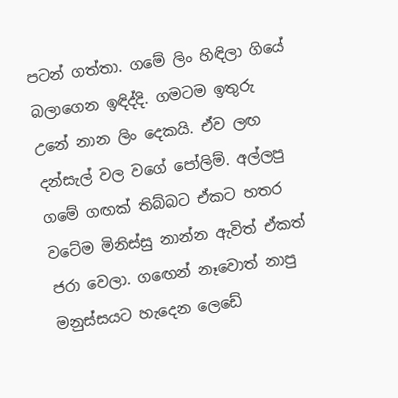පටන් ගත්තා. ගමේ ලිං හිඳිලා ගියේ බලාගෙන ඉඳිද්දි. ගමටම ඉතුරු උනේ නාන ලිං දෙකයි. ඒව ලඟ දන්සැල් වල වගේ පෝලිම්. අල්ලපු ගමේ ගඟක් තිබ්බට ඒකට හතර වටේම මිනිස්සු නාන්න ඇවිත් ඒකත් ජරා වෙලා. ගඟෙන් නෑවොත් නාපු මනුස්සයට හැදෙන ලෙඩේ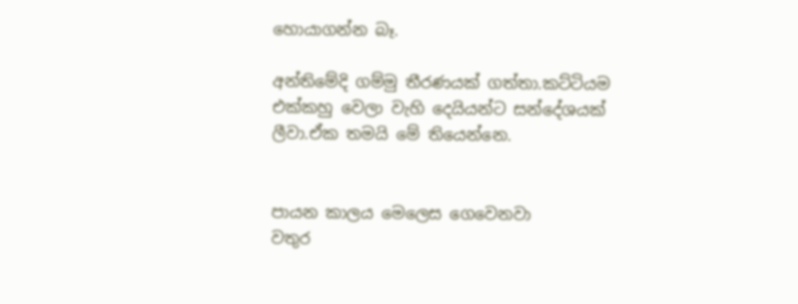හොයාගන්න බෑ.

අන්තිමේදි ගම්මු තීරණයක් ගත්තා.කට්ටියම එක්කහු වෙලා වැහි දෙයියන්ට සන්දේශයක් ලීවා.ඒක තමයි මේ තියෙන්නෙ.


පායන කාලය මෙලෙස ගෙවෙනවා
වතුර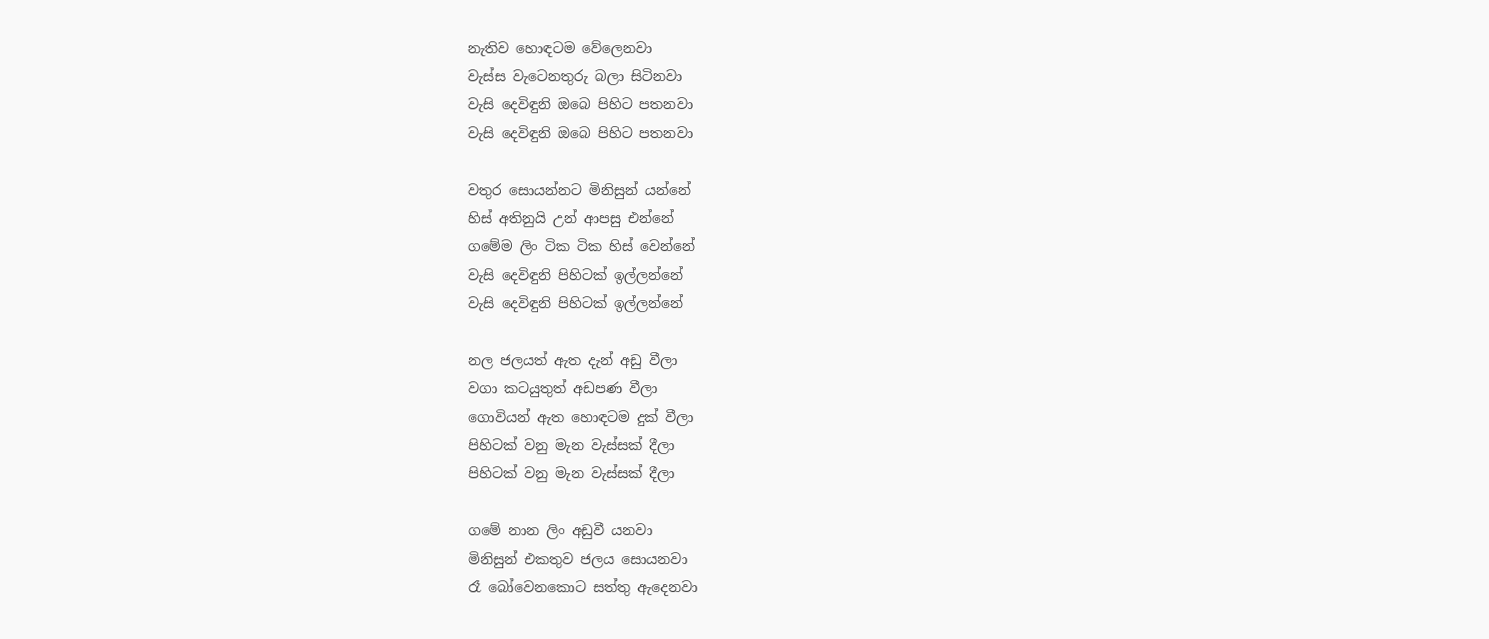නැතිව හොඳටම වේලෙනවා
වැස්ස වැටෙනතුරු බලා සිටිනවා
වැසි දෙවිඳුනි ඔබෙ පිහිට පතනවා
වැසි දෙවිඳුනි ඔබෙ පිහිට පතනවා

වතුර සොයන්නට මිනිසුන් යන්නේ
හිස් අතිනුයි උන් ආපසු එන්නේ
ගමේම ලිං ටික ටික හිස් වෙන්නේ
වැසි දෙවිඳුනි පිහිටක් ඉල්ලන්නේ
වැසි දෙවිඳුනි පිහිටක් ඉල්ලන්නේ

නල ජලයත් ඇත දැන් අඩු වීලා
වගා කටයුතුත් අඩපණ වීලා
ගොවියන් ඇත හොඳටම දුක් වීලා
පිහිටක් වනු මැන වැස්සක් දීලා
පිහිටක් වනු මැන වැස්සක් දීලා

ගමේ නාන ලිං අඩුවී යනවා
මිනිසුන් එකතුව ජලය සොයනවා
රෑ බෝවෙනකොට සත්තු ඇදෙනවා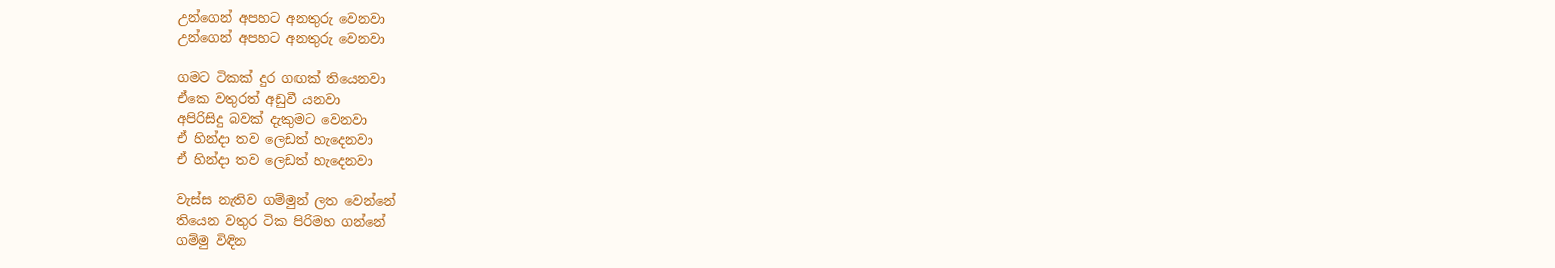උන්ගෙන් අපහට අනතුරු වෙනවා
උන්ගෙන් අපහට අනතුරු වෙනවා

ගමට ටිකක් දුර ගඟක් තියෙනවා
ඒකෙ වතුරත් අඩුවී යනවා
අපිරිසිදු බවක් දැකුමට වෙනවා
ඒ හින්දා තව ලෙඩත් හැදෙනවා
ඒ හින්දා තව ලෙඩත් හැදෙනවා

වැස්ස නැතිව ගම්මුන් ලත වෙන්නේ
තියෙන වතුර ටික පිරිමහ ගන්නේ
ගම්මු විඳින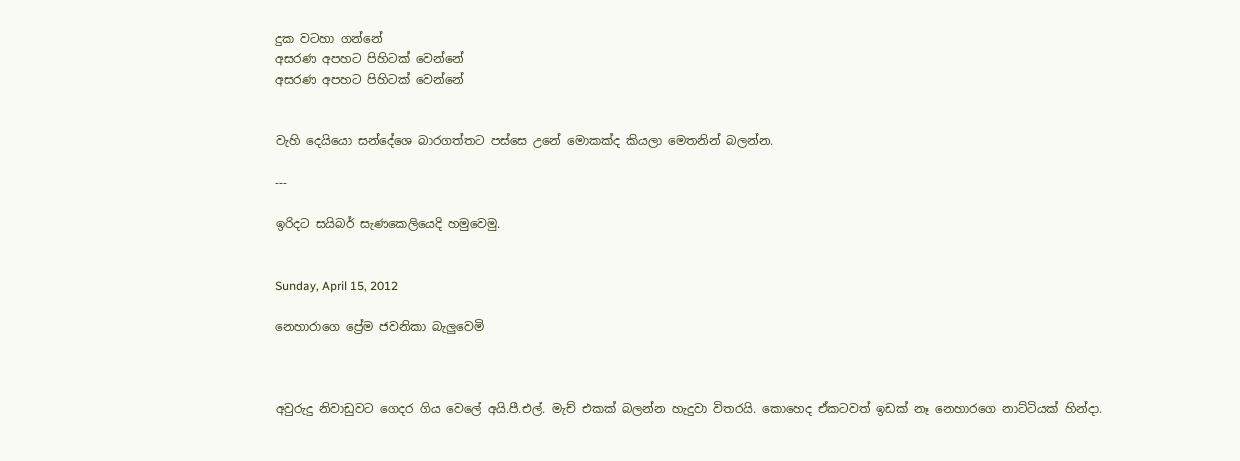දුක වටහා ගන්නේ
අසරණ අපහට පිහිටක් වෙන්නේ
අසරණ අපහට පිහිටක් වෙන්නේ


වැහි දෙයියො සන්දේශෙ බාරගත්තට පස්සෙ උනේ මොකක්ද කියලා මෙතනින් බලන්න.

---

ඉරිදට සයිබර් සැණකෙලියෙදි හමුවෙමු.


Sunday, April 15, 2012

නෙහාරාගෙ ප්‍රේම ජවනිකා බැලුවෙමි



අවුරුදු නිවාඩුවට ගෙදර ගිය වෙලේ අයි.පී.එල්. මැච් එකක් බලන්න හැදුවා විතරයි. කොහෙද ඒකටවත් ඉඩක් නෑ නෙහාරගෙ නාට්ටියක් හින්දා.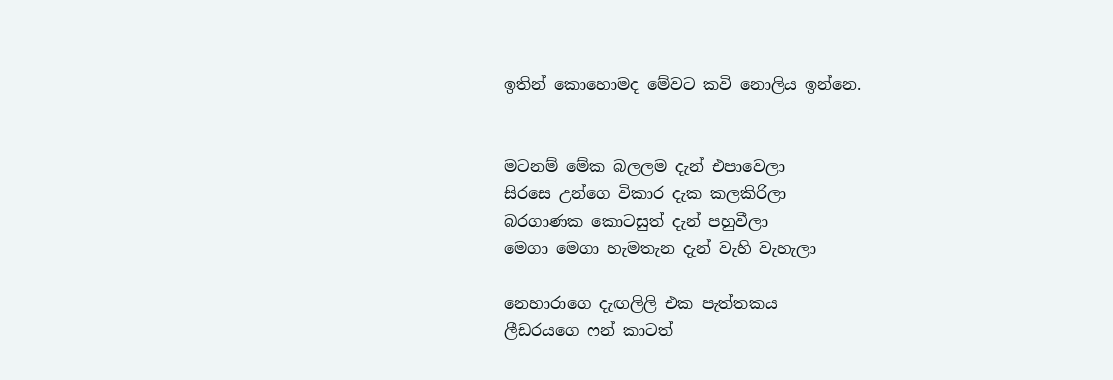ඉතින් කොහොමද මේවට කවි නොලිය ඉන්නෙ.


මටනම් මේක බලලම දැන් එපාවෙලා
සිරසෙ උන්ගෙ විකාර දැක කලකිරිලා
බරගාණක කොටසුත් දැන් පහුවීලා
මෙගා මෙගා හැමතැන දැන් වැහි වැහැලා

නෙහාරාගෙ දැඟලිලි එක පැත්තකය
ලීඩරයගෙ ෆන් කාටත්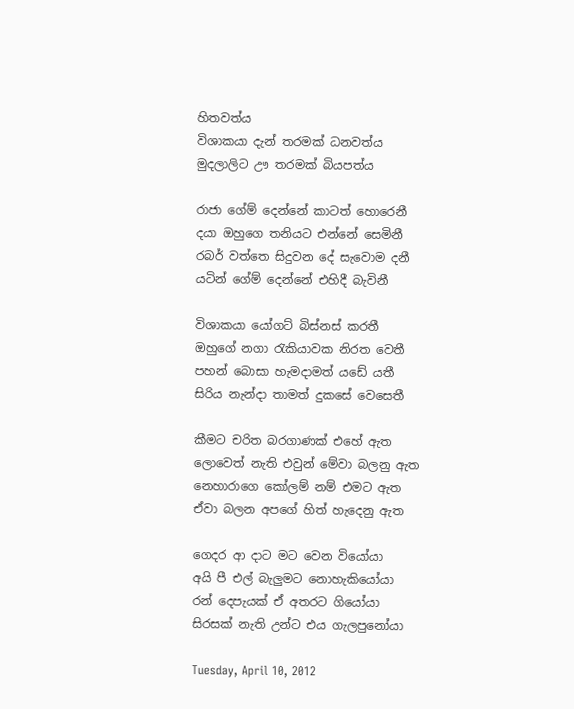හිතවත්ය
විශාකයා දැන් තරමක් ධනවත්ය
මුදලාලිට ඌ තරමක් බියපත්ය

රාජා ගේම් දෙන්නේ කාටත් හොරෙනී
දයා ඔහුගෙ තනියට එන්නේ සෙමිනී
රබර් වත්තෙ සිදුවන දේ සැවොම දනී
යටින් ගේම් දෙන්නේ එහිදී බැවිනී

විශාකයා යෝගට් බිස්නස් කරතී
ඔහුගේ නගා රැකියාවක නිරත වෙතී
පහන් බොසා හැමදාමත් යඩේ යතී
සිරිය නැන්දා තාමත් දුකසේ වෙසෙතී

කීමට චරිත බරගාණක් එහේ ඇත
ලොවෙත් නැති එවුන් මේවා බලනු ඇත
නෙහාරාගෙ කෝලම් නම් එමට ඇත
ඒවා බලන අපගේ හිත් හැදෙනු ඇත

ගෙදර ආ දාට මට වෙන වියෝයා
අයි පී එල් බැලුමට නොහැකියෝයා
රන් දෙපැයක් ඒ අතරට ගියෝයා
සිරසක් නැති උන්ට එය ගැලපුනෝයා

Tuesday, April 10, 2012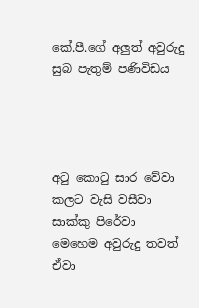කේ.පී.ගේ අලුත් අවුරුදු සුබ පැතුම් පණිවිඩය




අටු කොටු සාර වේවා
කලට වැසි වසීවා
සාක්කු පිරේවා
මෙහෙම අවුරුදු තවත් ඒවා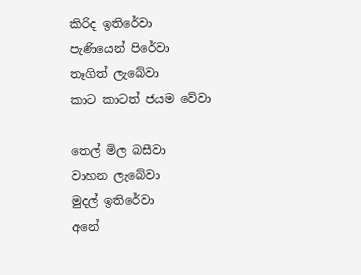කිරිද ඉතිරේවා
පැණියෙන් පිරේවා
තෑගිත් ලැබේවා
කාට කාටත් ජයම වේවා

තෙල් මිල බසීවා
වාහන ලැබේවා
මුදල් ඉතිරේවා
අනේ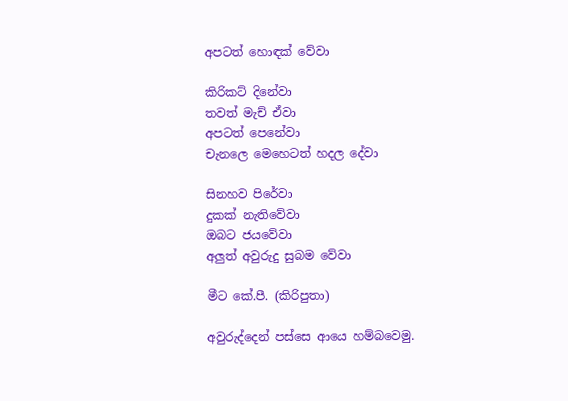අපටත් හොඳක් වේවා

කිරිකට් දිනේවා
තවත් මැච් ඒවා
අපටත් පෙනේවා
චැනලෙ මෙහෙටත් හදල දේවා

සිනහව පිරේවා
දුකක් නැතිවේවා
ඔබට ජයවේවා
අලුත් අවුරුදු සුබම වේවා

මීට කේ.පී. (කිරිපුතා)

අවුරුද්දෙන් පස්සෙ ආයෙ හම්බවෙමු.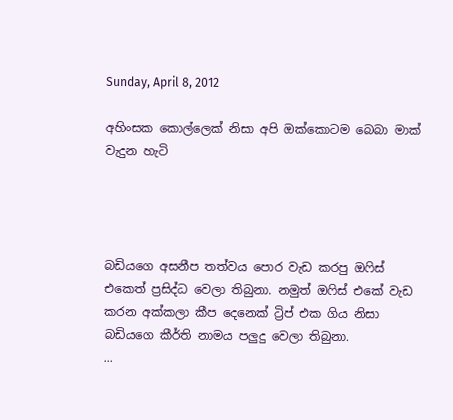Sunday, April 8, 2012

අහිංසක කොල්ලෙක් නිසා අපි ඔක්කොටම බෙබා මාක් වැදුන හැටි




බඩියගෙ අසනීප තත්වය පොර වැඩ කරපු ඔෆිස් එකෙත් ප්‍රසිද්ධ වෙලා තිබුනා. නමුත් ඔෆිස් එකේ වැඩ කරන අක්කලා කීප දෙනෙක් ට්‍රිප් එක ගිය නිසා බඩියගෙ කීර්ති නාමය පලුදු වෙලා තිබුනා.
...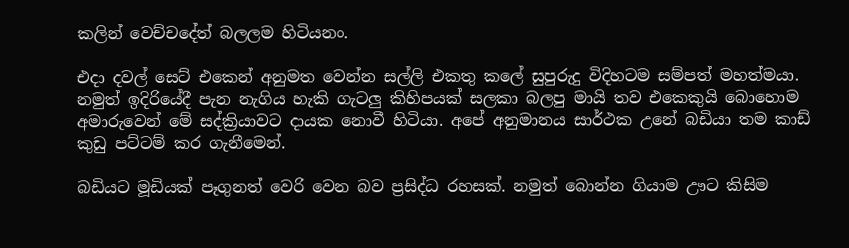කලින් වෙච්චදේත් බලලම හිටියනං.

එදා දවල් සෙට් එකෙන් අනුමත වෙන්න සල්ලි එකතු කලේ සුපුරුදු විදිහටම සම්පත් මහත්මයා. නමුත් ඉදිරියේදී පැන නැගිය හැකි ගැටලු කිහිපයක් සලකා බලපු මායි තව එකෙකුයි බොහොම අමාරුවෙන් මේ සද්ක්‍රියාවට දායක නොවී හිටියා. අපේ අනුමානය සාර්ථක උනේ බඩියා තම කාඩ් කුඩු පට්ටම් කර ගැනීමෙන්.

බඩියට මූඩියක් පෑගුනත් වෙරි වෙන බව ප්‍රසිද්ධ රහසක්. නමුත් බොන්න ගියාම ඌට කිසිම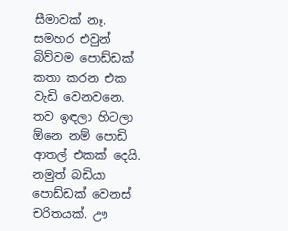සීමාවක් නෑ. සමහර එවුන්  බිව්වම පොඩ්ඩක් කතා කරන එක වැඩි වෙනවනෙ. තව ඉඳලා හිටලා ඕනෙ නම් පොඩි ආතල් එකක් දෙයි. නමුත් බඩියා පොඩ්ඩක් වෙනස් චරිතයක්. ඌ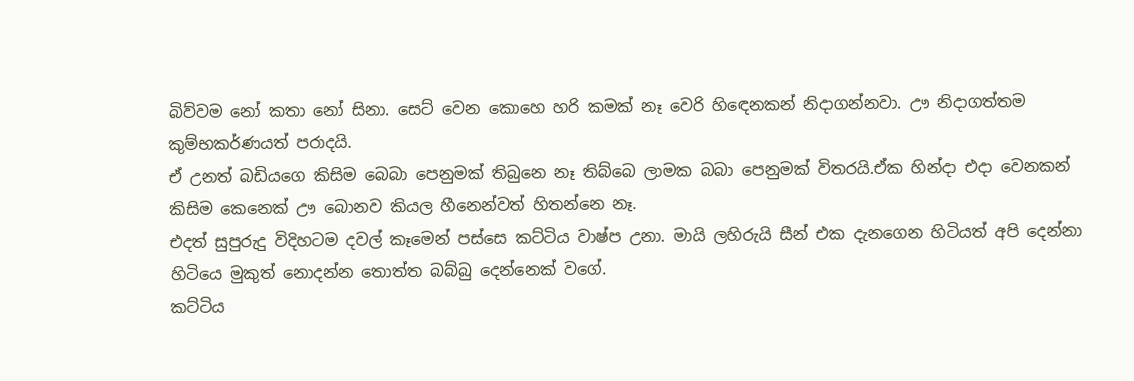බිව්වම නෝ කතා නෝ සිනා. සෙට් වෙන කොහෙ හරි කමක් නෑ වෙරි හිඳෙනකන් නිදාගන්නවා. ඌ නිදාගත්තම කුම්භකර්ණයත් පරාදයි.
ඒ උනත් බඩියගෙ කිසිම බෙබා පෙනුමක් තිබුනෙ නෑ තිබ්බෙ ලාමක බබා පෙනුමක් විතරයි.ඒක හින්දා එදා වෙනකන් කිසිම කෙනෙක් ඌ බොනව කියල හීනෙන්වත් හිතන්නෙ නෑ.
එදත් සුපුරුදු විදිහටම දවල් කෑමෙන් පස්සෙ කට්ටිය වාෂ්ප උනා. මායි ලහිරුයි සීන් එක දැනගෙන හිටියත් අපි දෙන්නා හිටියෙ මුකුත් නොදන්න තොත්ත බබ්බු දෙන්නෙක් වගේ.
කට්ටිය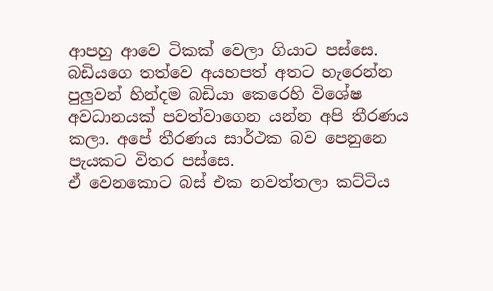ආපහු ආවෙ ටිකක් වෙලා ගියාට පස්සෙ. බඩියගෙ තත්වෙ අයහපත් අතට හැරෙන්න පුලුවන් හින්දම බඩියා කෙරෙහි විශේෂ අවධානයක් පවත්වාගෙන යන්න අපි තීරණය කලා. අපේ තීරණය සාර්ථක බව පෙනුනෙ පැයකට විතර පස්සෙ.
ඒ වෙනකොට බස් එක නවත්තලා කට්ටිය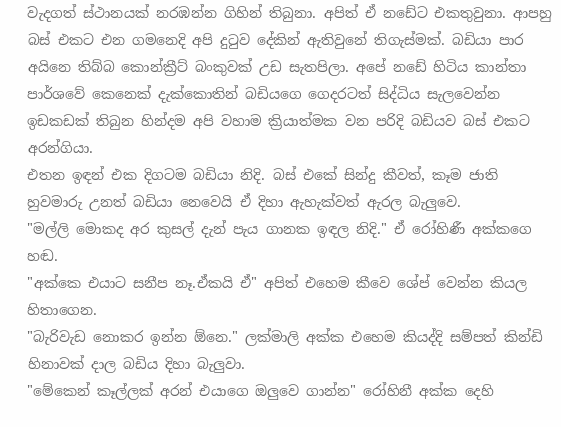වැදගත් ස්ථානයක් නරඹන්න ගිහින් තිබුනා. අපිත් ඒ නඩේට එකතුවුනා. ආපහු බස් එකට එන ගමනෙදි අපි දුටුව දේකින් ඇතිවුනේ තිගැස්මක්. බඩියා පාර අයිනෙ තිබ්බ කොන්ක්‍රීට් බංකුවක් උඩ සැතපිලා. අපේ නඩේ හිටිය කාන්තා පාර්ශවේ කෙනෙක් දැක්කොතින් බඩියගෙ ගෙදරටත් සිද්ධිය සැලවෙන්න ඉඩකඩක් තිබුන හින්දම අපි වහාම ක්‍රියාත්මක වන පරිදි බඩියව බස් එකට අරන්ගියා.
එතන ඉඳන් එක දිගටම බඩියා නිදි. බස් එකේ සින්දු කීවත්, කෑම ජාති හුවමාරු උනත් බඩියා නෙවෙයි ඒ දිහා ඇහැක්වත් ඇරල බැලුවෙ.
"මල්ලි මොකද අර කුසල් දැන් පැය ගානක ඉඳල නිදි." ඒ රෝහිණී අක්කගෙ හඬ.
"අක්කෙ එයාට සනීප නෑ.ඒකයි ඒ" අපිත් එහෙම කීවෙ ශේප් වෙන්න කියල හිතාගෙන.
"බැරිවැඩ නොකර ඉන්න ඕනෙ." ලක්මාලි අක්ක එහෙම කියද්දි සම්පත් කින්ඩි හිනාවක් දාල බඩිය දිහා බැලුවා.
"මේකෙන් කෑල්ලක් අරන් එයාගෙ ඔලුවෙ ගාන්න" රෝහිනී අක්ක දෙහි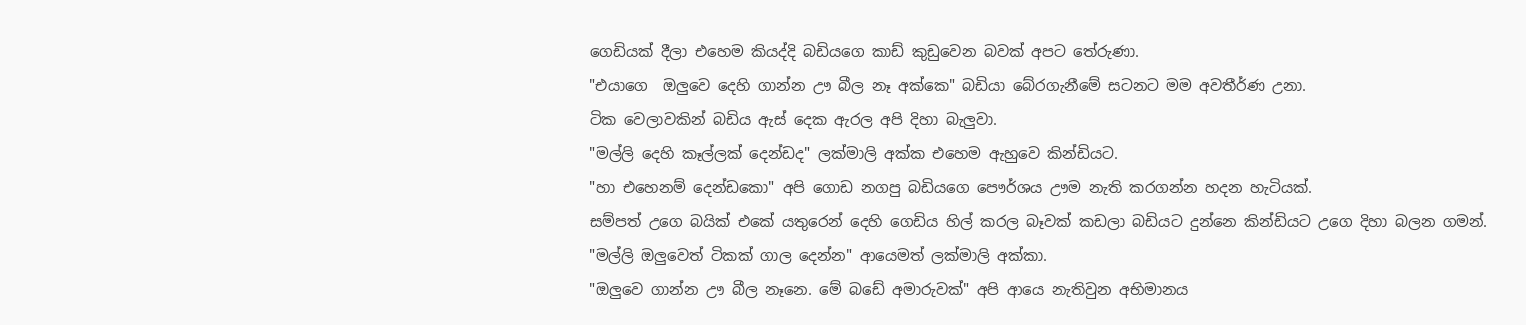ගෙඩියක් දීලා එහෙම කියද්දි බඩියගෙ කාඩ් කුඩුවෙන බවක් අපට තේරුණා.
"එයාගෙ  ඔලුවෙ දෙහි ගාන්න ඌ බීල නෑ අක්කෙ" බඩියා බේරගැනීමේ සටනට මම අවතීර්ණ උනා.
ටික වෙලාවකින් බඩිය ඇස් දෙක ඇරල අපි දිහා බැලුවා.
"මල්ලි දෙහි කෑල්ලක් දෙන්ඩද" ලක්මාලි අක්ක එහෙම ඇහුවෙ කින්ඩියට.
"හා එහෙනම් දෙන්ඩකො" අපි ගොඩ නගපු බඩියගෙ පෞර්ශය ඌම නැති කරගන්න හදන හැටියක්.
සම්පත් උගෙ බයික් එකේ යතුරෙන් දෙහි ගෙඩිය හිල් කරල බෑවක් කඩලා බඩියට දුන්නෙ කින්ඩියට උගෙ දිහා බලන ගමන්.
"මල්ලි ඔලුවෙත් ටිකක් ගාල දෙන්න" ආයෙමත් ලක්මාලි අක්කා.
"ඔලුවෙ ගාන්න ඌ බීල නෑනෙ. මේ බඩේ අමාරුවක්" අපි ආයෙ නැතිවුන අභිමානය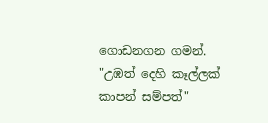ගොඩනගන ගමන්.
"උඹත් දෙහි කෑල්ලක් කාපන් සම්පත්"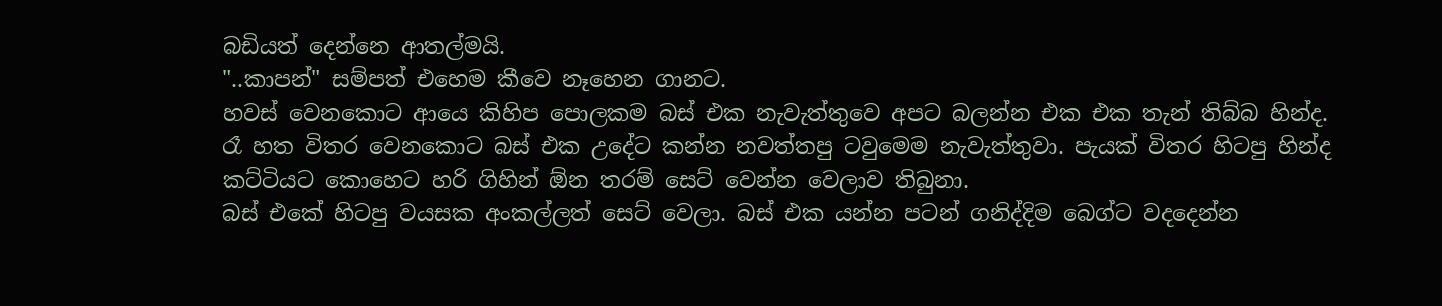බඩියත් දෙන්නෙ ආතල්මයි.
"..කාපන්" සම්පත් එහෙම කීවෙ නෑහෙන ගානට.
හවස් වෙනකොට ආයෙ කිහිප පොලකම බස් එක නැවැත්තුවෙ අපට බලන්න එක එක තැන් තිබ්බ හින්ද.
රෑ හත විතර වෙනකොට බස් එක උදේට කන්න නවත්තපු ටවුමෙම නැවැත්තුවා. පැයක් විතර හිටපු හින්ද කට්ටියට කොහෙට හරි ගිහින් ඕන තරම් සෙට් වෙන්න වෙලාව තිබුනා.
බස් එකේ හිටපු වයසක අංකල්ලත් සෙට් වෙලා. බස් එක යන්න පටන් ගනිද්දිම බෙග්ට වදදෙන්න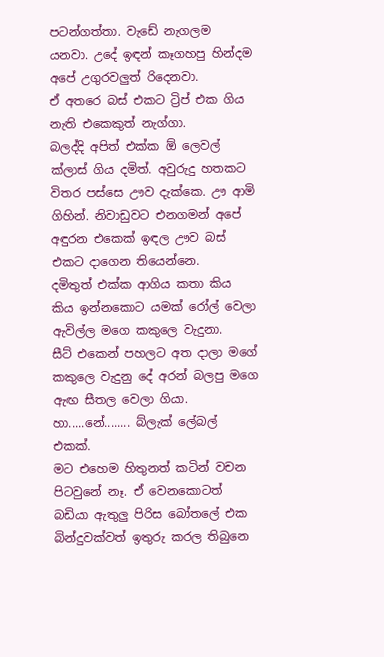පටන්ගත්තා. වැඩේ නැගලම යනවා. උදේ ඉඳන් කෑගහපු හින්දම අපේ උගුරවලුත් රිදෙනවා.
ඒ අතරෙ බස් එකට ට්‍රිප් එක ගිය නැති එකෙකුත් නැග්ගා.
බලද්දි අපිත් එක්ක ඕ ලෙවල් ක්ලාස් ගිය දමිත්. අවුරුදු හතකට විතර පස්සෙ ඌව දැක්කෙ. ඌ ආමි ගිහින්. නිවාඩුවට එනගමන් අපේ අඳුරන එකෙක් ඉඳල ඌව බස් එකට දාගෙන තියෙන්නෙ.
දමිතුත් එක්ක ආගිය කතා කිය කිය ඉන්නකොට යමක් රෝල් වෙලා ඇවිල්ල මගෙ කකුලෙ වැදුනා.
සීට් එකෙන් පහලට අත දාලා මගේ කකුලෙ වැදුනු දේ අරන් බලපු මගෙ ඇඟ සීතල වෙලා ගියා.
හා.....නේ........ බ්ලැක් ලේබල් එකක්.
මට එහෙම හිතුනත් කටින් වචන පිටවුනේ නෑ. ඒ වෙනකොටත් බඩියා ඇතුලු පිරිස බෝතලේ එක බින්දුවක්වත් ඉතුරු කරල තිබුනෙ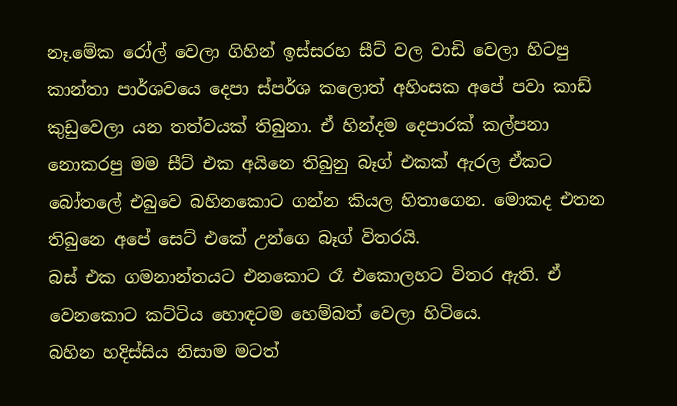නෑ.මේක රෝල් වෙලා ගිහින් ඉස්සරහ සීට් වල වාඩි වෙලා හිටපු කාන්තා පාර්ශවයෙ දෙපා ස්පර්ශ කලොත් අහිංසක අපේ පවා කාඩ් කුඩුවෙලා යන තත්වයක් තිබුනා. ඒ හින්දම දෙපාරක් කල්පනා නොකරපු මම සීට් එක අයිනෙ තිබුනු බෑග් එකක් ඇරල ඒකට බෝතලේ එබුවෙ බහිනකොට ගන්න කියල හිතාගෙන. මොකද එතන තිබුනෙ අපේ සෙට් එකේ උන්ගෙ බෑග් විතරයි.
බස් එක ගමනාන්තයට එනකොට රෑ එකොලහට විතර ඇති. ඒ වෙනකොට කට්ටිය හොඳටම හෙම්බත් වෙලා හිටියෙ.
බහින හදිස්සිය නිසාම මටත්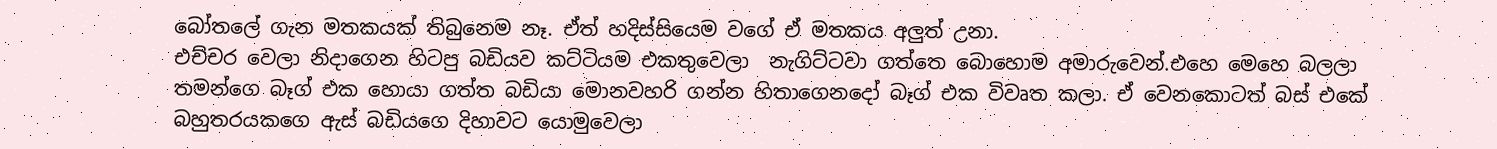බෝතලේ ගැන මතකයක් තිබුනෙම නෑ. ඒත් හදිස්සියෙම වගේ ඒ මතකය අලුත් උනා.
එච්චර වෙලා නිදාගෙන හිටපු බඩියව කට්ටියම එකතුවෙලා  නැගිට්ටවා ගත්තෙ බොහොම අමාරුවෙන්.එහෙ මෙහෙ බලලා තමන්ගෙ බෑග් එක හොයා ගත්ත බඩියා මොනවහරි ගන්න හිතාගෙනදෝ බෑග් එක විවෘත කලා. ඒ වෙනකොටත් බස් එකේ බහුතරයකගෙ ඇස් බඩියගෙ දිහාවට යොමුවෙලා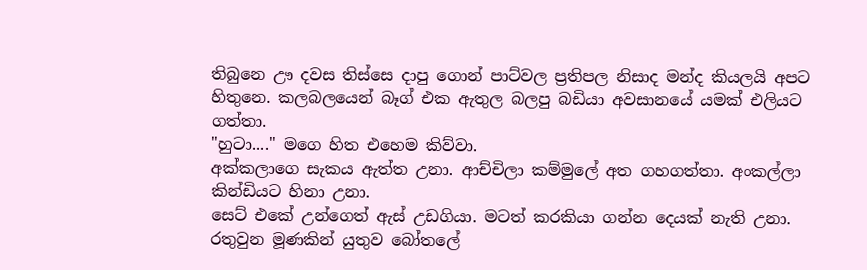තිබුනෙ ඌ දවස තිස්සෙ දාපු ගොන් පාට්වල ප්‍රතිපල නිසාද මන්ද කියලයි අපට හිතුනෙ. කලබලයෙන් බෑග් එක ඇතුල බලපු බඩියා අවසානයේ යමක් එලියට ගත්තා.
"හුටා...." මගෙ හිත එහෙම කිව්වා.
අක්කලාගෙ සැකය ඇත්ත උනා. ආච්චිලා කම්මුලේ අත ගහගත්තා. අංකල්ලා කින්ඩියට හිනා උනා.
සෙට් එකේ උන්ගෙත් ඇස් උඩගියා. මටත් කරකියා ගන්න දෙයක් නැති උනා.
රතුවුන මූණකින් යුතුව බෝතලේ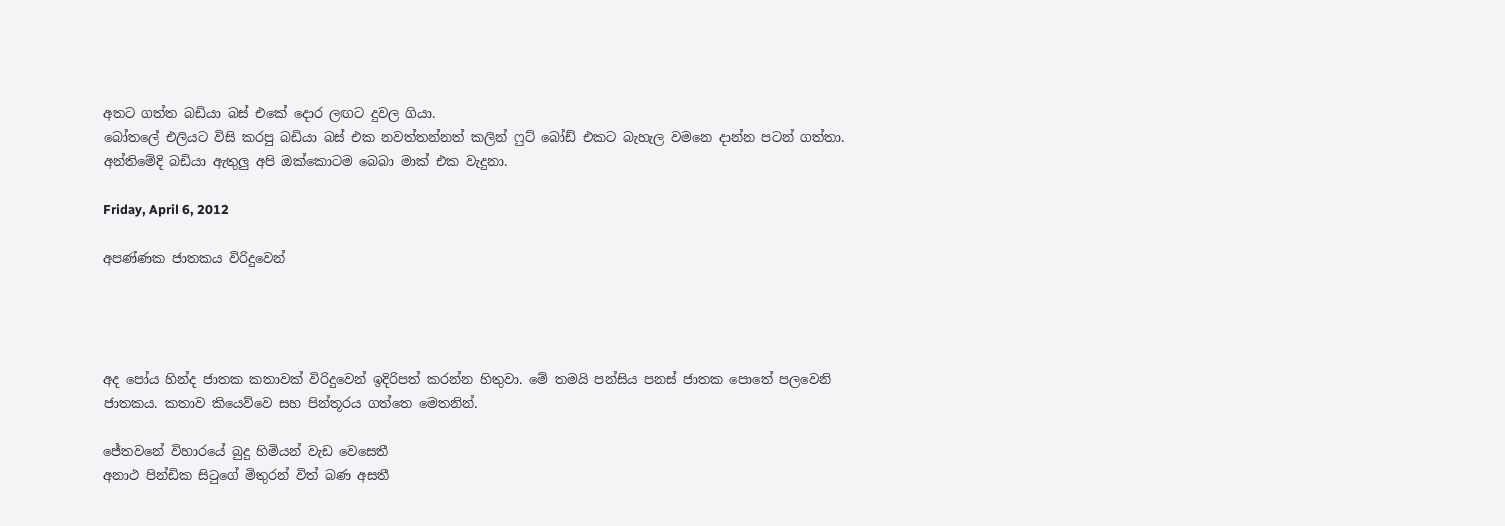අතට ගත්ත බඩියා බස් එකේ දොර ලඟට දුවල ගියා.
බෝතලේ එලියට විසි කරපු බඩියා බස් එක නවත්තන්නත් කලින් ෆුට් බෝඩ් එකට බැහැල වමනෙ දාන්න පටන් ගත්තා.
අන්තිමේදි බඩියා ඇතුලු අපි ඔක්කොටම බෙබා මාක් එක වැදුනා.

Friday, April 6, 2012

අපණ්ණක ජාතකය විරිදුවෙන්




අද පෝය හින්ද ජාතක කතාවක් විරිදුවෙන් ඉදිරිපත් කරන්න හිතුවා. මේ තමයි පන්සිය පනස් ජාතක පොතේ පලවෙනි ජාතකය. කතාව කියෙව්වෙ සහ පින්තූරය ගත්තෙ මෙතනින්.

ජේතවනේ විහාරයේ බුදු හිමියන් වැඩ වෙසෙතී
අනාථ පින්ඩික සිටුගේ මිතුරන් විත් බණ අසතී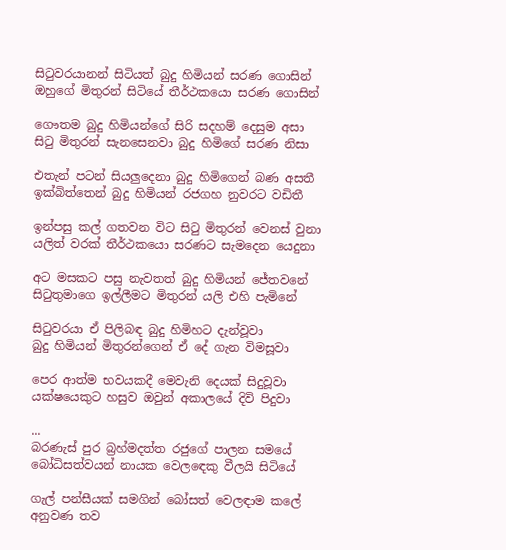සිටුවරයානන් සිටියත් බුදු හිමියන් සරණ ගොසින්
ඔහුගේ මිතුරන් සිටියේ තීර්ථකයො සරණ ගොසින්

ගෞතම බුදු හිමියන්ගේ සිරි සදහම් දෙසුම අසා
සිටු මිතුරන් සැනසෙනවා බුදු හිමිගේ සරණ නිසා

එතැන් පටන් සියලුදෙනා බුදු හිමිගෙන් බණ අසතී
ඉක්බිත්තෙන් බුදු හිමියන් රජගහ නුවරට වඩිතී

ඉන්පසු කල් ගතවන විට සිටු මිතුරන් වෙනස් වුනා
යලිත් වරක් තීර්ථකයො සරණට සැමදෙන යෙදුනා

අට මසකට පසු නැවතත් බුදු හිමියන් ජේතවනේ
සිටුතුමාගෙ ඉල්ලීමට මිතුරන් යලි එහි පැමිනේ

සිටුවරයා ඒ පිලිබඳ බුදු හිමිහට දැන්වූවා
බුදු හිමියන් මිතුරන්ගෙන් ඒ දේ ගැන විමසූවා

පෙර ආත්ම භවයකදී මෙවැනි දෙයක් සිදුවූවා
යක්ෂයෙකුට හසුව ඔවුන් අකාලයේ දිවි පිදුවා

...
බරණැස් පුර බ්‍රහ්මදත්ත රජුගේ පාලන සමයේ
බෝධිසත්වයන් නායක වෙලඳෙකු වීලයි සිටියේ

ගැල් පන්සීයක් සමගින් බෝසත් වෙලඳාම කලේ
අනුවණ තව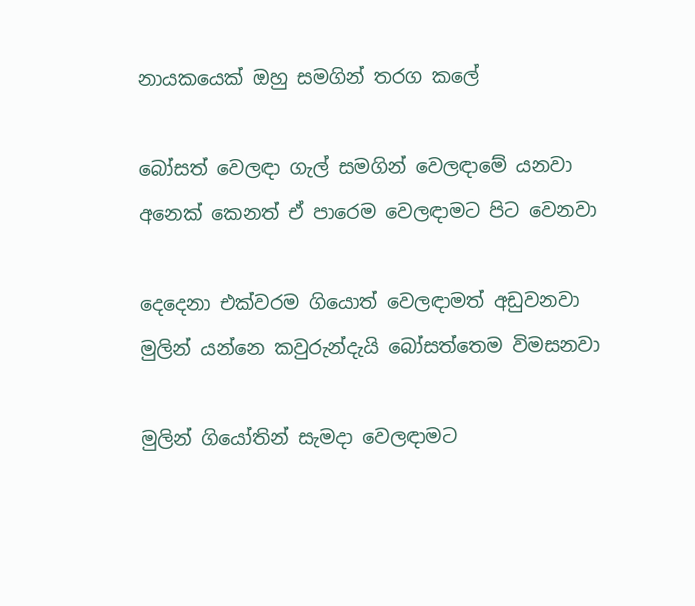නායකයෙක් ඔහු සමගින් තරග කලේ

බෝසත් වෙලඳා ගැල් සමගින් වෙලඳාමේ යනවා
අනෙක් කෙනත් ඒ පාරෙම වෙලඳාමට පිට වෙනවා

දෙදෙනා එක්වරම ගියොත් වෙලඳාමත් අඩුවනවා
මුලින් යන්නෙ කවුරුන්දැයි බෝසත්තෙම විමසනවා

මුලින් ගියෝතින් සැමදා වෙලඳාමට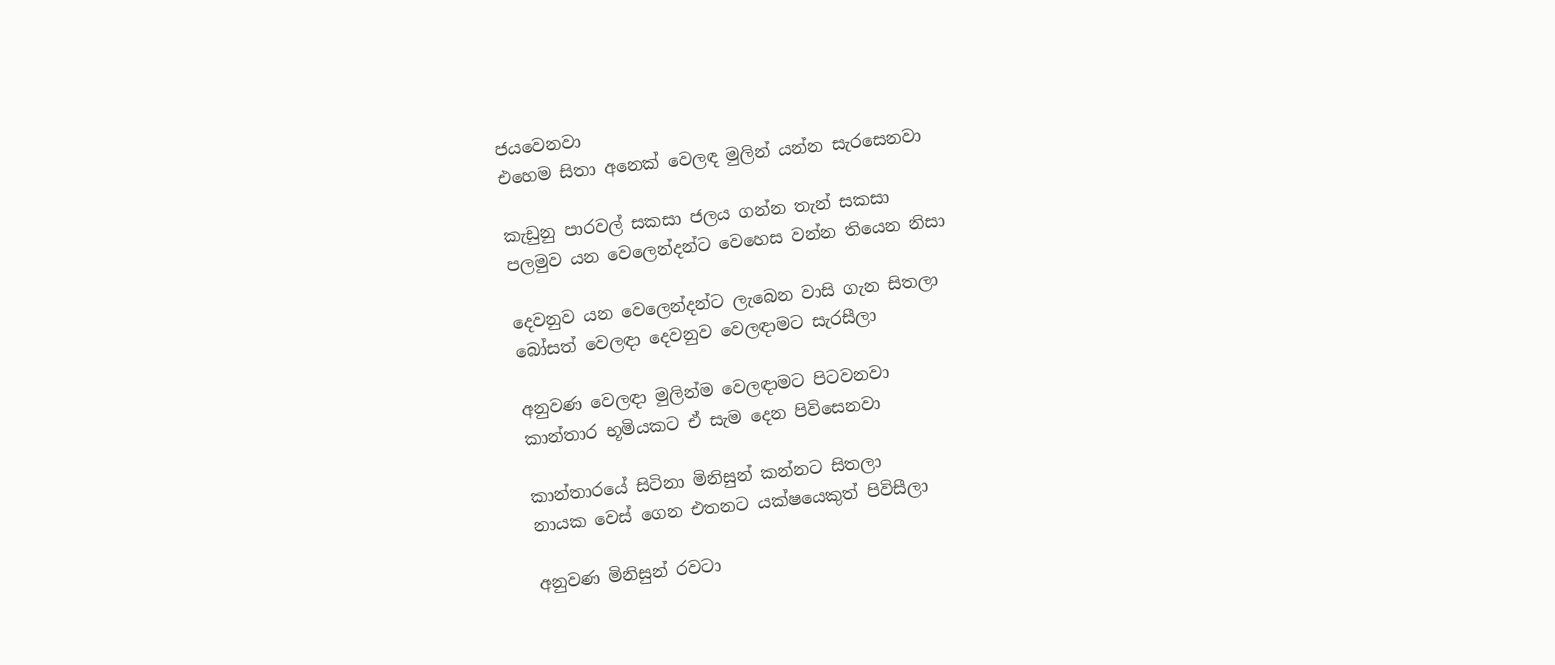ජයවෙනවා
එහෙම සිතා අනෙක් වෙලඳ මුලින් යන්න සැරසෙනවා

කැඩුනු පාරවල් සකසා ජලය ගන්න තැන් සකසා
පලමුව යන වෙලෙන්දන්ට වෙහෙස වන්න තියෙන නිසා

දෙවනුව යන වෙලෙන්දන්ට ලැබෙන වාසි ගැන සිතලා
බෝසත් වෙලඳා දෙවනුව වෙලඳාමට සැරසීලා

අනුවණ වෙලඳා මුලින්ම වෙලඳාමට පිටවනවා
කාන්තාර භූමියකට ඒ සැම දෙන පිවිසෙනවා

කාන්තාරයේ සිටිනා මිනිසුන් කන්නට සිතලා
නායක වෙස් ගෙන එතනට යක්ෂයෙකුත් පිවිසීලා

අනුවණ මිනිසුන් රවටා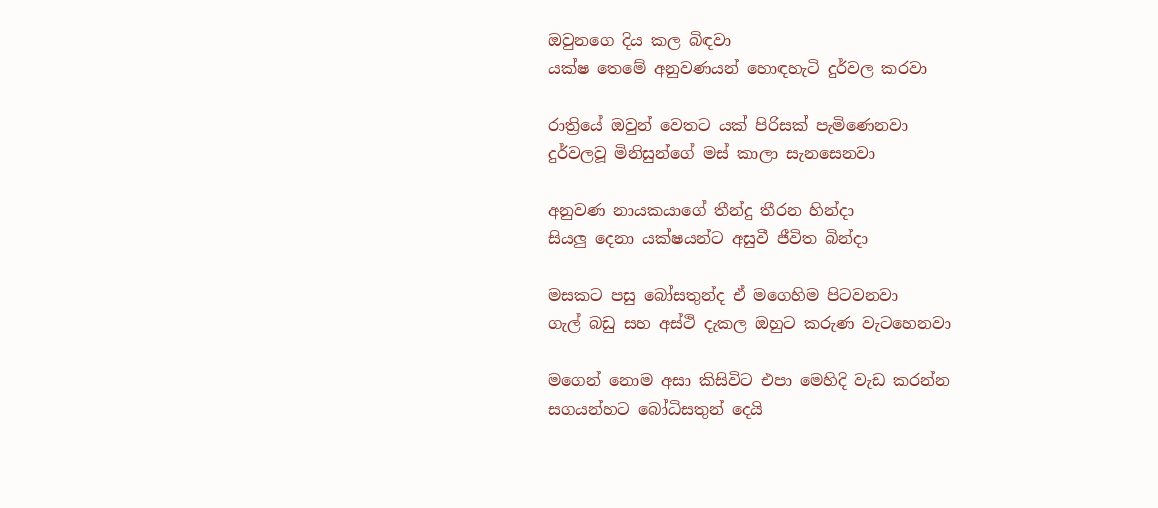ඔවුනගෙ දිය කල බිඳවා
යක්ෂ තෙමේ අනුවණයන් හොඳහැටි දුර්වල කරවා

රාත්‍රියේ ඔවුන් වෙතට යක් පිරිසක් පැමිණෙනවා
දුර්වලවූ මිනිසුන්ගේ මස් කාලා සැනසෙනවා

අනුවණ නායකයාගේ තීන්දු තීරන හින්දා
සියලු දෙනා යක්ෂයන්ට අසුවී ජීවිත බින්දා

මසකට පසු බෝසතුන්ද ඒ මගෙහිම පිටවනවා
ගැල් බඩු සහ අස්ථි දැකල ඔහුට කරුණ වැටහෙනවා

මගෙන් නොම අසා කිසිවිට එපා මෙහිදි වැඩ කරන්න
සගයන්හට බෝධිසතුන් දෙයි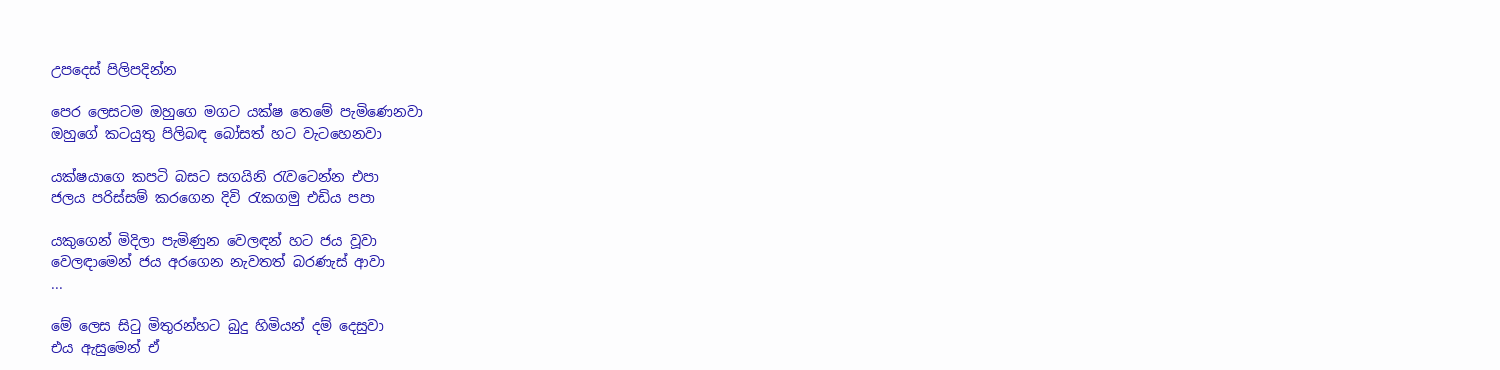උපදෙස් පිලිපදින්න

පෙර ලෙසටම ඔහුගෙ මගට යක්ෂ තෙමේ පැමිණෙනවා
ඔහුගේ කටයුතු පිලිබඳ බෝසත් හට වැටහෙනවා

යක්ෂයාගෙ කපටි බසට සගයිනි රැවටෙන්න එපා
ජලය පරිස්සම් කරගෙන දිවි රැකගමු එඩිය පපා

යකුගෙන් මිදිලා පැමිණුන වෙලඳන් හට ජය වූවා
වෙලඳාමෙන් ජය අරගෙන නැවතත් බරණැස් ආවා
...

මේ ලෙස සිටු මිතුරන්හට බුදු හිමියන් දම් දෙසුවා
එය ඇසුමෙන් ඒ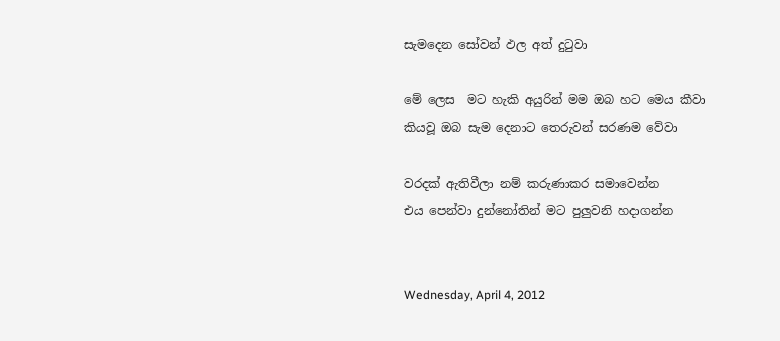සැමදෙන සෝවන් ඵල අත් දුටුවා

මේ ලෙස  මට හැකි අයුරින් මම ඔබ හට මෙය කීවා
කියවූ ඔබ සැම දෙනාට තෙරුවන් සරණම වේවා

වරදක් ඇතිවීලා නම් කරුණාකර සමාවෙන්න
එය පෙන්වා දුන්නෝතින් මට පුලුවනි හදාගන්න


Wednesday, April 4, 2012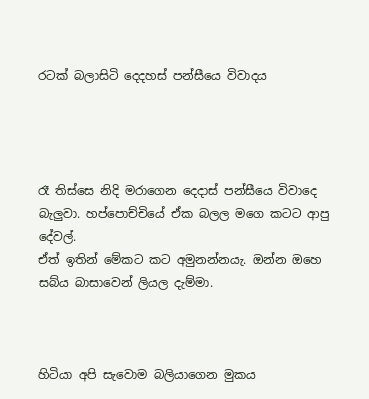රටක් බලාසිටි දෙදහස් පන්සීයෙ විවාදය




රෑ තිස්සෙ නිදි මරාගෙන දෙදාස් පන්සීයෙ විවාදෙ බැලුවා. හප්පොච්චියේ ඒක බලල මගෙ කටට ආපු දේවල්.
ඒත් ඉතින් මේකට කට අමුනන්නයැ. ඔන්න ඔහෙ සබ්ය බාසාවෙන් ලියල දැම්මා.



හිටියා අපි සැවොම බලියාගෙන මුකය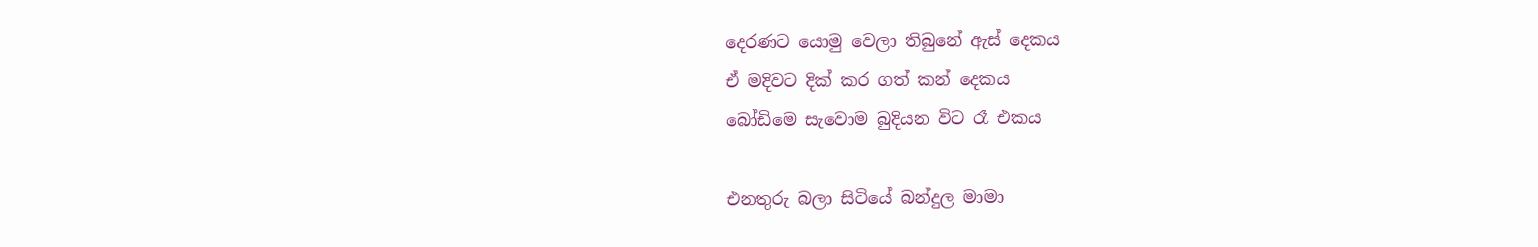දෙරණට යොමු වෙලා තිබුනේ ඇස් දෙකය
ඒ මදිවට දික් කර ගත් කන් දෙකය
බෝඩිමෙ සැවොම බුදියන විට රෑ එකය

එනතුරු බලා සිටියේ බන්දුල මාමා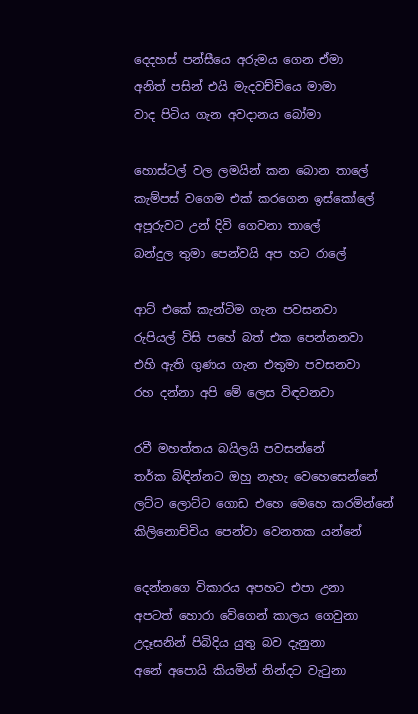දෙදහස් පන්සීයෙ අරුමය ගෙන ඒමා
අනිත් පසින් එයි මැදවච්චියෙ මාමා
වාද පිටිය ගැන අවදානය බෝමා

හොස්ටල් වල ලමයින් කන බොන තාලේ
කැම්පස් වගෙම එක් කරගෙන ඉස්කෝලේ
අපූරුවට උන් දිවි ගෙවනා තාලේ
බන්දුල තුමා පෙන්වයි අප හට රාලේ

ආට් එකේ කැන්ටිම ගැන පවසනවා
රුපියල් විසි පහේ බත් එක පෙන්නනවා
එහි ඇති ගුණය ගැන එතුමා පවසනවා
රහ දන්නා අපි මේ ලෙස විඳවනවා

රවී මහත්තය බයිලයි පවසන්නේ
තර්ක බිඳින්නට ඔහු නැහැ වෙහෙසෙන්නේ
ලට්ට ලොට්ට ගොඩ එහෙ මෙහෙ කරමින්නේ
කිලිනොච්චිය පෙන්වා වෙනතක යන්නේ

දෙන්නගෙ විකාරය අපහට එපා උනා
අපටත් හොරා වේගෙන් කාලය ගෙවුනා
උදෑසනින් පිබිදිය යුතු බව දැනුනා
අනේ අපොයි කියමින් නින්දට වැටුනා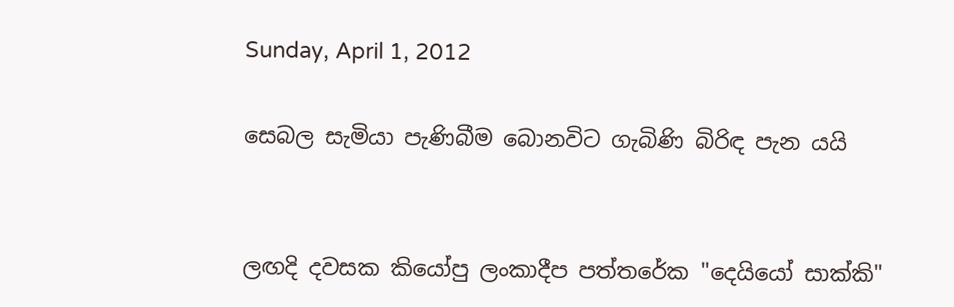Sunday, April 1, 2012

සෙබල සැමියා පැණිබීම බොනවිට ගැබිණි බිරිඳ පැන යයි


ලඟදි දවසක කියෝපු ලංකාදීප පත්තරේක "දෙයියෝ සාක්කි"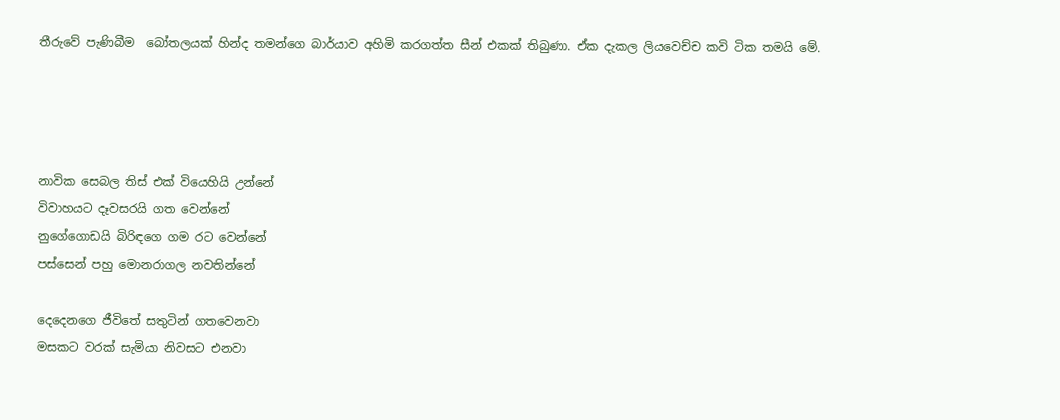තීරුවේ පැණිබීම  බෝතලයක් හින්ද තමන්ගෙ බාර්යාව අහිමි කරගත්ත සීන් එකක් තිබුණා. ඒක දැකල ලියවෙච්ච කවි ටික තමයි මේ.




නාවික සෙබල තිස් එක් වියෙහියි උන්නේ
විවාහයට දෑවසරයි ගත වෙන්නේ
නුගේගොඩයි බිරිඳගෙ ගම රට වෙන්නේ
පස්සෙන් පහු මොනරාගල නවතින්නේ

දෙදෙනගෙ ජීවිතේ සතුටින් ගතවෙනවා
මසකට වරක් සැමියා නිවසට එනවා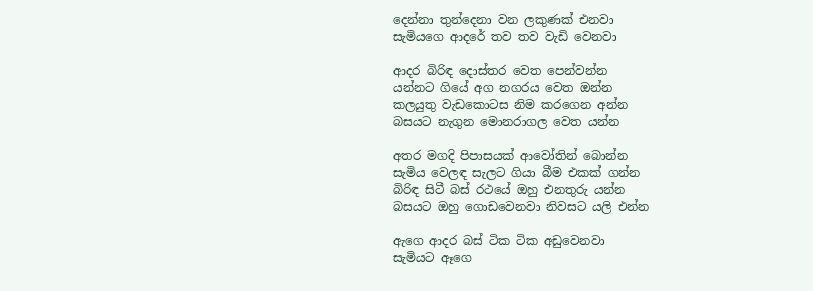දෙන්නා තුන්දෙනා වන ලකුණක් එනවා
සැමියගෙ ආදරේ තව තව වැඩි වෙනවා

ආදර බිරිඳ දොස්තර වෙත පෙන්වන්න
යන්නට ගියේ අග නගරය වෙත ඔන්න
කලයුතු වැඩකොටස නිම කරගෙන අන්න
බසයට නැගුන මොනරාගල වෙත යන්න

අතර මගදි පිපාසයක් ආවෝතින් බොන්න
සැමිය වෙලඳ සැලට ගියා බීම එකක් ගන්න
බිරිඳ සිටී බස් රථයේ ඔහු එනතුරු යන්න
බසයට ඔහු ගොඩවෙනවා නිවසට යලි එන්න

ඇගෙ ආදර බස් ටික ටික අඩුවෙනවා
සැමියට ඈගෙ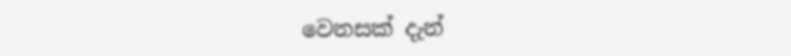වෙනසක් දැන්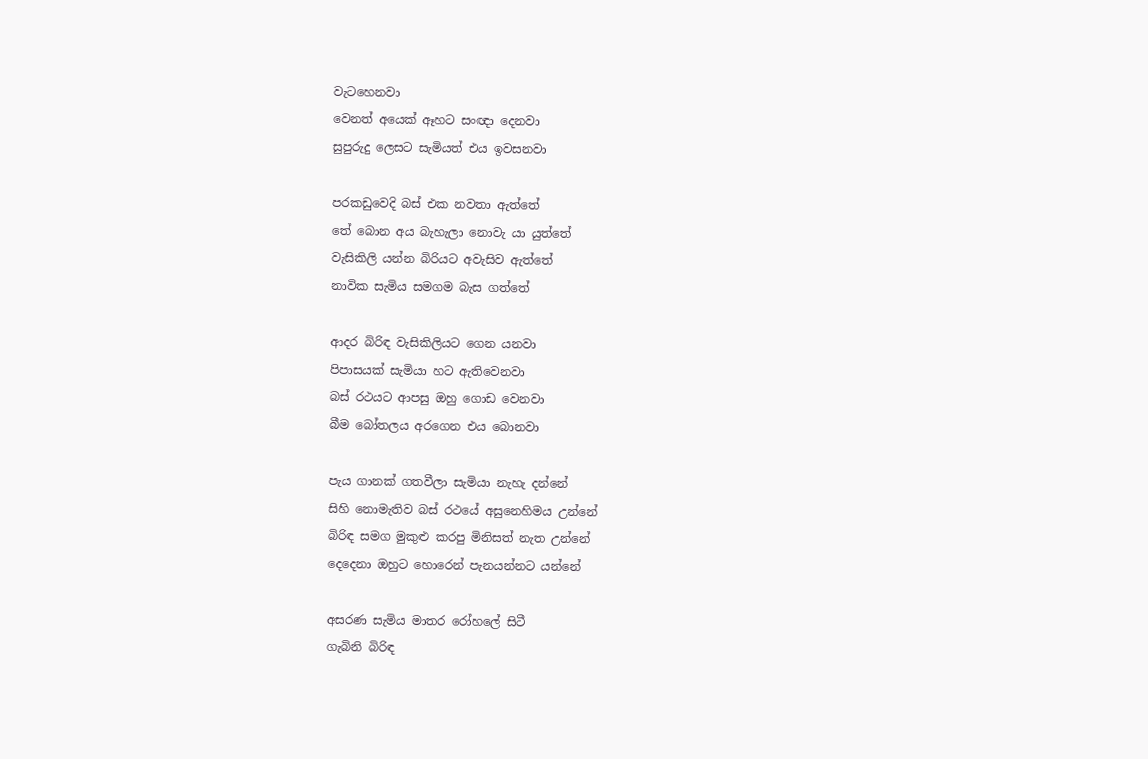වැටහෙනවා
වෙනත් අයෙක් ඈහට සංඥා දෙනවා
සුපුරුදු ලෙසට සැමියත් එය ඉවසනවා

පරකඩුවෙදි බස් එක නවතා ඇත්තේ
තේ බොන අය බැහැලා නොවැ යා යුත්තේ
වැසිකිලි යන්න බිරියට අවැසිව ඇත්තේ
නාවික සැමිය සමගම බැස ගත්තේ

ආදර බිරිඳ වැසිකිලියට ගෙන යනවා
පිපාසයක් සැමියා හට ඇතිවෙනවා
බස් රථයට ආපසු ඔහු ගොඩ වෙනවා
බීම බෝතලය අරගෙන එය බොනවා

පැය ගානක් ගතවීලා සැමියා නැහැ දන්නේ
සිහි නොමැතිව බස් රථයේ අසුනෙහිමය උන්නේ
බිරිඳ සමග මුකුළු කරපු මිනිසත් නැත උන්නේ
දෙදෙනා ඔහුට හොරෙන් පැනයන්නට යන්නේ

අසරණ සැමිය මාතර රෝහලේ සිටී
ගැබිනි බිරිඳ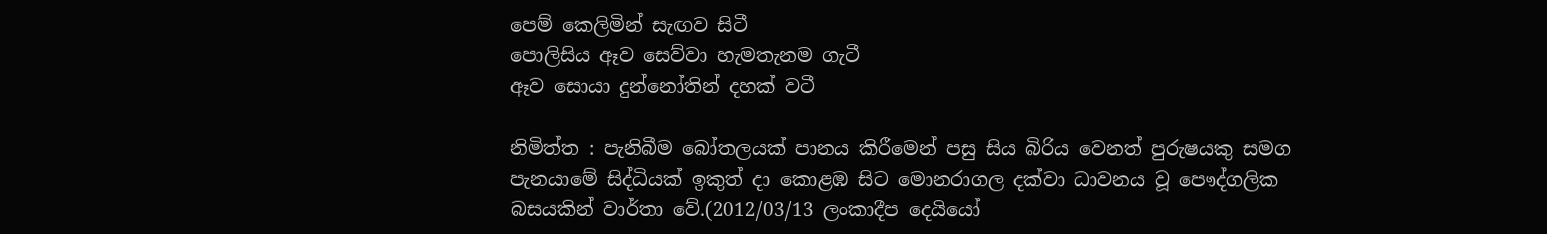පෙම් කෙලිමින් සැඟව සිටී
පොලිසිය ඈව සෙව්වා හැමතැනම ගැටී
ඈව සොයා දුන්නෝතින් දහක් වටී

නිමිත්ත : පැනිබීම බෝතලයක් පානය කිරීමෙන් පසු සිය බිරිය වෙනත් පුරුෂයකු සමග පැනයාමේ සිද්ධියක් ඉකුත් දා කොළඹ සිට මොනරාගල දක්වා ධාවනය වූ පෞද්ගලික බසයකින් වාර්තා වේ.(2012/03/13 ලංකාදීප දෙයියෝ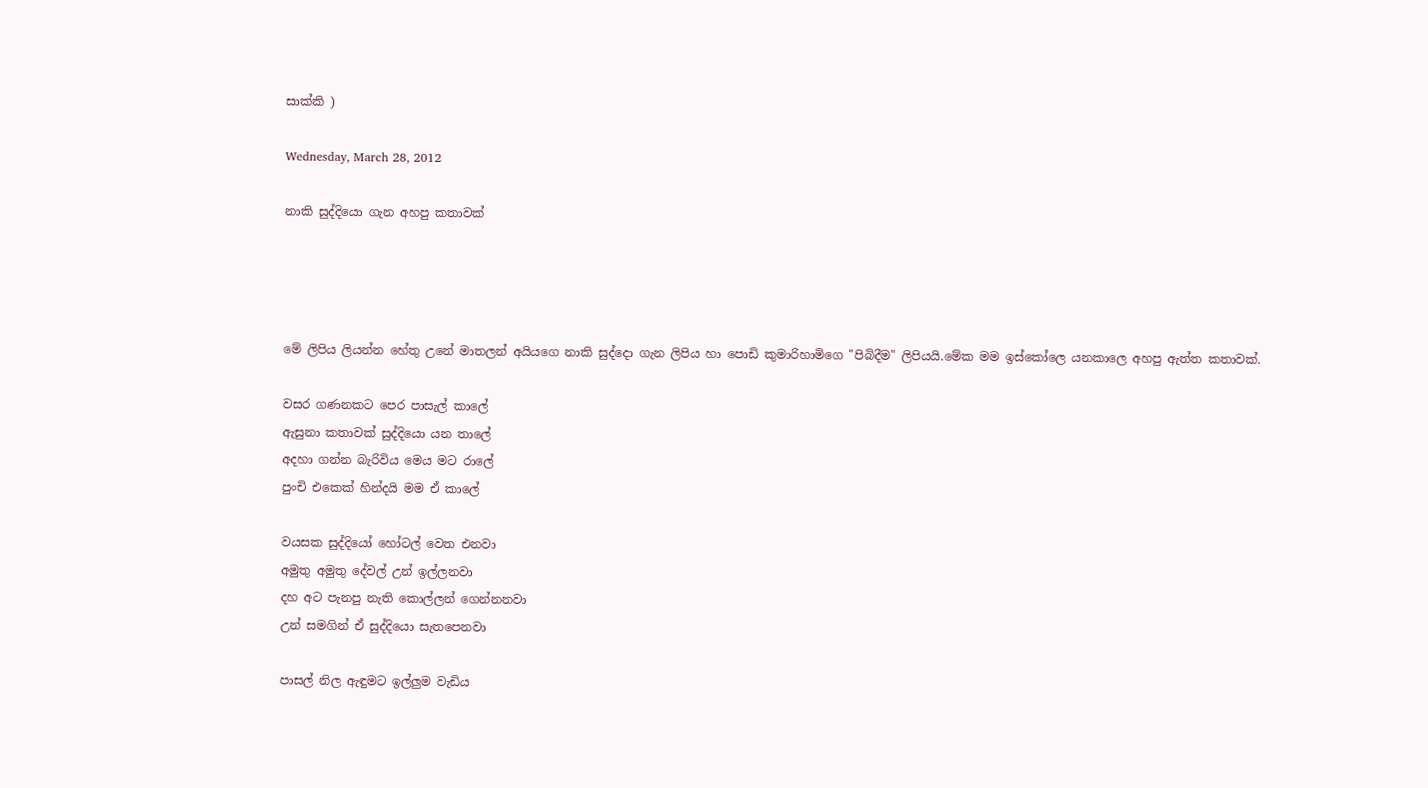සාක්කි )

Wednesday, March 28, 2012

නාකි සුද්දියො ගැන අහපු කතාවක්




මේ ලිපිය ලියන්න හේතු උනේ මාතලන් අයියගෙ නාකි සුද්දො ගැන ලිපිය හා පොඩි කුමාරිහාමිගෙ "පිබිදීම" ලිපියයි.මේක මම ඉස්කෝලෙ යනකාලෙ අහපු ඇත්ත කතාවක්.

වසර ගණනකට පෙර පාසැල් කාලේ
ඇසුනා කතාවක් සුද්දියො යන තාලේ
අදහා ගන්න බැරිවිය මෙය මට රාලේ
පුංචි එකෙක් හින්දයි මම ඒ කාලේ

වයසක සුද්දියෝ හෝටල් වෙත එනවා
අමුතු අමුතු දේවල් උන් ඉල්ලනවා
දහ අට පැනපු නැති කොල්ලන් ගෙන්නනවා
උන් සමගින් ඒ සුද්දියො සැතපෙනවා

පාසල් නිල ඇඳුමට ඉල්ලුම වැඩිය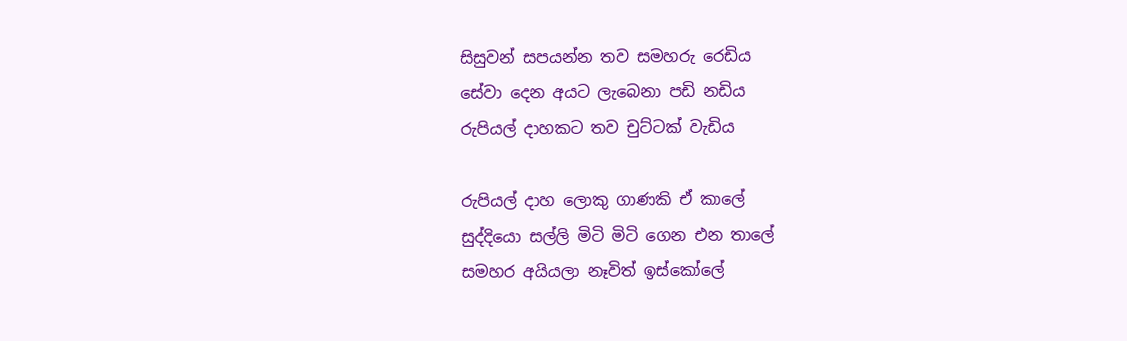සිසුවන් සපයන්න තව සමහරු රෙඩිය
සේවා දෙන අයට ලැබෙනා පඩි නඩිය
රුපියල් දාහකට තව චුට්ටක් වැඩිය

රුපියල් දාහ ලොකු ගාණකි ඒ කාලේ
සුද්දියො සල්ලි මිටි මිටි ගෙන එන තාලේ
සමහර අයියලා නෑවිත් ඉස්කෝලේ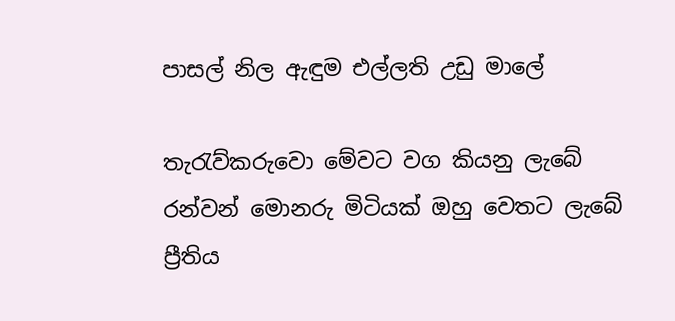පාසල් නිල ඇඳුම එල්ලති උඩු මාලේ

තැරැව්කරුවො මේවට වග කියනු ලැබේ
රන්වන් මොනරු මිටියක් ඔහු වෙතට ලැබේ
ප්‍රීතිය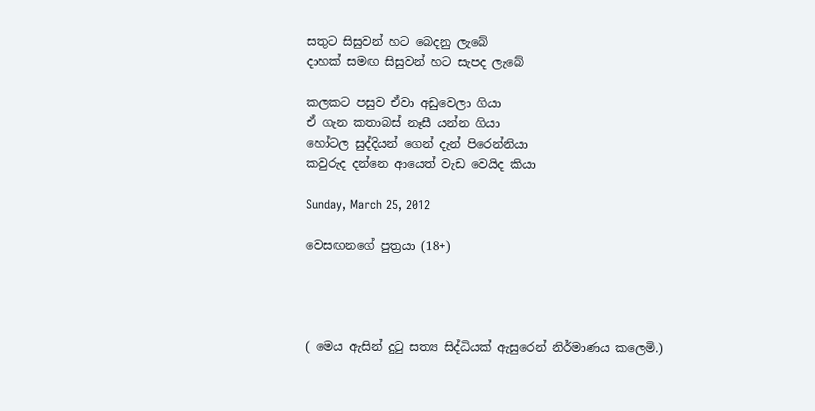සතුට සිසුවන් හට බෙදනු ලැබේ
දාහක් සමඟ සිසුවන් හට සැපද ලැබේ

කලකට පසුව ඒවා අඩුවෙලා ගියා
ඒ ගැන කතාබස් නෑසී යන්න ගියා
හෝටල සුද්දියන් ගෙන් දැන් පිරෙන්නියා
කවුරුද දන්නෙ ආයෙත් වැඩ වෙයිද කියා

Sunday, March 25, 2012

වෙසඟනගේ පුත්‍රයා (18+)




( මෙය ඇසින් දුටු සත්‍ය සිද්ධියක් ඇසුරෙන් නිර්මාණය කලෙමි.)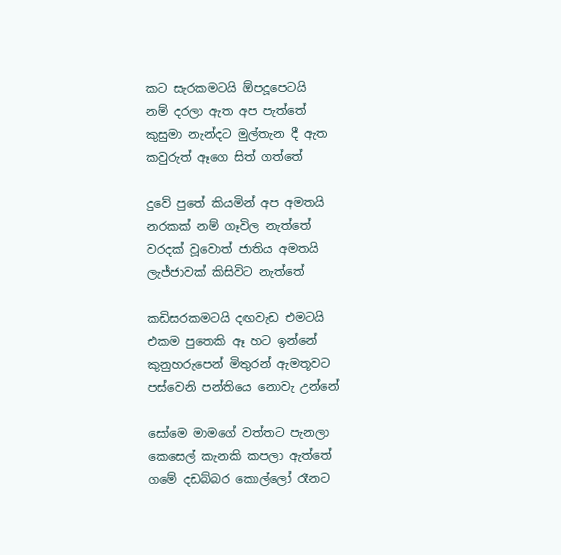කට සැරකමටයි ඕපදූපෙටයි
නම් දරලා ඇත අප පැත්තේ
කුසුමා නැන්දට මුල්තැන දී ඇත
කවුරුත් ඈගෙ සිත් ගත්තේ

දුවේ පුතේ කියමින් අප අමතයි
නරකක් නම් ගෑවිල නැත්තේ
වරදක් වූවොත් ජාතිය අමතයි
ලැජ්ජාවක් කිසිවිට නැත්තේ

කඩිසරකමටයි දඟවැඩ එමටයි
එකම පුතෙකි ඈ හට ඉන්නේ
කුනුහරුපෙන් මිතුරන් ඇමතූවට
පස්වෙනි පන්තියෙ නොවැ උන්නේ

සෝමෙ මාමගේ වත්තට පැනලා
කෙසෙල් කැනකි කපලා ඇත්තේ
ගමේ දඩබ්බර කොල්ලෝ රෑනට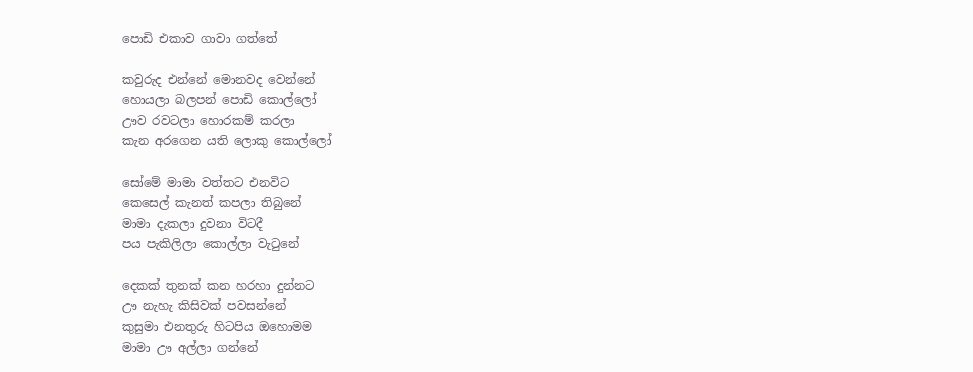පොඩි එකාව ගාවා ගත්තේ

කවුරුද එන්නේ මොනවද වෙන්නේ
හොයලා බලපන් පොඩි කොල්ලෝ
ඌව රවටලා හොරකම් කරලා
කැන අරගෙන යති ලොකු කොල්ලෝ

සෝමේ මාමා වත්තට එනවිට
කෙසෙල් කැනත් කපලා තිබුනේ
මාමා දැකලා දුවනා විටදී
පය පැකිලිලා කොල්ලා වැටුනේ

දෙකක් තුනක් කන හරහා දුන්නට
ඌ නැහැ කිසිවක් පවසන්නේ
කුසුමා එනතුරු හිටපිය ඔහොමම
මාමා ඌ අල්ලා ගන්නේ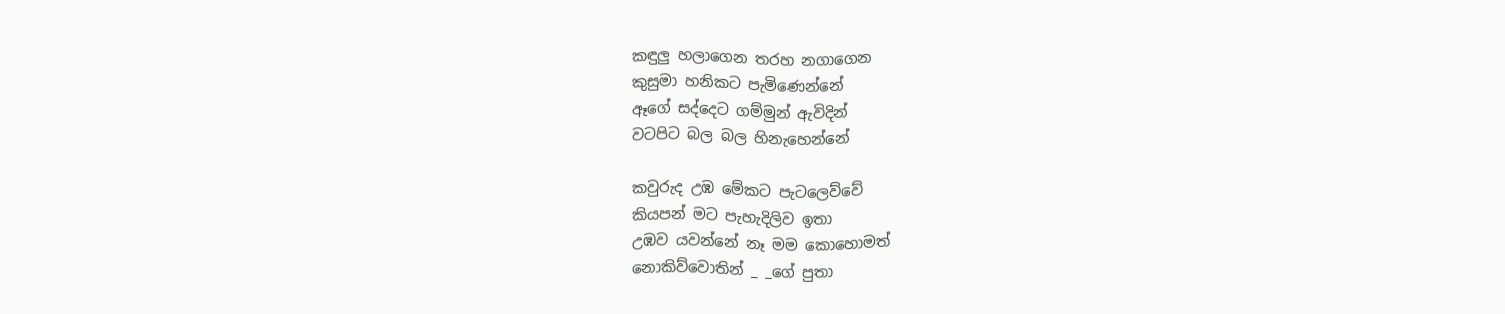කඳුලු හලාගෙන තරහ නගාගෙන
කුසුමා හනිකට පැමිණෙන්නේ
ඈගේ සද්දෙට ගම්මුන් ඇවිදින්
වටපිට බල බල හිනැහෙන්නේ

කවුරුද උඹ මේකට පැටලෙව්වේ
කියපන් මට පැහැදිලිව ඉතා
උඹව යවන්නේ නෑ මම කොහොමත්
නොකිව්වොතින් _ _ගේ පුතා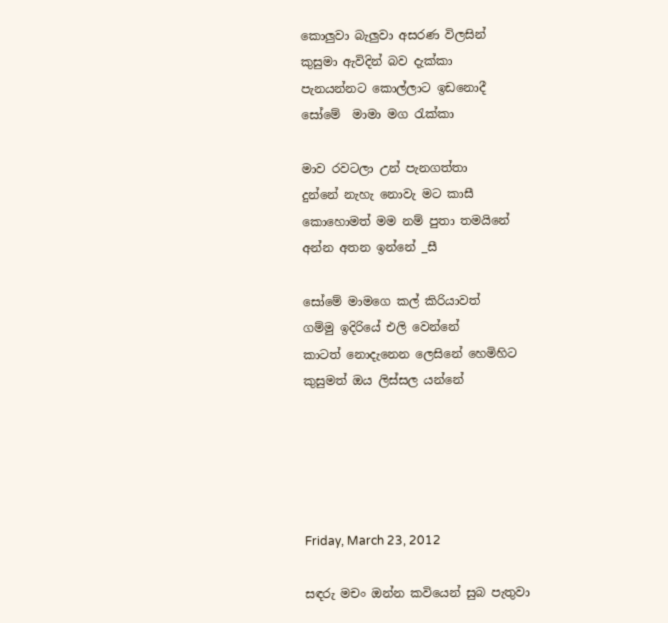කොලුවා බැලුවා අසරණ විලසින්
කුසුමා ඇවිදින් බව දැක්කා
පැනයන්නට කොල්ලාට ඉඩනොදී
සෝමේ  මාමා මග රැක්කා

මාව රවටලා උන් පැනගත්තා
දුන්නේ නැහැ නොවැ මට කාසී
කොහොමත් මම නම් පුතා තමයිනේ
අන්න අතන ඉන්නේ _සී

සෝමේ මාමගෙ කල් කිරියාවත්
ගම්මු ඉදිරියේ එලි වෙන්නේ
කාටත් නොදැනෙන ලෙසිනේ හෙමිහිට
කුසුමත් ඔය ලිස්සල යන්නේ





Friday, March 23, 2012

සඳරු මචං ඔන්න කවියෙන් සුබ පැතුවා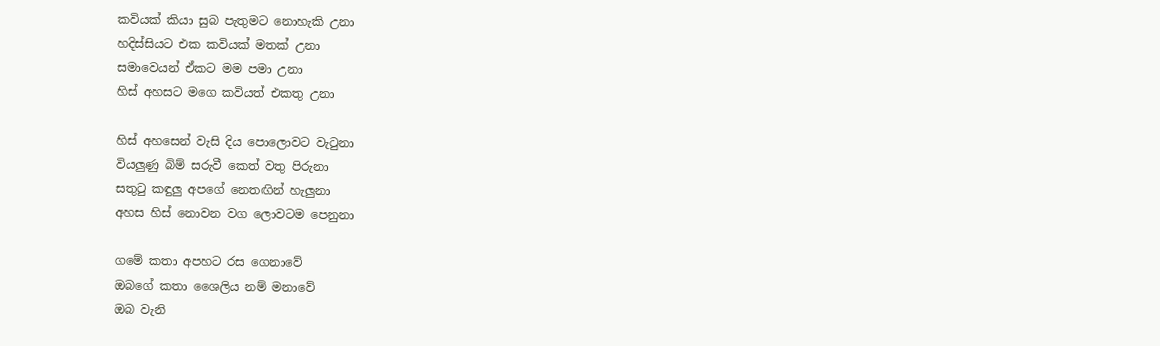කවියක් කියා සුබ පැතුමට නොහැකි උනා
හදිස්සියට එක කවියක් මතක් උනා
සමාවෙයන් ඒකට මම පමා උනා
හිස් අහසට මගෙ කවියත් එකතු උනා

හිස් අහසෙන් වැසි දිය පොලොවට වැටුනා
වියලුණු බිම් සරුවී කෙත් වතු පිරුනා
සතුටු කඳුලු අපගේ නෙතඟින් හැලුනා
අහස හිස් නොවන වග ලොවටම පෙනුනා

ගමේ කතා අපහට රස ගෙනාවේ
ඔබගේ කතා ශෛලිය නම් මනාවේ
ඔබ වැනි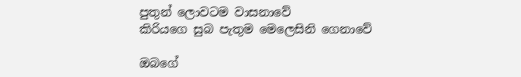පුතුන් ලොවටම වාසනාවේ
කිරියගෙ සුබ පැතුම මෙලෙසිනි ගෙනාවේ

ඔබගේ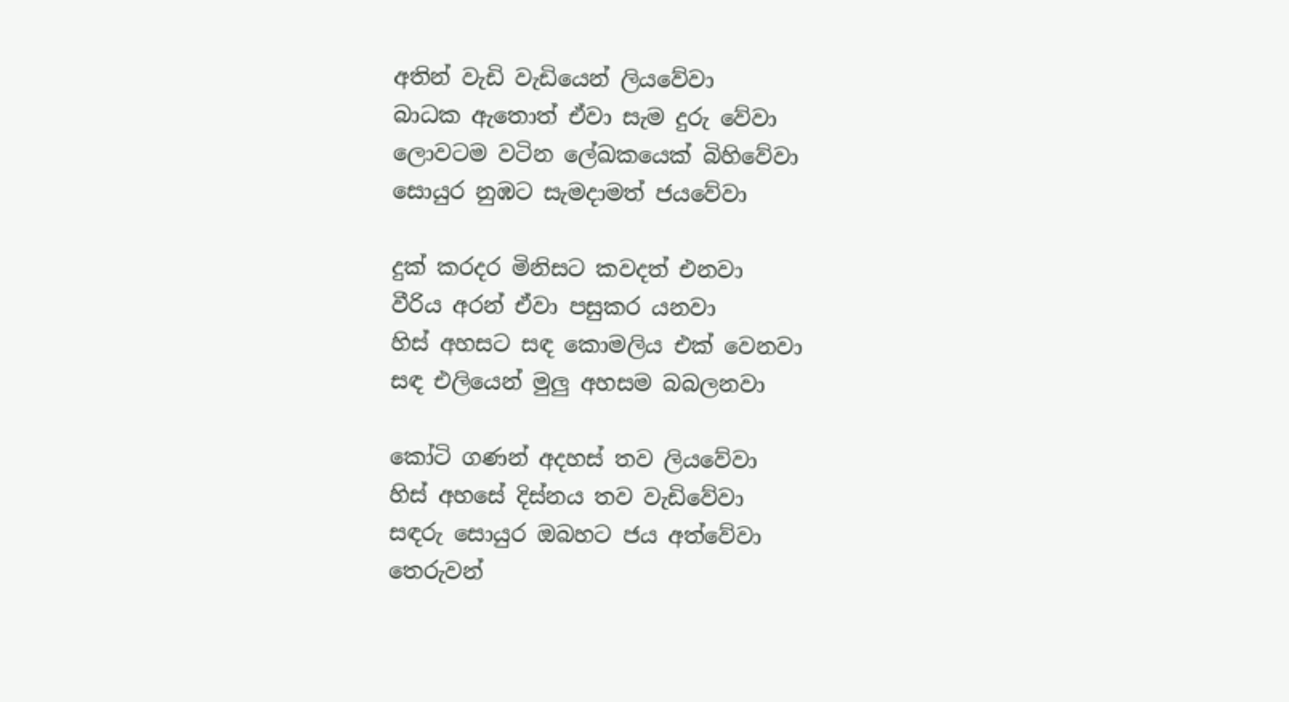අතින් වැඩි වැඩියෙන් ලියවේවා
බාධක ඇතොත් ඒවා සැම දුරු වේවා
ලොවටම වටින ලේඛකයෙක් බිහිවේවා
සොයුර නුඹට සැමදාමත් ජයවේවා

දුක් කරදර මිනිසට කවදත් එනවා
වීරිය අරන් ඒවා පසුකර යනවා
හිස් අහසට සඳ කොමලිය එක් වෙනවා
සඳ එලියෙන් මුලු අහසම බබලනවා

කෝටි ගණන් අදහස් තව ලියවේවා
හිස් අහසේ දිස්නය තව වැඩිවේවා
සඳරු සොයුර ඔබහට ජය අත්වේවා
තෙරුවන්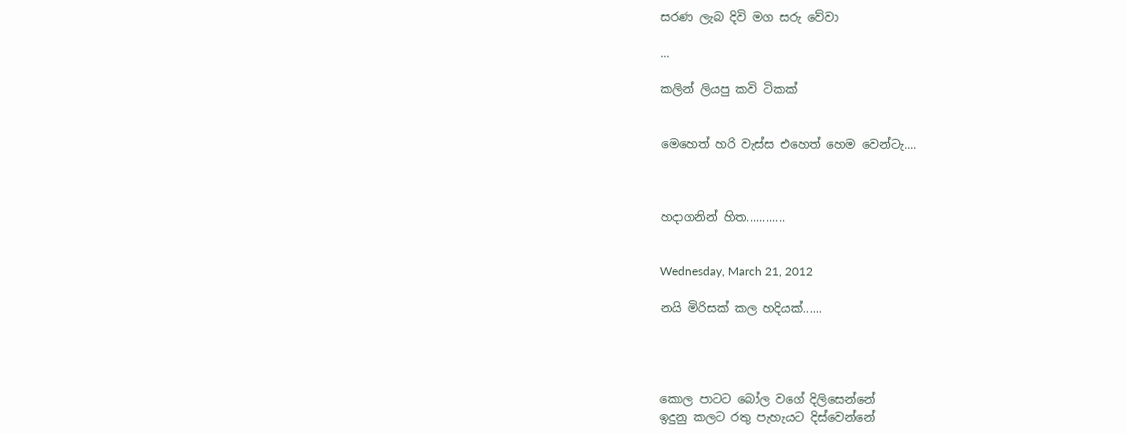සරණ ලැබ දිවි මග සරු වේවා

...

කලින් ලියපු කවි ටිකක්


මෙහෙත් හරි වැස්ස එහෙත් හෙම වෙන්ටැ....



හදාගනින් හිත............


Wednesday, March 21, 2012

නයි මිරිසක් කල හදියක්......




කොල පාටට බෝල වගේ දිලිසෙන්නේ
ඉදුනු කලට රතු පැහැයට දිස්වෙන්නේ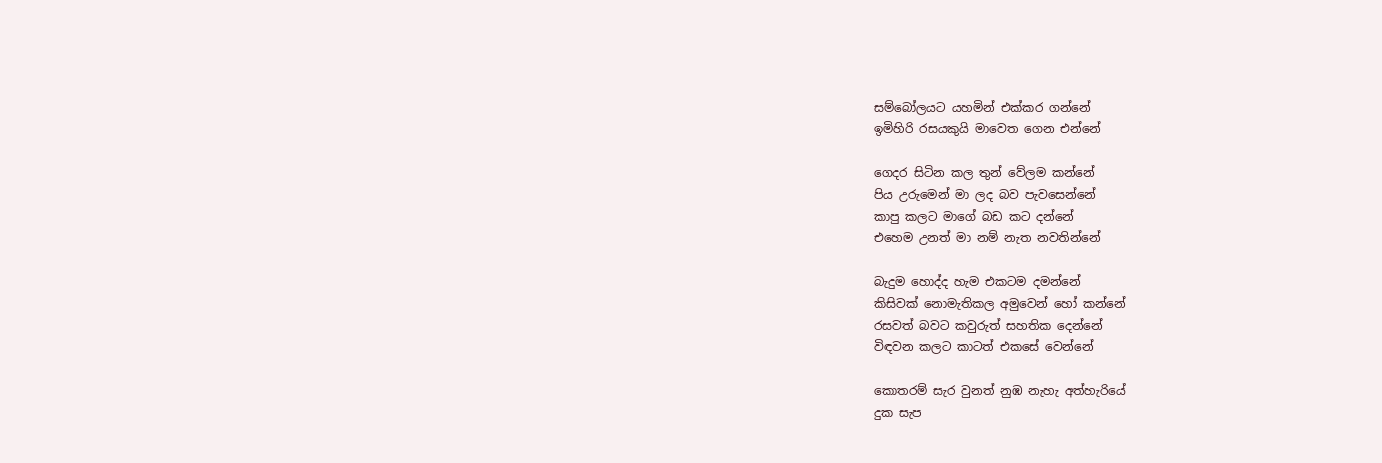සම්බෝලයට යහමින් එක්කර ගන්නේ
ඉමිහිරි රසයකුයි මාවෙත ගෙන එන්නේ

ගෙදර සිටින කල තුන් වේලම කන්නේ
පිය උරුමෙන් මා ලද බව පැවසෙන්නේ
කාපු කලට මාගේ බඩ කට දන්නේ
එහෙම උනත් මා නම් නැත නවතින්නේ

බැදුම හොද්ද හැම එකටම දමන්නේ
කිසිවක් නොමැතිකල අමුවෙන් හෝ කන්නේ
රසවත් බවට කවුරුත් සහතික දෙන්නේ
විඳවන කලට කාටත් එකසේ වෙන්නේ

කොතරම් සැර වුනත් නුඹ නැහැ අත්හැරියේ
දුක සැප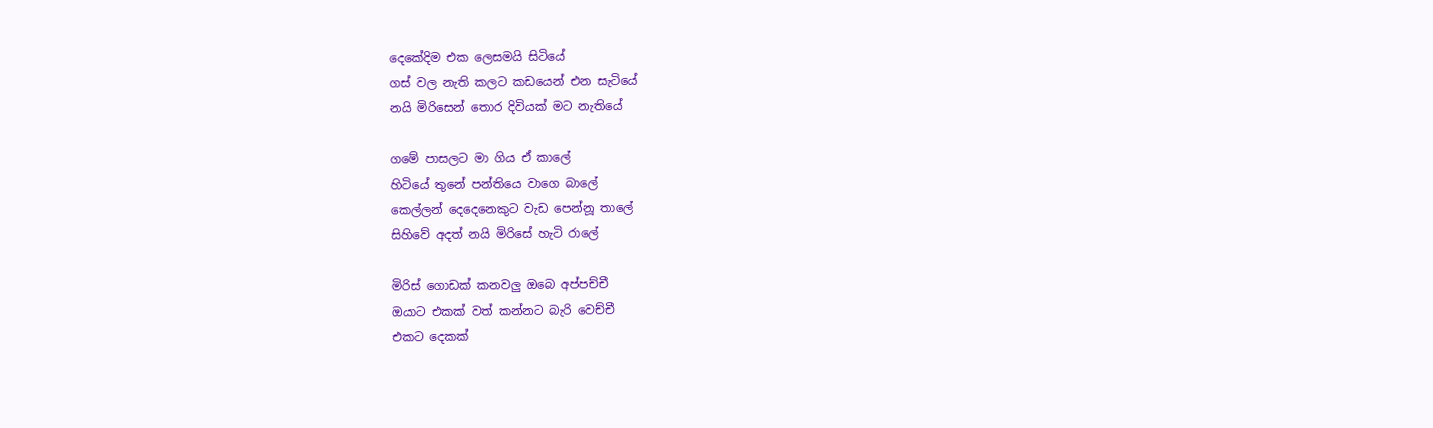දෙකේදිම එක ලෙසමයි සිටියේ
ගස් වල නැති කලට කඩයෙන් එන සැටියේ
නයි මිරිසෙන් තොර දිවියක් මට නැතියේ

ගමේ පාසලට මා ගිය ඒ කාලේ
හිටියේ තුනේ පන්තියෙ වාගෙ බාලේ
කෙල්ලන් දෙදෙනෙකුට වැඩ පෙන්නූ තාලේ
සිහිවේ අදත් නයි මිරිසේ හැටි රාලේ

මිරිස් ගොඩක් කනවලු ඔබෙ අප්පච්චී
ඔයාට එකක් වත් කන්නට බැරි වෙච්චී
එකට දෙකක්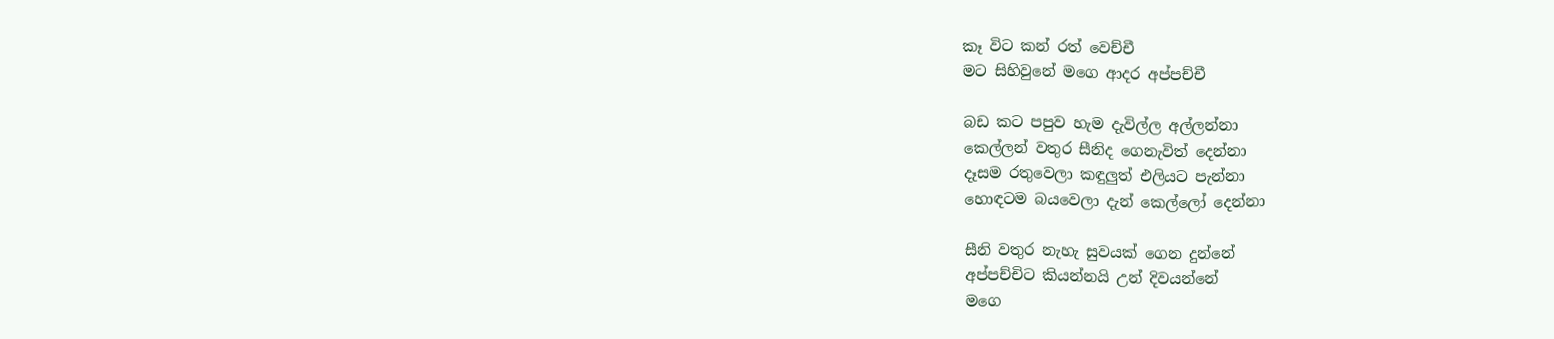කෑ විට කන් රත් වෙච්චී
මට සිහිවුනේ මගෙ ආදර අප්පච්චී

බඩ කට පපුව හැම දැවිල්ල අල්ලන්නා
කෙල්ලන් වතුර සීනිද ගෙනැවිත් දෙන්නා
දෑසම රතුවෙලා කඳුලුත් එලියට පැන්නා
හොඳටම බයවෙලා දැන් කෙල්ලෝ දෙන්නා

සීනි වතුර නැහැ සුවයක් ගෙන දුන්නේ
අප්පච්චිට කියන්නයි උන් දිවයන්නේ
මගෙ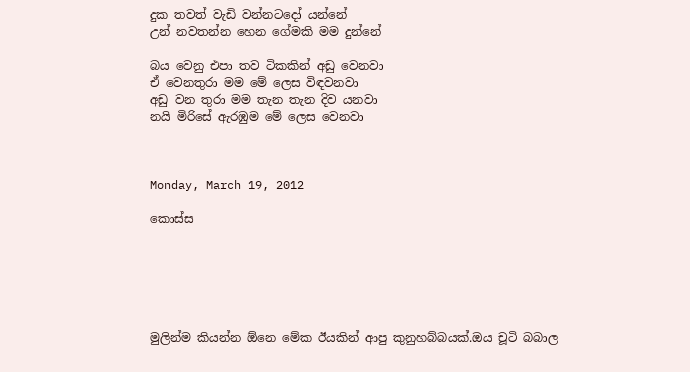දුක තවත් වැඩි වන්නටදෝ යන්නේ
උන් නවතන්න හෙන ගේමකි මම දුන්නේ

බය වෙනු එපා තව ටිකකින් අඩු වෙනවා
ඒ වෙනතුරා මම මේ ලෙස විඳවනවා
අඩු වන තුරා මම තැන තැන දිව යනවා
නයි මිරිසේ ඇරඹුම මේ ලෙස වෙනවා



Monday, March 19, 2012

කොස්ස






මුලින්ම කියන්න ඕනෙ මේක ඊයකින් ආපු කුනුහබ්බයක්.ඔය චූටි බබාල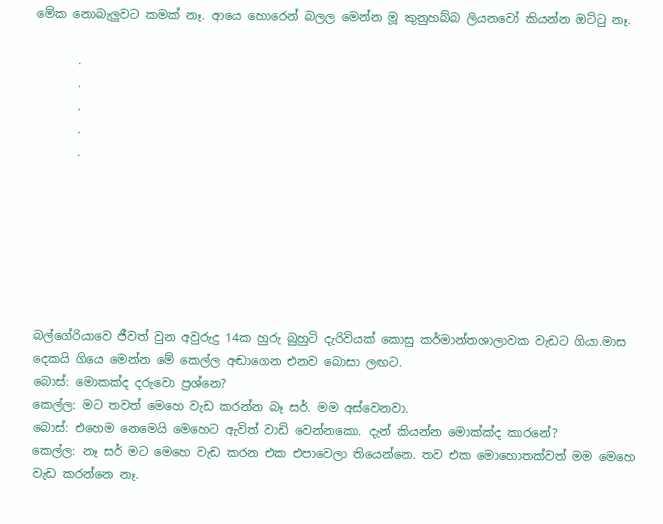මේක නොබැලුවට කමක් නෑ. ආයෙ හොරෙන් බලල මෙන්න මූ කුනුහබ්බ ලියනවෝ කියන්න ඔට්ටු නෑ.

       .
       .
       .
       .
       .







බල්ගේරියාවෙ ජීවත් වුන අවුරුදු 14ක හුරු බුහුටි දැරිවියක් කොසු කර්මාන්තශාලාවක වැඩට ගියා.මාස දෙකයි ගියෙ මෙන්න මේ කෙල්ල අඬාගෙන එනව බොසා ලඟට.
බොස්: මොකක්ද දරුවො ප්‍රශ්නෙ?
කෙල්ල: මට තවත් මෙහෙ වැඩ කරන්න බෑ සර්. මම අස්වෙනවා.
බොස්: එහෙම නෙමෙයි මෙහෙට ඇවිත් වාඩි වෙන්නකො. දැන් කියන්න මොක්ක්ද කාරනේ?
කෙල්ල: නෑ සර් මට මෙහෙ වැඩ කරන එක එපාවෙලා තියෙන්නෙ. තව එක මොහොතක්වත් මම මෙහෙ වැඩ කරන්නෙ නෑ.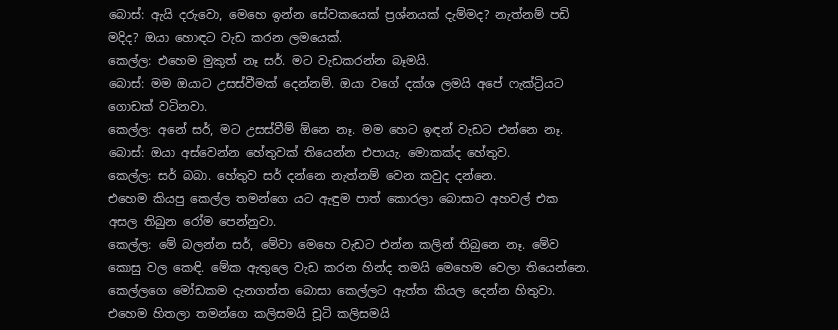බොස්: ඇයි දරුවො, මෙහෙ ඉන්න සේවකයෙක් ප්‍රශ්නයක් දැම්මද? නැත්නම් පඩි මදිද? ඔයා හොඳට වැඩ කරන ලමයෙක්.
කෙල්ල: එහෙම මුකුත් නෑ සර්. මට වැඩකරන්න බෑමයි.
බොස්: මම ඔයාට උසස්වීමක් දෙන්නම්. ඔයා වගේ දක්ශ ලමයි අපේ ෆැක්ට්‍රියට ගොඩක් වටිනවා.
කෙල්ල: අනේ සර්, මට උසස්වීම් ඕනෙ නෑ. මම හෙට ඉඳන් වැඩට එන්නෙ නෑ.
බොස්: ඔයා අස්වෙන්න හේතුවක් තියෙන්න එපායැ. මොකක්ද හේතුව.
කෙල්ල: සර් බබා. හේතුව සර් දන්නෙ නැත්නම් වෙන කවුද දන්නෙ.
එහෙම කියපු කෙල්ල තමන්ගෙ යට ඇඳුම පාත් කොරලා බොසාට අහවල් එක අසල තිබුන රෝම පෙන්නුවා.
කෙල්ල: මේ බලන්න සර්, මේවා මෙහෙ වැඩට එන්න කලින් තිබුනෙ නෑ. මේව කොසු වල කෙඳි. මේක ඇතුලෙ වැඩ කරන හින්ද තමයි මෙහෙම වෙලා තියෙන්නෙ.
කෙල්ලගෙ මෝඩකම දැනගත්ත බොසා කෙල්ලට ඇත්ත කියල දෙන්න හිතුවා.
එහෙම හිතලා තමන්ගෙ කලිසමයි චූටි කලිසමයි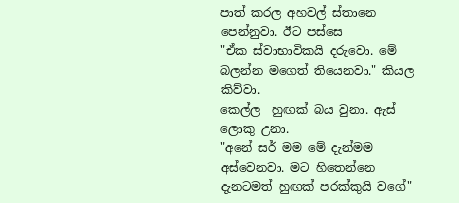පාත් කරල අහවල් ස්තානෙ පෙන්නුවා. ඊට පස්සෙ
"ඒක ස්වාභාවිකයි දරුවො. මේ බලන්න මගෙත් තියෙනවා." කියල කිව්වා.
කෙල්ල  හුඟක් බය වුනා. ඇස් ලොකු උනා.
"අනේ සර් මම මේ දැන්මම අස්වෙනවා. මට හිතෙන්නෙ දැනටමත් හුඟක් පරක්කුයි වගේ"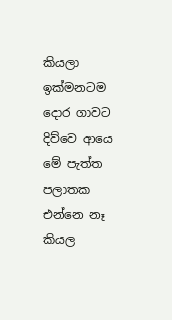කියලා ඉක්මනටම දොර ගාවට දිව්වෙ ආයෙ මේ පැත්ත පලාතක එන්නෙ නෑ කියල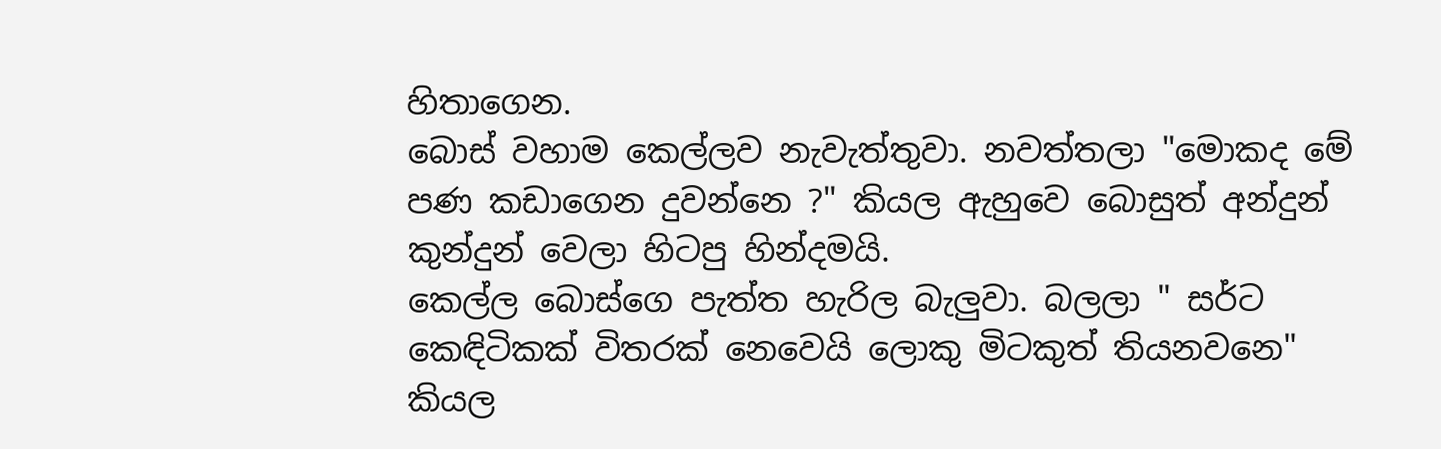හිතාගෙන.
බොස් වහාම කෙල්ලව නැවැත්තුවා. නවත්තලා "මොකද මේ පණ කඩාගෙන දුවන්නෙ ?" කියල ඇහුවෙ බොසුත් අන්දුන් කුන්දුන් වෙලා හිටපු හින්දමයි.
කෙල්ල බොස්ගෙ පැත්ත හැරිල බැලුවා. බලලා " සර්ට කෙඳිටිකක් විතරක් නෙවෙයි ලොකු මිටකුත් තියනවනෙ" කියල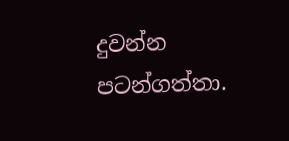දුවන්න පටන්ගත්තා.